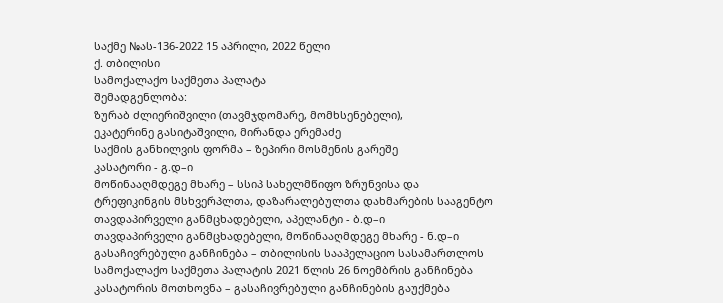საქმე №ას-136-2022 15 აპრილი, 2022 წელი
ქ. თბილისი
სამოქალაქო საქმეთა პალატა
შემადგენლობა:
ზურაბ ძლიერიშვილი (თავმჯდომარე, მომხსენებელი),
ეკატერინე გასიტაშვილი, მირანდა ერემაძე
საქმის განხილვის ფორმა – ზეპირი მოსმენის გარეშე
კასატორი - გ.დ–ი
მოწინააღმდეგე მხარე – სსიპ სახელმწიფო ზრუნვისა და ტრეფიკინგის მსხვერპლთა, დაზარალებულთა დახმარების სააგენტო
თავდაპირველი განმცხადებელი, აპელანტი - ბ.დ–ი
თავდაპირველი განმცხადებელი, მოწინააღმდეგე მხარე - ნ.დ–ი
გასაჩივრებული განჩინება – თბილისის სააპელაციო სასამართლოს სამოქალაქო საქმეთა პალატის 2021 წლის 26 ნოემბრის განჩინება
კასატორის მოთხოვნა – გასაჩივრებული განჩინების გაუქმება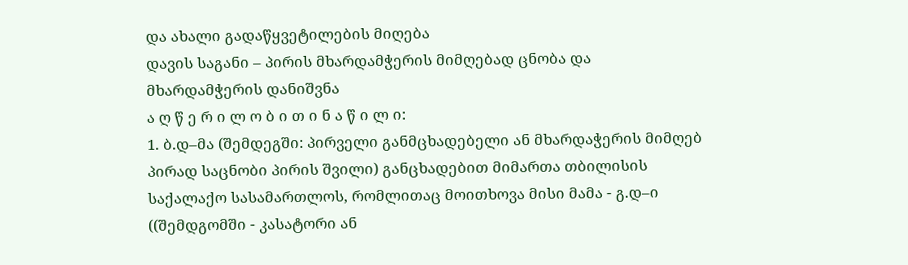და ახალი გადაწყვეტილების მიღება
დავის საგანი – პირის მხარდამჭერის მიმღებად ცნობა და მხარდამჭერის დანიშვნა
ა ღ წ ე რ ი ლ ო ბ ი თ ი ნ ა წ ი ლ ი:
1. ბ.დ–მა (შემდეგში: პირველი განმცხადებელი ან მხარდაჭერის მიმღებ პირად საცნობი პირის შვილი) განცხადებით მიმართა თბილისის საქალაქო სასამართლოს, რომლითაც მოითხოვა მისი მამა - გ.დ–ი ((შემდგომში - კასატორი ან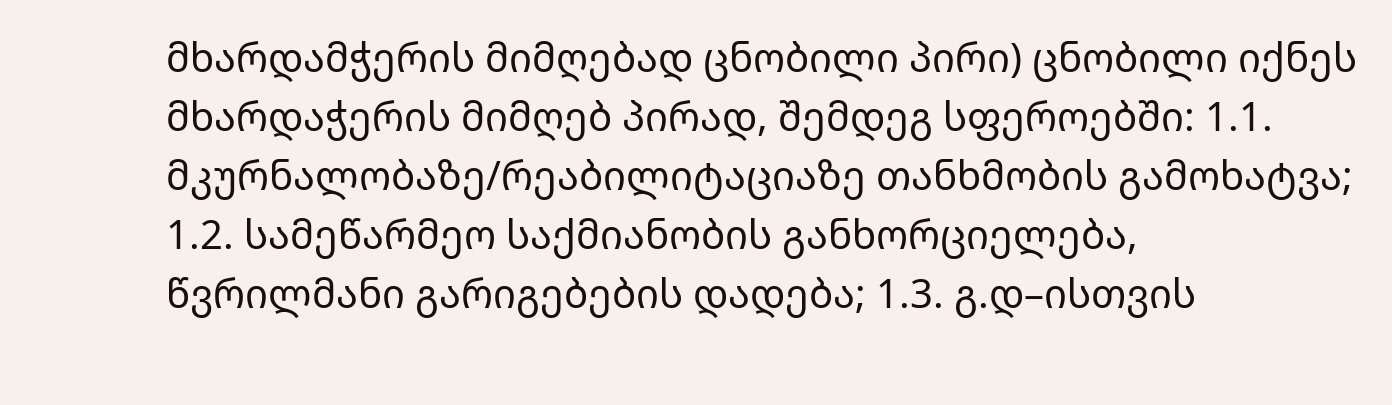მხარდამჭერის მიმღებად ცნობილი პირი) ცნობილი იქნეს მხარდაჭერის მიმღებ პირად, შემდეგ სფეროებში: 1.1. მკურნალობაზე/რეაბილიტაციაზე თანხმობის გამოხატვა; 1.2. სამეწარმეო საქმიანობის განხორციელება, წვრილმანი გარიგებების დადება; 1.3. გ.დ–ისთვის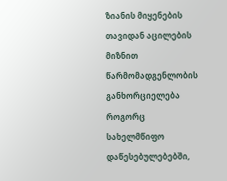ზიანის მიყენების თავიდან აცილების მიზნით წარმომადგენლობის განხორციელება როგორც სახელმწიფო დაწესებულებებში,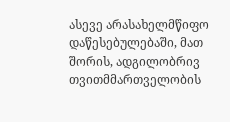ასევე არასახელმწიფო დაწესებულებაში, მათ შორის, ადგილობრივ თვითმმართველობის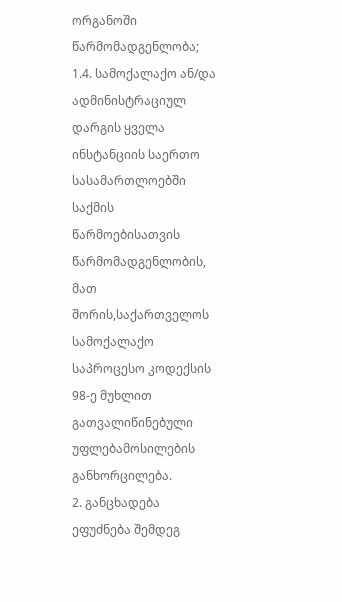ორგანოში წარმომადგენლობა; 1.4. სამოქალაქო ან/და ადმინისტრაციულ დარგის ყველა ინსტანციის საერთო სასამართლოებში საქმის წარმოებისათვის წარმომადგენლობის, მათ შორის,საქართველოს სამოქალაქო საპროცესო კოდექსის 98-ე მუხლით გათვალიწინებული უფლებამოსილების განხორცილება.
2. განცხადება ეფუძნება შემდეგ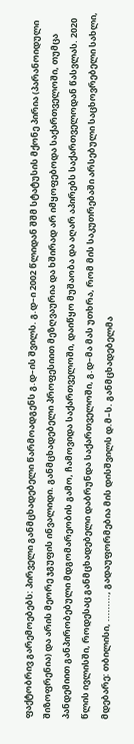ფაქტობრივ გარემოებებს: პირველი განმცხადებელი წარმოადგენს გ.დ–ის შვილს. გ.დ–ი 2002 წლიდან შშმ სტატუსის მქონე პირია (პარანოიდული შიზოფრენია) და არის მეორე ჯგუფის ინვალიდი. განმცხადებელი პროფესიით მეზღვაურია და ხშირად არ იმყოფებოდა საქართველოში, თუმცა პანდემიით განპირობებული მდგომარეობის გამო, ჩამოვიდა საქართველოში, დაიწყო მუშაობა და აღარ აპირებს საქართველოდან წასვლას. 2020 წლის ივლისში, როდესაც განმცხადებელი დაბრუნდა საქართველოში, გ.დ–მა მას უთხრა, რომ მის საკუთრებაში არსებული საცხოვრებელი სახლი, მდებარე: თბილისი, ........., გადაუფორმებია მის დისშვილს დ.მ–ს. განმცხადებელმა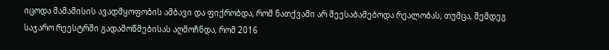იცოდა მამამისის ავადმყოფობის ამბავი და ფიქრობდა, რომ ნათქვამი არ შეესაბამებოდა რეალობას, თუმცა, შემდეგ საჯარო რეესტრში გადამოწმებისას აღმოჩნდა, რომ 2016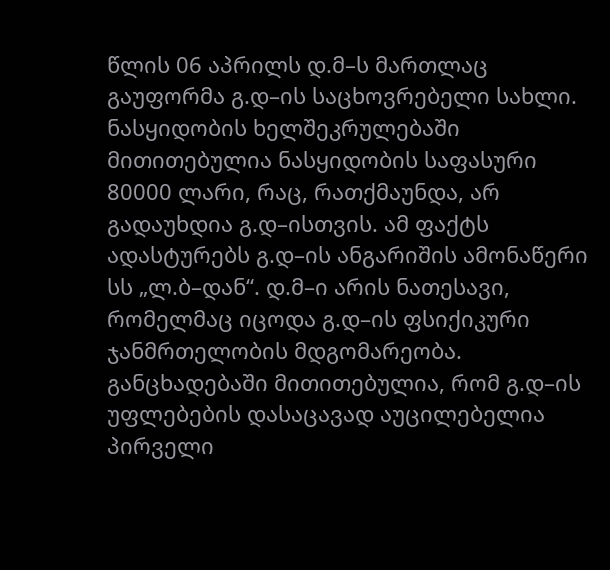წლის 06 აპრილს დ.მ–ს მართლაც გაუფორმა გ.დ–ის საცხოვრებელი სახლი. ნასყიდობის ხელშეკრულებაში მითითებულია ნასყიდობის საფასური 80000 ლარი, რაც, რათქმაუნდა, არ გადაუხდია გ.დ–ისთვის. ამ ფაქტს ადასტურებს გ.დ–ის ანგარიშის ამონაწერი სს „ლ.ბ–დან“. დ.მ–ი არის ნათესავი, რომელმაც იცოდა გ.დ–ის ფსიქიკური ჯანმრთელობის მდგომარეობა. განცხადებაში მითითებულია, რომ გ.დ–ის უფლებების დასაცავად აუცილებელია პირველი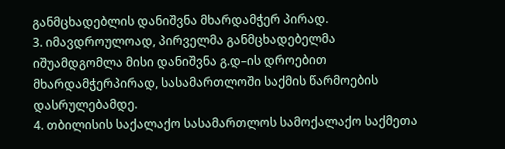განმცხადებლის დანიშვნა მხარდამჭერ პირად.
3. იმავდროულოად, პირველმა განმცხადებელმა იშუამდგომლა მისი დანიშვნა გ.დ–ის დროებით მხარდამჭერპირად, სასამართლოში საქმის წარმოების დასრულებამდე.
4. თბილისის საქალაქო სასამართლოს სამოქალაქო საქმეთა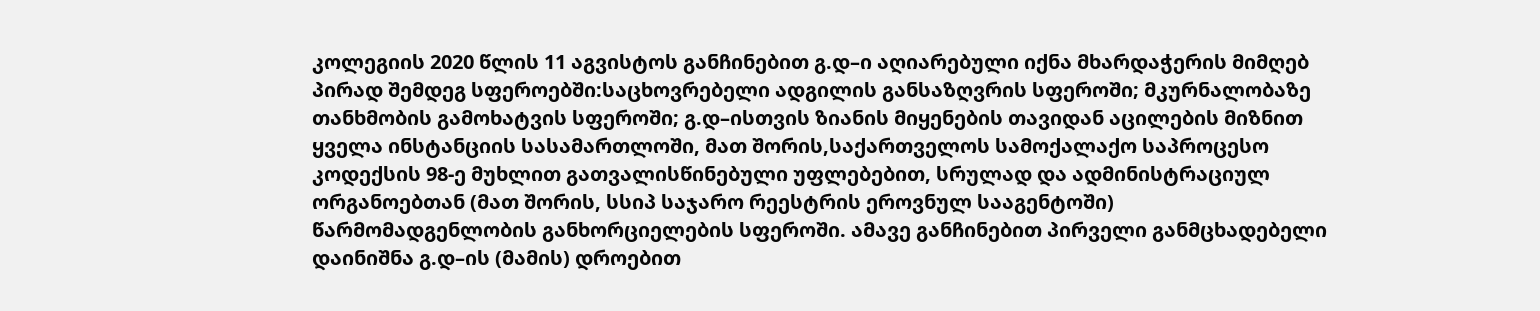კოლეგიის 2020 წლის 11 აგვისტოს განჩინებით გ.დ–ი აღიარებული იქნა მხარდაჭერის მიმღებ პირად შემდეგ სფეროებში:საცხოვრებელი ადგილის განსაზღვრის სფეროში; მკურნალობაზე თანხმობის გამოხატვის სფეროში; გ.დ–ისთვის ზიანის მიყენების თავიდან აცილების მიზნით ყველა ინსტანციის სასამართლოში, მათ შორის,საქართველოს სამოქალაქო საპროცესო კოდექსის 98-ე მუხლით გათვალისწინებული უფლებებით, სრულად და ადმინისტრაციულ ორგანოებთან (მათ შორის, სსიპ საჯარო რეესტრის ეროვნულ სააგენტოში) წარმომადგენლობის განხორციელების სფეროში. ამავე განჩინებით პირველი განმცხადებელი დაინიშნა გ.დ–ის (მამის) დროებით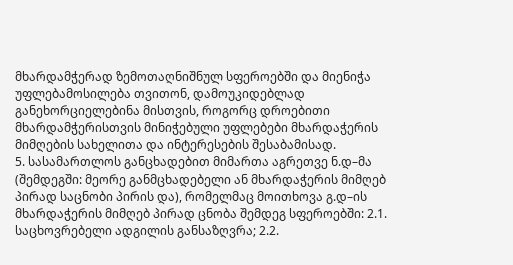მხარდამჭერად ზემოთაღნიშნულ სფეროებში და მიენიჭა უფლებამოსილება თვითონ, დამოუკიდებლად განეხორციელებინა მისთვის, როგორც დროებითი მხარდამჭერისთვის მინიჭებული უფლებები მხარდაჭერის მიმღების სახელითა და ინტერესების შესაბამისად.
5. სასამართლოს განცხადებით მიმართა აგრეთვე ნ.დ–მა (შემდეგში: მეორე განმცხადებელი ან მხარდაჭერის მიმღებ პირად საცნობი პირის და), რომელმაც მოითხოვა გ.დ–ის მხარდაჭერის მიმღებ პირად ცნობა შემდეგ სფეროებში: 2.1. საცხოვრებელი ადგილის განსაზღვრა; 2.2.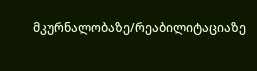მკურნალობაზე/რეაბილიტაციაზე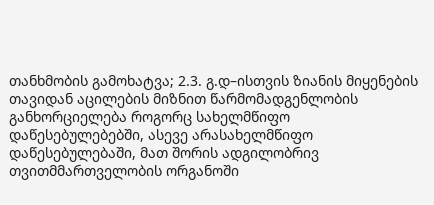თანხმობის გამოხატვა; 2.3. გ.დ–ისთვის ზიანის მიყენების თავიდან აცილების მიზნით წარმომადგენლობის განხორციელება როგორც სახელმწიფო დაწესებულებებში, ასევე არასახელმწიფო დაწესებულებაში, მათ შორის ადგილობრივ თვითმმართველობის ორგანოში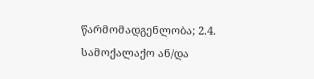წარმომადგენლობა; 2.4. სამოქალაქო ან/და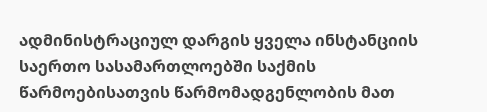ადმინისტრაციულ დარგის ყველა ინსტანციის საერთო სასამართლოებში საქმის წარმოებისათვის წარმომადგენლობის მათ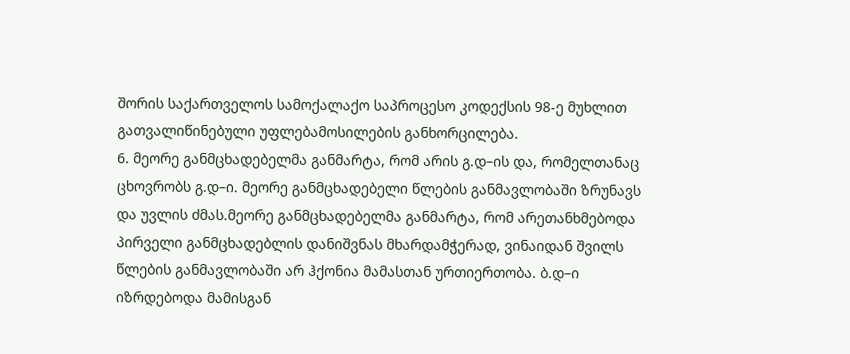შორის საქართველოს სამოქალაქო საპროცესო კოდექსის 98-ე მუხლით გათვალიწინებული უფლებამოსილების განხორცილება.
6. მეორე განმცხადებელმა განმარტა, რომ არის გ.დ–ის და, რომელთანაც ცხოვრობს გ.დ–ი. მეორე განმცხადებელი წლების განმავლობაში ზრუნავს და უვლის ძმას.მეორე განმცხადებელმა განმარტა, რომ არეთანხმებოდა პირველი განმცხადებლის დანიშვნას მხარდამჭერად, ვინაიდან შვილს წლების განმავლობაში არ ჰქონია მამასთან ურთიერთობა. ბ.დ–ი იზრდებოდა მამისგან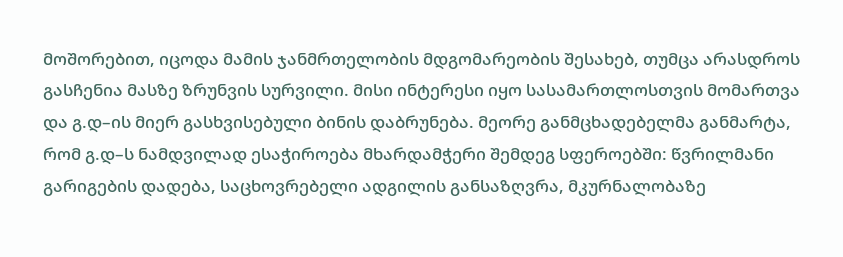მოშორებით, იცოდა მამის ჯანმრთელობის მდგომარეობის შესახებ, თუმცა არასდროს გასჩენია მასზე ზრუნვის სურვილი. მისი ინტერესი იყო სასამართლოსთვის მომართვა და გ.დ–ის მიერ გასხვისებული ბინის დაბრუნება. მეორე განმცხადებელმა განმარტა, რომ გ.დ–ს ნამდვილად ესაჭიროება მხარდამჭერი შემდეგ სფეროებში: წვრილმანი გარიგების დადება, საცხოვრებელი ადგილის განსაზღვრა, მკურნალობაზე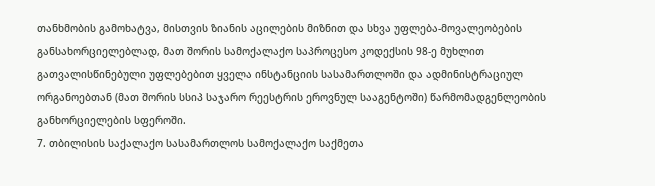თანხმობის გამოხატვა, მისთვის ზიანის აცილების მიზნით და სხვა უფლება-მოვალეობების განსახორციელებლად, მათ შორის სამოქალაქო საპროცესო კოდექსის 98-ე მუხლით გათვალისწინებული უფლებებით ყველა ინსტანციის სასამართლოში და ადმინისტრაციულ ორგანოებთან (მათ შორის სსიპ საჯარო რეესტრის ეროვნულ სააგენტოში) წარმომადგენლეობის განხორციელების სფეროში.
7. თბილისის საქალაქო სასამართლოს სამოქალაქო საქმეთა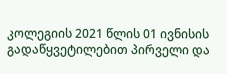კოლეგიის 2021 წლის 01 ივნისის გადაწყვეტილებით პირველი და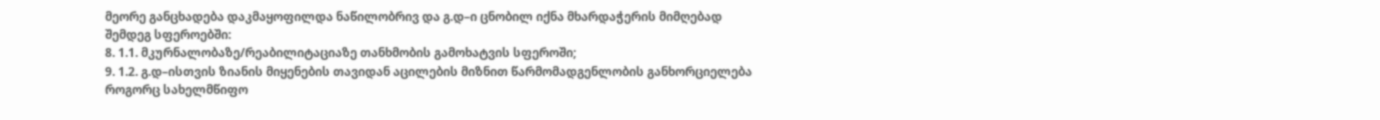მეორე განცხადება დაკმაყოფილდა ნაწილობრივ და გ.დ–ი ცნობილ იქნა მხარდაჭერის მიმღებად შემდეგ სფეროებში:
8. 1.1. მკურნალობაზე/რეაბილიტაციაზე თანხმობის გამოხატვის სფეროში;
9. 1.2. გ.დ–ისთვის ზიანის მიყენების თავიდან აცილების მიზნით წარმომადგენლობის განხორციელება როგორც სახელმწიფო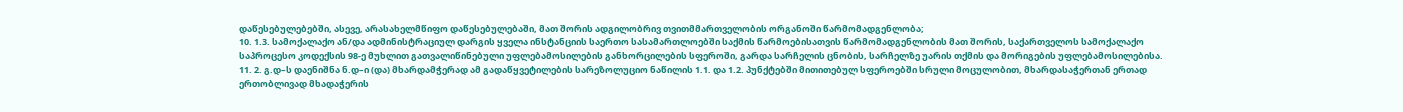დაწესებულებებში, ასევე, არასახელმწიფო დაწესებულებაში, მათ შორის ადგილობრივ თვითმმართველობის ორგანოში წარმომადგენლობა;
10. 1.3. სამოქალაქო ან/და ადმინისტრაციულ დარგის ყველა ინსტანციის საერთო სასამართლოებში საქმის წარმოებისათვის წარმომადგენლობის მათ შორის, საქართველოს სამოქალაქო საპროცესო კოდექსის 98-ე მუხლით გათვალიწინებული უფლებამოსილების განხორცილების სფეროში, გარდა სარჩელის ცნობის, სარჩელზე უარის თქმის და მორიგების უფლებამოსილებისა.
11. 2. გ.დ–ს დაენიშნა ნ.დ–ი (და) მხარდამჭერად ამ გადაწყვეტილების სარეზოლუციო ნაწილის 1.1. და 1.2. პუნქტებში მითითებულ სფეროებში სრული მოცულობით, მხარდასაჭერთან ერთად ერთობლივად მხადაჭერის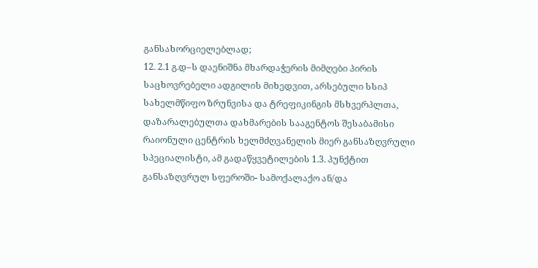განსახორციელებლად;
12. 2.1 გ.დ–ს დაენიშნა მხარდაჭერის მიმღები პირის საცხოვრებელი ადგილის მიხედვით, არსებული სსიპ სახელმწიფო ზრუნვისა და ტრეფიკინგის მსხვერპლთა, დაზარალებულთა დახმარების სააგენტოს შესაბამისი რაიონული ცენტრის ხელმძღვანელის მიერ განსაზღვრული სპეციალისტი, ამ გადაწყვეტილების 1.3. პუნქტით განსაზღვრულ სფეროში- სამოქალაქო ან/და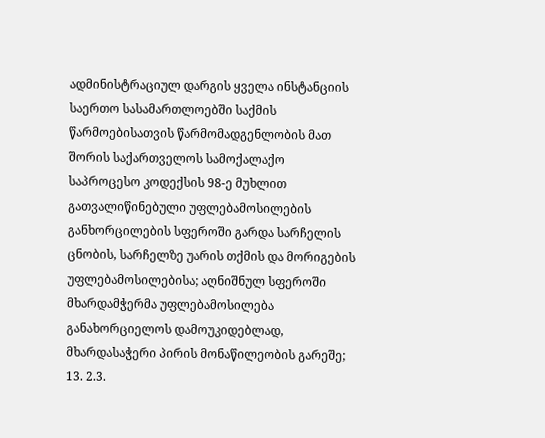ადმინისტრაციულ დარგის ყველა ინსტანციის საერთო სასამართლოებში საქმის წარმოებისათვის წარმომადგენლობის მათ შორის საქართველოს სამოქალაქო საპროცესო კოდექსის 98-ე მუხლით გათვალიწინებული უფლებამოსილების განხორცილების სფეროში გარდა სარჩელის ცნობის, სარჩელზე უარის თქმის და მორიგების უფლებამოსილებისა; აღნიშნულ სფეროში მხარდამჭერმა უფლებამოსილება განახორციელოს დამოუკიდებლად, მხარდასაჭერი პირის მონაწილეობის გარეშე;
13. 2.3.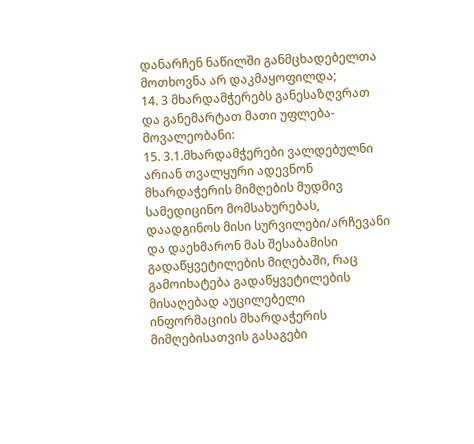დანარჩენ ნაწილში განმცხადებელთა მოთხოვნა არ დაკმაყოფილდა;
14. 3 მხარდამჭერებს განესაზღვრათ და განემარტათ მათი უფლება-მოვალეობანი:
15. 3.1.მხარდამჭერები ვალდებულნი არიან თვალყური ადევნონ მხარდაჭერის მიმღების მუდმივ სამედიცინო მომსახურებას, დაადგინოს მისი სურვილები/არჩევანი და დაეხმარონ მას შესაბამისი გადაწყვეტილების მიღებაში, რაც გამოიხატება გადაწყვეტილების მისაღებად აუცილებელი ინფორმაციის მხარდაჭერის მიმღებისათვის გასაგები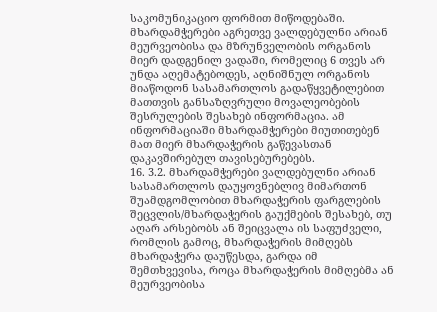საკომუნიკაციო ფორმით მიწოდებაში. მხარდამჭერები აგრეთვე ვალდებულნი არიან მეურვეობისა და მზრუნველობის ორგანოს მიერ დადგენილ ვადაში, რომელიც 6 თვეს არ უნდა აღემატებოდეს, აღნიშნულ ორგანოს მიაწოდონ სასამართლოს გადაწყვეტილებით მათთვის განსაზღვრული მოვალეობების შესრულების შესახებ ინფორმაცია. ამ ინფორმაციაში მხარდამჭერები მიუთითებენ მათ მიერ მხარდაჭერის გაწევასთან დაკავშირებულ თავისებურებებს.
16. 3.2. მხარდამჭერები ვალდებულნი არიან სასამართლოს დაუყოვნებლივ მიმართონ შუამდგომლობით მხარდაჭერის ფარგლების შეცვლის/მხარდაჭერის გაუქმების შესახებ, თუ აღარ არსებობს ან შეიცვალა ის საფუძველი, რომლის გამოც, მხარდაჭერის მიმღებს მხარდაჭერა დაუწესდა, გარდა იმ შემთხვევისა, როცა მხარდაჭერის მიმღებმა ან მეურვეობისა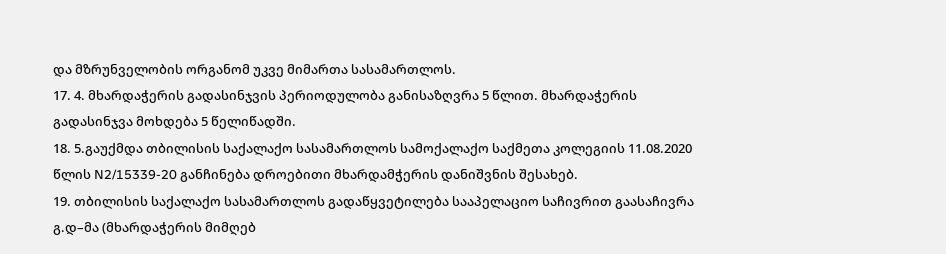და მზრუნველობის ორგანომ უკვე მიმართა სასამართლოს.
17. 4. მხარდაჭერის გადასინჯვის პერიოდულობა განისაზღვრა 5 წლით. მხარდაჭერის გადასინჯვა მოხდება 5 წელიწადში.
18. 5.გაუქმდა თბილისის საქალაქო სასამართლოს სამოქალაქო საქმეთა კოლეგიის 11.08.2020 წლის N2/15339-20 განჩინება დროებითი მხარდამჭერის დანიშვნის შესახებ.
19. თბილისის საქალაქო სასამართლოს გადაწყვეტილება სააპელაციო საჩივრით გაასაჩივრა გ.დ–მა (მხარდაჭერის მიმღებ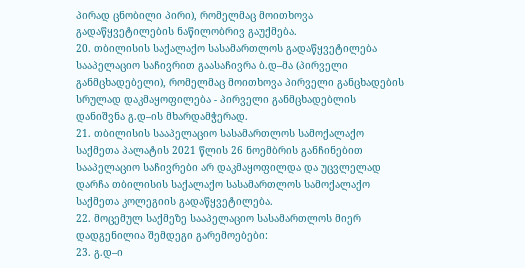პირად ცნობილი პირი), რომელმაც მოითხოვა გადაწყვეტილების ნაწილობრივ გაუქმება.
20. თბილისის საქალაქო სასამართლოს გადაწყვეტილება სააპელაციო საჩივრით გაასაჩივრა ბ.დ–მა (პირველი განმცხადებელი), რომელმაც მოითხოვა პირველი განცხადების სრულად დაკმაყოფილება - პირველი განმცხადებლის დანიშვნა გ.დ–ის მხარდამჭერად.
21. თბილისის სააპელაციო სასამართლოს სამოქალაქო საქმეთა პალატის 2021 წლის 26 ნოემბრის განჩინებით სააპელაციო საჩივრები არ დაკმაყოფილდა და უცვლელად დარჩა თბილისის საქალაქო სასამართლოს სამოქალაქო საქმეთა კოლეგიის გადაწყვეტილება.
22. მოცემულ საქმეზე სააპელაციო სასამართლოს მიერ დადგენილია შემდეგი გარემოებები:
23. გ.დ–ი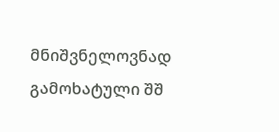მნიშვნელოვნად გამოხატული შშ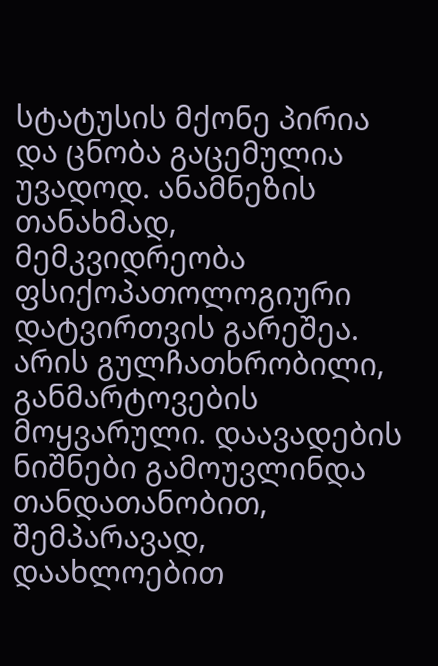სტატუსის მქონე პირია და ცნობა გაცემულია უვადოდ. ანამნეზის თანახმად, მემკვიდრეობა ფსიქოპათოლოგიური დატვირთვის გარეშეა. არის გულჩათხრობილი, განმარტოვების მოყვარული. დაავადების ნიშნები გამოუვლინდა თანდათანობით, შემპარავად, დაახლოებით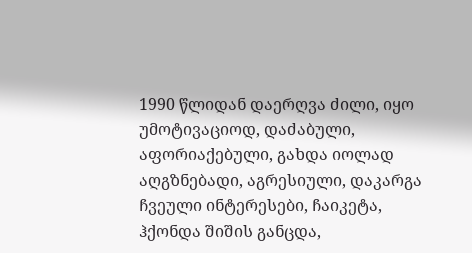1990 წლიდან დაერღვა ძილი, იყო უმოტივაციოდ, დაძაბული, აფორიაქებული, გახდა იოლად აღგზნებადი, აგრესიული, დაკარგა ჩვეული ინტერესები, ჩაიკეტა, ჰქონდა შიშის განცდა,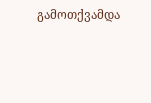გამოთქვამდა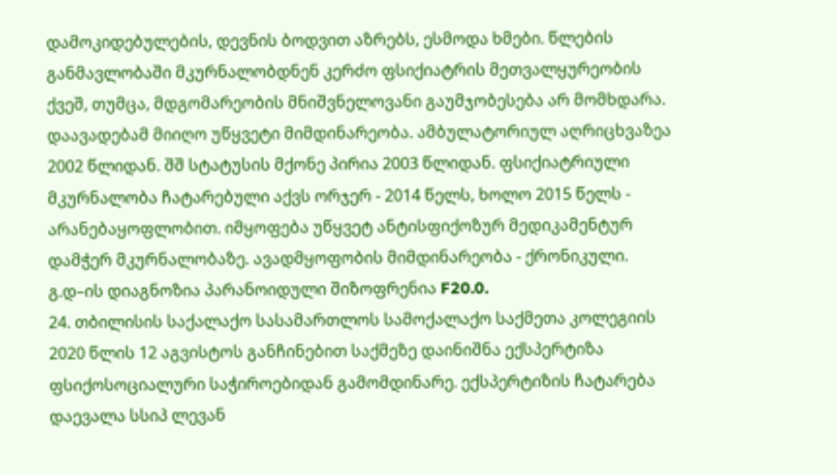დამოკიდებულების, დევნის ბოდვით აზრებს, ესმოდა ხმები. წლების განმავლობაში მკურნალობდნენ კერძო ფსიქიატრის მეთვალყურეობის ქვეშ, თუმცა, მდგომარეობის მნიშვნელოვანი გაუმჯობესება არ მომხდარა. დაავადებამ მიიღო უწყვეტი მიმდინარეობა. ამბულატორიულ აღრიცხვაზეა 2002 წლიდან. შშ სტატუსის მქონე პირია 2003 წლიდან. ფსიქიატრიული მკურნალობა ჩატარებული აქვს ორჯერ - 2014 წელს, ხოლო 2015 წელს - არანებაყოფლობით. იმყოფება უწყვეტ ანტისფიქოზურ მედიკამენტურ დამჭერ მკურნალობაზე. ავადმყოფობის მიმდინარეობა - ქრონიკული. გ.დ–ის დიაგნოზია პარანოიდული შიზოფრენია F20.0.
24. თბილისის საქალაქო სასამართლოს სამოქალაქო საქმეთა კოლეგიის 2020 წლის 12 აგვისტოს განჩინებით საქმეზე დაინიშნა ექსპერტიზა ფსიქოსოციალური საჭიროებიდან გამომდინარე. ექსპერტიზის ჩატარება დაევალა სსიპ ლევან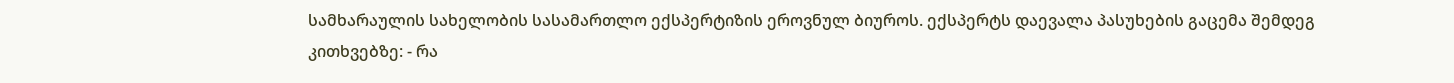სამხარაულის სახელობის სასამართლო ექსპერტიზის ეროვნულ ბიუროს. ექსპერტს დაევალა პასუხების გაცემა შემდეგ კითხვებზე: - რა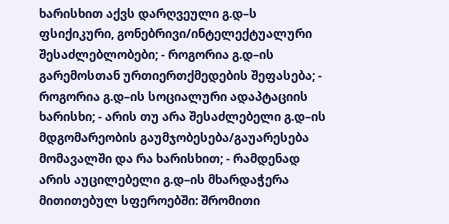ხარისხით აქვს დარღვეული გ.დ–ს ფსიქიკური, გონებრივი/ინტელექტუალური შესაძლებლობები; - როგორია გ.დ–ის გარემოსთან ურთიერთქმედების შეფასება; - როგორია გ.დ–ის სოციალური ადაპტაციის ხარისხი; - არის თუ არა შესაძლებელი გ.დ–ის მდგომარეობის გაუმჯობესება/გაუარესება მომავალში და რა ხარისხით; - რამდენად არის აუცილებელი გ.დ–ის მხარდაჭერა მითითებულ სფეროებში: შრომითი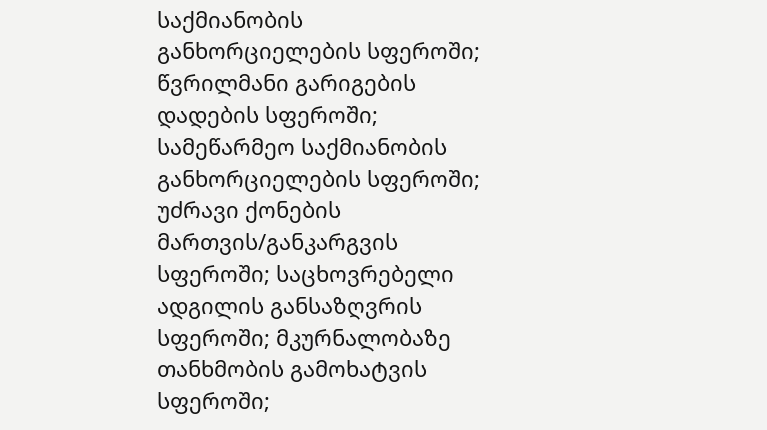საქმიანობის განხორციელების სფეროში; წვრილმანი გარიგების დადების სფეროში; სამეწარმეო საქმიანობის განხორციელების სფეროში; უძრავი ქონების მართვის/განკარგვის სფეროში; საცხოვრებელი ადგილის განსაზღვრის სფეროში; მკურნალობაზე თანხმობის გამოხატვის სფეროში;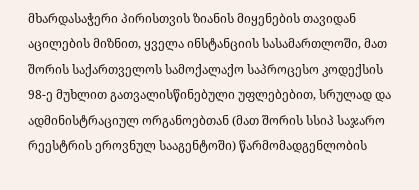მხარდასაჭერი პირისთვის ზიანის მიყენების თავიდან აცილების მიზნით, ყველა ინსტანციის სასამართლოში, მათ შორის საქართველოს სამოქალაქო საპროცესო კოდექსის 98-ე მუხლით გათვალისწინებული უფლებებით, სრულად და ადმინისტრაციულ ორგანოებთან (მათ შორის სსიპ საჯარო რეესტრის ეროვნულ სააგენტოში) წარმომადგენლობის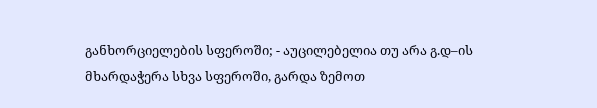განხორციელების სფეროში; - აუცილებელია თუ არა გ.დ–ის მხარდაჭერა სხვა სფეროში, გარდა ზემოთ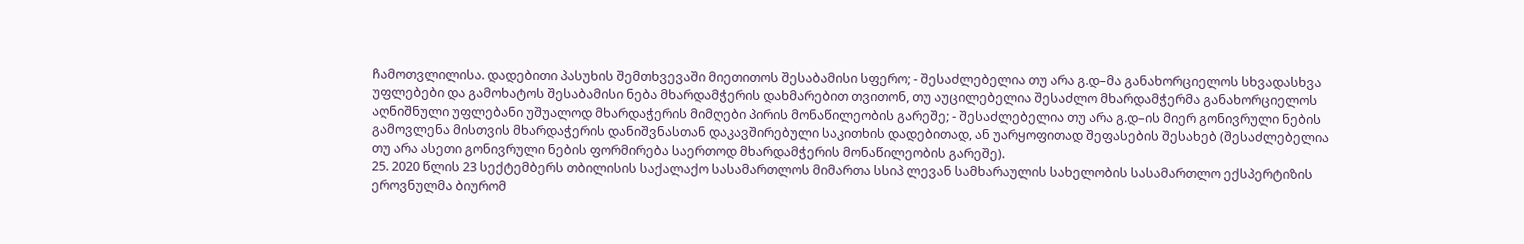ჩამოთვლილისა. დადებითი პასუხის შემთხვევაში მიეთითოს შესაბამისი სფერო; - შესაძლებელია თუ არა გ.დ–მა განახორციელოს სხვადასხვა უფლებები და გამოხატოს შესაბამისი ნება მხარდამჭერის დახმარებით თვითონ, თუ აუცილებელია შესაძლო მხარდამჭერმა განახორციელოს აღნიშნული უფლებანი უშუალოდ მხარდაჭერის მიმღები პირის მონაწილეობის გარეშე; - შესაძლებელია თუ არა გ.დ–ის მიერ გონივრული ნების გამოვლენა მისთვის მხარდაჭერის დანიშვნასთან დაკავშირებული საკითხის დადებითად, ან უარყოფითად შეფასების შესახებ (შესაძლებელია თუ არა ასეთი გონივრული ნების ფორმირება საერთოდ მხარდამჭერის მონაწილეობის გარეშე).
25. 2020 წლის 23 სექტემბერს თბილისის საქალაქო სასამართლოს მიმართა სსიპ ლევან სამხარაულის სახელობის სასამართლო ექსპერტიზის ეროვნულმა ბიურომ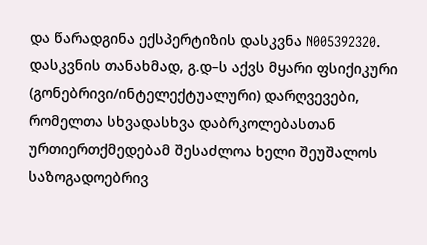და წარადგინა ექსპერტიზის დასკვნა N005392320. დასკვნის თანახმად, გ.დ–ს აქვს მყარი ფსიქიკური (გონებრივი/ინტელექტუალური) დარღვევები, რომელთა სხვადასხვა დაბრკოლებასთან ურთიერთქმედებამ შესაძლოა ხელი შეუშალოს საზოგადოებრივ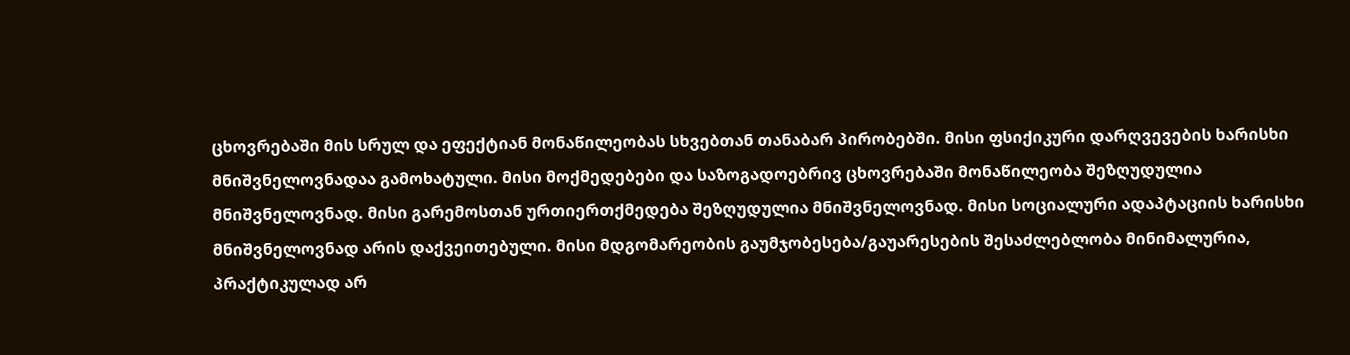ცხოვრებაში მის სრულ და ეფექტიან მონაწილეობას სხვებთან თანაბარ პირობებში. მისი ფსიქიკური დარღვევების ხარისხი მნიშვნელოვნადაა გამოხატული. მისი მოქმედებები და საზოგადოებრივ ცხოვრებაში მონაწილეობა შეზღუდულია მნიშვნელოვნად. მისი გარემოსთან ურთიერთქმედება შეზღუდულია მნიშვნელოვნად. მისი სოციალური ადაპტაციის ხარისხი მნიშვნელოვნად არის დაქვეითებული. მისი მდგომარეობის გაუმჯობესება/გაუარესების შესაძლებლობა მინიმალურია, პრაქტიკულად არ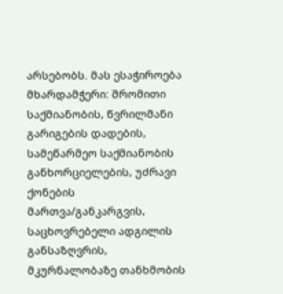არსებობს. მას ესაჭიროება მხარდამჭერი: შრომითი საქმიანობის, წვრილმანი გარიგების დადების, სამეწარმეო საქმიანობის განხორციელების, უძრავი ქონების მართვა/განკარგვის, საცხოვრებელი ადგილის განსაზღვრის, მკურნალობაზე თანხმობის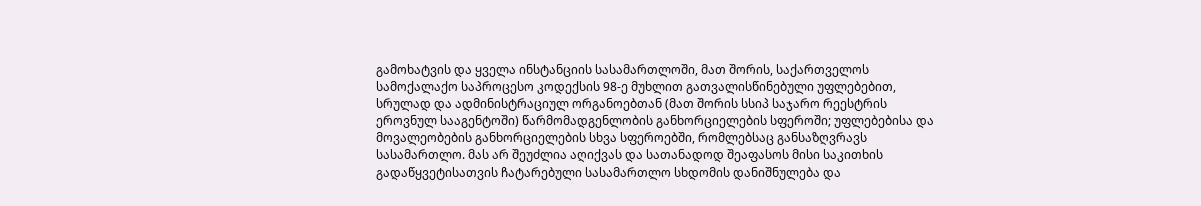გამოხატვის და ყველა ინსტანციის სასამართლოში, მათ შორის, საქართველოს სამოქალაქო საპროცესო კოდექსის 98-ე მუხლით გათვალისწინებული უფლებებით, სრულად და ადმინისტრაციულ ორგანოებთან (მათ შორის სსიპ საჯარო რეესტრის ეროვნულ სააგენტოში) წარმომადგენლობის განხორციელების სფეროში; უფლებებისა და მოვალეობების განხორციელების სხვა სფეროებში, რომლებსაც განსაზღვრავს სასამართლო. მას არ შეუძლია აღიქვას და სათანადოდ შეაფასოს მისი საკითხის გადაწყვეტისათვის ჩატარებული სასამართლო სხდომის დანიშნულება და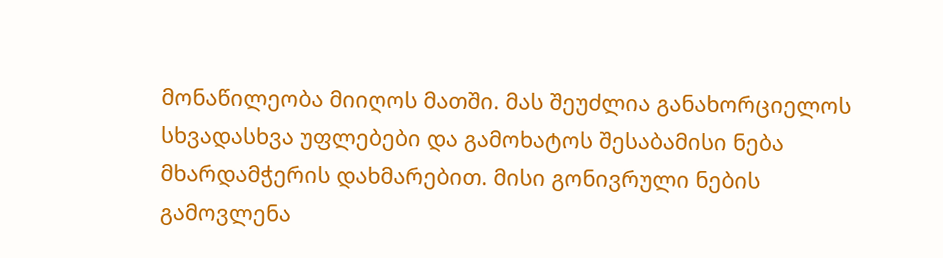მონაწილეობა მიიღოს მათში. მას შეუძლია განახორციელოს სხვადასხვა უფლებები და გამოხატოს შესაბამისი ნება მხარდამჭერის დახმარებით. მისი გონივრული ნების გამოვლენა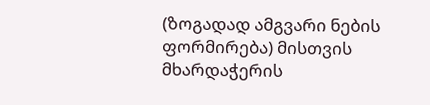(ზოგადად ამგვარი ნების ფორმირება) მისთვის მხარდაჭერის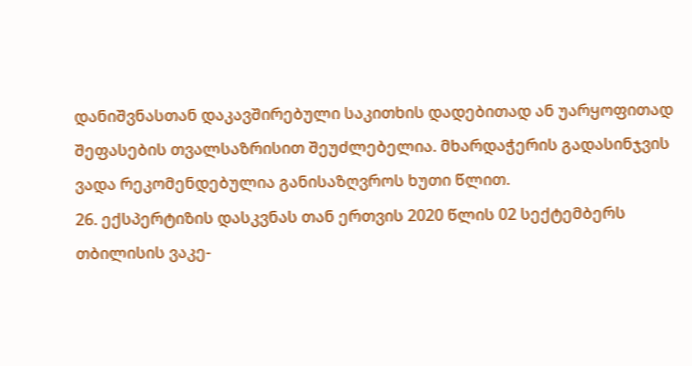დანიშვნასთან დაკავშირებული საკითხის დადებითად ან უარყოფითად შეფასების თვალსაზრისით შეუძლებელია. მხარდაჭერის გადასინჯვის ვადა რეკომენდებულია განისაზღვროს ხუთი წლით.
26. ექსპერტიზის დასკვნას თან ერთვის 2020 წლის 02 სექტემბერს თბილისის ვაკე-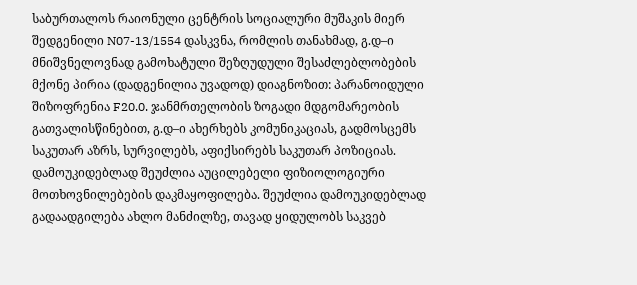საბურთალოს რაიონული ცენტრის სოციალური მუშაკის მიერ შედგენილი N07-13/1554 დასკვნა, რომლის თანახმად, გ.დ–ი მნიშვნელოვნად გამოხატული შეზღუდული შესაძლებლობების მქონე პირია (დადგენილია უვადოდ) დიაგნოზით: პარანოიდული შიზოფრენია F20.0. ჯანმრთელობის ზოგადი მდგომარეობის გათვალისწინებით, გ.დ–ი ახერხებს კომუნიკაციას, გადმოსცემს საკუთარ აზრს, სურვილებს, აფიქსირებს საკუთარ პოზიციას. დამოუკიდებლად შეუძლია აუცილებელი ფიზიოლოგიური მოთხოვნილებების დაკმაყოფილება. შეუძლია დამოუკიდებლად გადაადგილება ახლო მანძილზე, თავად ყიდულობს საკვებ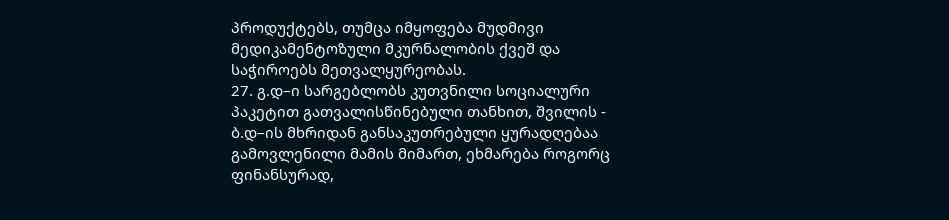პროდუქტებს, თუმცა იმყოფება მუდმივი მედიკამენტოზული მკურნალობის ქვეშ და საჭიროებს მეთვალყურეობას.
27. გ.დ–ი სარგებლობს კუთვნილი სოციალური პაკეტით გათვალისწინებული თანხით, შვილის - ბ.დ–ის მხრიდან განსაკუთრებული ყურადღებაა გამოვლენილი მამის მიმართ, ეხმარება როგორც ფინანსურად,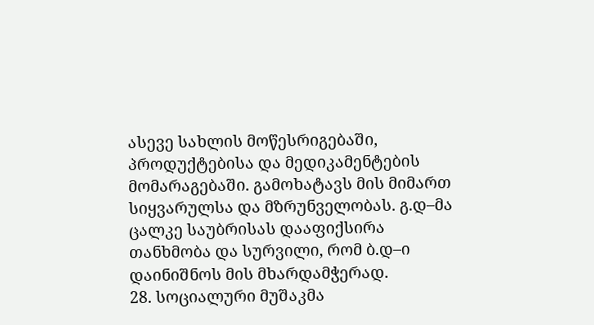ასევე სახლის მოწესრიგებაში, პროდუქტებისა და მედიკამენტების მომარაგებაში. გამოხატავს მის მიმართ სიყვარულსა და მზრუნველობას. გ.დ–მა ცალკე საუბრისას დააფიქსირა თანხმობა და სურვილი, რომ ბ.დ–ი დაინიშნოს მის მხარდამჭერად.
28. სოციალური მუშაკმა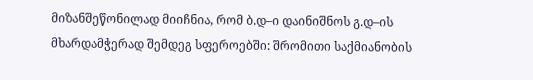მიზანშეწონილად მიიჩნია, რომ ბ.დ–ი დაინიშნოს გ.დ–ის მხარდამჭერად შემდეგ სფეროებში: შრომითი საქმიანობის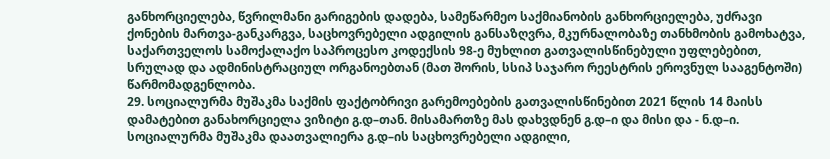განხორციელება, წვრილმანი გარიგების დადება, სამეწარმეო საქმიანობის განხორციელება, უძრავი ქონების მართვა-განკარგვა, საცხოვრებელი ადგილის განსაზღვრა, მკურნალობაზე თანხმობის გამოხატვა, საქართველოს სამოქალაქო საპროცესო კოდექსის 98-ე მუხლით გათვალისწინებული უფლებებით, სრულად და ადმინისტრაციულ ორგანოებთან (მათ შორის, სსიპ საჯარო რეესტრის ეროვნულ სააგენტოში) წარმომადგენლობა.
29. სოციალურმა მუშაკმა საქმის ფაქტობრივი გარემოებების გათვალისწინებით 2021 წლის 14 მაისს დამატებით განახორციელა ვიზიტი გ.დ–თან. მისამართზე მას დახვდნენ გ.დ–ი და მისი და - ნ.დ–ი. სოციალურმა მუშაკმა დაათვალიერა გ.დ–ის საცხოვრებელი ადგილი,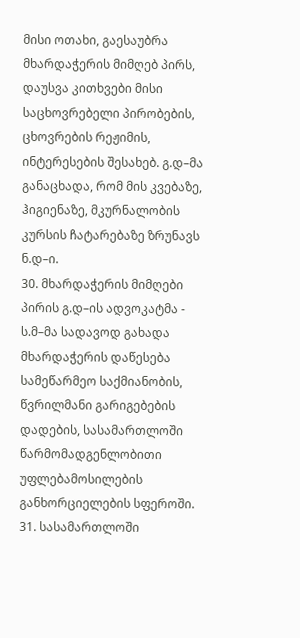მისი ოთახი, გაესაუბრა მხარდაჭერის მიმღებ პირს, დაუსვა კითხვები მისი საცხოვრებელი პირობების, ცხოვრების რეჟიმის, ინტერესების შესახებ. გ.დ–მა განაცხადა, რომ მის კვებაზე, ჰიგიენაზე, მკურნალობის კურსის ჩატარებაზე ზრუნავს ნ.დ–ი.
30. მხარდაჭერის მიმღები პირის გ.დ–ის ადვოკატმა - ს.მ–მა სადავოდ გახადა მხარდაჭერის დაწესება სამეწარმეო საქმიანობის, წვრილმანი გარიგებების დადების, სასამართლოში წარმომადგენლობითი უფლებამოსილების განხორციელების სფეროში.
31. სასამართლოში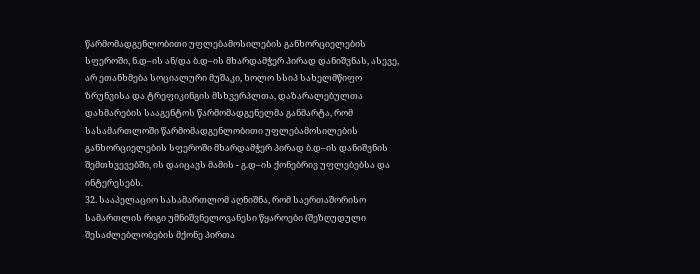წარმომადგენლობითი უფლებამოსილების განხორციელების სფეროში, ნ.დ–ის ან/და ბ.დ–ის მხარდამჭერ პირად დანიშვნას, ასევე, არ ეთანხმება სოციალური მუშაკი, ხოლო სსიპ სახელმწიფო ზრუნვისა და ტრეფიკინგის მსხვერპლთა, დაზარალებულთა დახმარების სააგენტოს წარმომადგენელმა განმარტა, რომ სასამართლოში წარმომადგენლობითი უფლებამოსილების განხორციელების სფეროში მხარდამჭერ პირად ბ.დ–ის დანიშვნის შემთხვევებში, ის დაიცავს მამის - გ.დ–ის ქონებრივ უფლებებსა და ინტერესებს.
32. სააპელაციო სასამართლომ აღნიშნა, რომ საერთაშორისო სამართლის რიგი უმნიშვნელოვანესი წყაროები (შეზღუდული შესაძლებლობების მქონე პირთა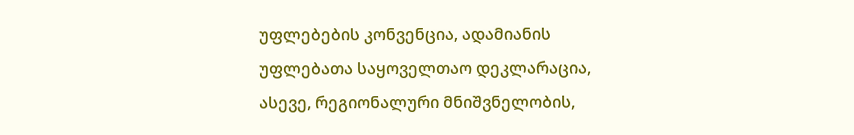უფლებების კონვენცია, ადამიანის უფლებათა საყოველთაო დეკლარაცია, ასევე, რეგიონალური მნიშვნელობის,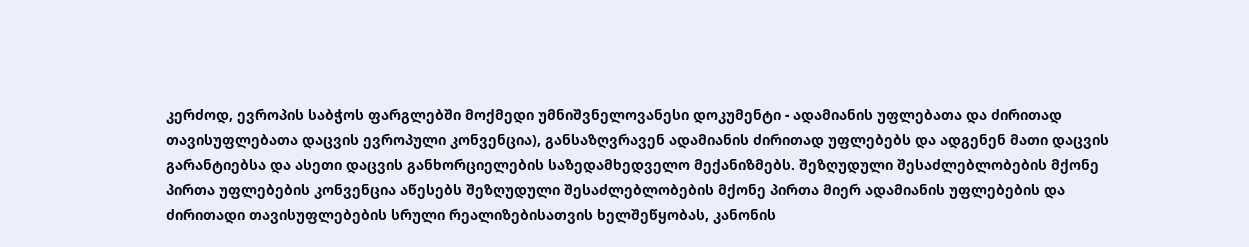კერძოდ, ევროპის საბჭოს ფარგლებში მოქმედი უმნიშვნელოვანესი დოკუმენტი - ადამიანის უფლებათა და ძირითად თავისუფლებათა დაცვის ევროპული კონვენცია), განსაზღვრავენ ადამიანის ძირითად უფლებებს და ადგენენ მათი დაცვის გარანტიებსა და ასეთი დაცვის განხორციელების საზედამხედველო მექანიზმებს. შეზღუდული შესაძლებლობების მქონე პირთა უფლებების კონვენცია აწესებს შეზღუდული შესაძლებლობების მქონე პირთა მიერ ადამიანის უფლებების და ძირითადი თავისუფლებების სრული რეალიზებისათვის ხელშეწყობას, კანონის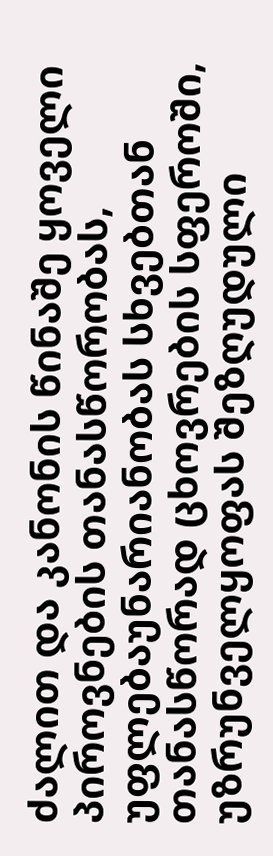ძალით და კანონის წინაშე ყოველი პიროვნების თანასწორობას, უფლებაუნარიანობას სხვებთან თანასწორად ცხოვრების სფეროში, უზრუნველყოფას შეზღუდული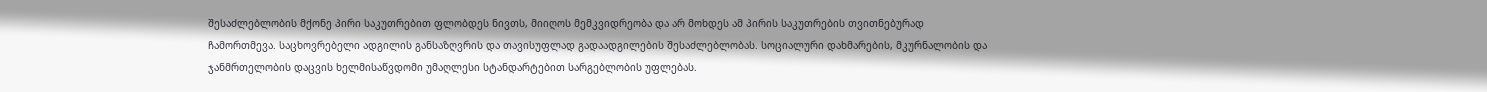შესაძლებლობის მქონე პირი საკუთრებით ფლობდეს ნივთს, მიიღოს მემკვიდრეობა და არ მოხდეს ამ პირის საკუთრების თვითნებურად ჩამორთმევა. საცხოვრებელი ადგილის განსაზღვრის და თავისუფლად გადაადგილების შესაძლებლობას. სოციალური დახმარების, მკურნალობის და ჯანმრთელობის დაცვის ხელმისაწვდომი უმაღლესი სტანდარტებით სარგებლობის უფლებას.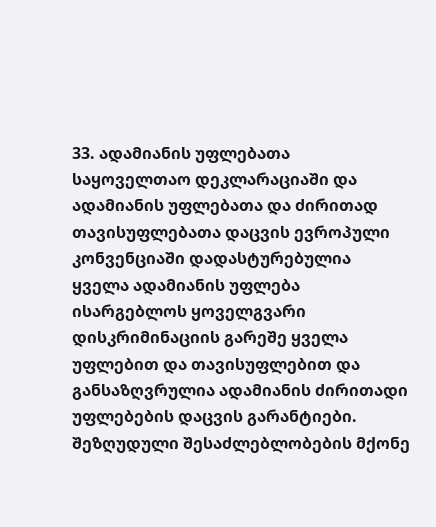33. ადამიანის უფლებათა საყოველთაო დეკლარაციაში და ადამიანის უფლებათა და ძირითად თავისუფლებათა დაცვის ევროპული კონვენციაში დადასტურებულია ყველა ადამიანის უფლება ისარგებლოს ყოველგვარი დისკრიმინაციის გარეშე ყველა უფლებით და თავისუფლებით და განსაზღვრულია ადამიანის ძირითადი უფლებების დაცვის გარანტიები. შეზღუდული შესაძლებლობების მქონე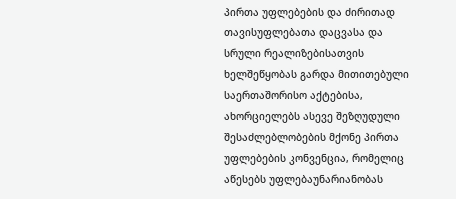პირთა უფლებების და ძირითად თავისუფლებათა დაცვასა და სრული რეალიზებისათვის ხელშეწყობას გარდა მითითებული საერთაშორისო აქტებისა, ახორციელებს ასევე შეზღუდული შესაძლებლობების მქონე პირთა უფლებების კონვენცია, რომელიც აწესებს უფლებაუნარიანობას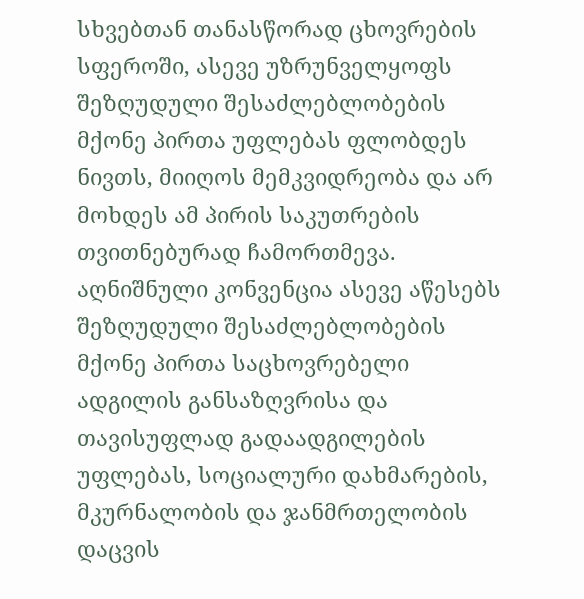სხვებთან თანასწორად ცხოვრების სფეროში, ასევე უზრუნველყოფს შეზღუდული შესაძლებლობების მქონე პირთა უფლებას ფლობდეს ნივთს, მიიღოს მემკვიდრეობა და არ მოხდეს ამ პირის საკუთრების თვითნებურად ჩამორთმევა. აღნიშნული კონვენცია ასევე აწესებს შეზღუდული შესაძლებლობების მქონე პირთა საცხოვრებელი ადგილის განსაზღვრისა და თავისუფლად გადაადგილების უფლებას, სოციალური დახმარების, მკურნალობის და ჯანმრთელობის დაცვის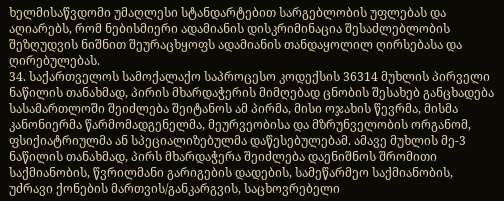ხელმისაწვდომი უმაღლესი სტანდარტებით სარგებლობის უფლებას და აღიარებს, რომ ნებისმიერი ადამიანის დისკრიმინაცია შესაძლებლობის შეზღუდვის ნიშნით შეურაცხყოფს ადამიანის თანდაყოლილ ღირსებასა და ღირებულებას.
34. საქართველოს სამოქალაქო საპროცესო კოდექსის 36314 მუხლის პირველი ნაწილის თანახმად, პირის მხარდაჭერის მიმღებად ცნობის შესახებ განცხადება სასამართლოში შეიძლება შეიტანოს ამ პირმა, მისი ოჯახის წევრმა, მისმა კანონიერმა წარმომადგენელმა, მეურვეობისა და მზრუნველობის ორგანომ, ფსიქიატრიულმა ან სპეციალიზებულმა დაწესებულებამ. ამავე მუხლის მე-3 ნაწილის თანახმად, პირს მხარდაჭერა შეიძლება დაენიშნოს შრომითი საქმიანობის, წვრილმანი გარიგების დადების, სამეწარმეო საქმიანობის, უძრავი ქონების მართვის/განკარგვის, საცხოვრებელი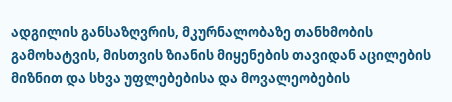ადგილის განსაზღვრის, მკურნალობაზე თანხმობის გამოხატვის, მისთვის ზიანის მიყენების თავიდან აცილების მიზნით და სხვა უფლებებისა და მოვალეობების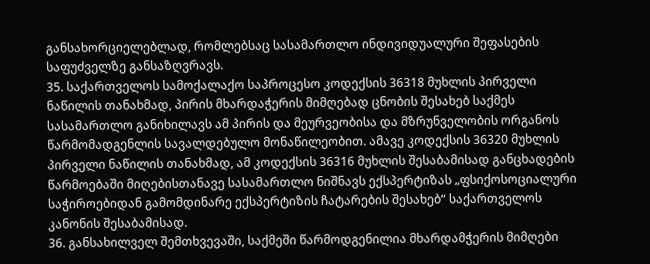განსახორციელებლად, რომლებსაც სასამართლო ინდივიდუალური შეფასების საფუძველზე განსაზღვრავს.
35. საქართველოს სამოქალაქო საპროცესო კოდექსის 36318 მუხლის პირველი ნაწილის თანახმად, პირის მხარდაჭერის მიმღებად ცნობის შესახებ საქმეს სასამართლო განიხილავს ამ პირის და მეურვეობისა და მზრუნველობის ორგანოს წარმომადგენლის სავალდებულო მონაწილეობით. ამავე კოდექსის 36320 მუხლის პირველი ნაწილის თანახმად, ამ კოდექსის 36316 მუხლის შესაბამისად განცხადების წარმოებაში მიღებისთანავე სასამართლო ნიშნავს ექსპერტიზას „ფსიქოსოციალური საჭიროებიდან გამომდინარე ექსპერტიზის ჩატარების შესახებ“ საქართველოს კანონის შესაბამისად.
36. განსახილველ შემთხვევაში, საქმეში წარმოდგენილია მხარდამჭერის მიმღები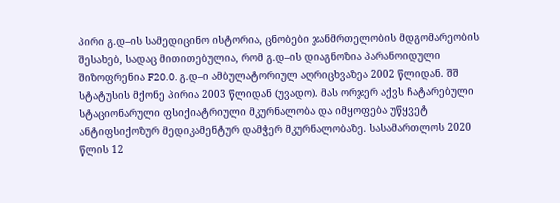პირი გ.დ–ის სამედიცინო ისტორია, ცნობები ჯანმრთელობის მდგომარეობის შესახებ, სადაც მითითებულია, რომ გ.დ–ის დიაგნოზია პარანოიდული შიზოფრენია F20.0. გ.დ–ი ამბულატორიულ აღრიცხვაზეა 2002 წლიდან. შშ სტატუსის მქონე პირია 2003 წლიდან (უვადო). მას ორჯერ აქვს ჩატარებული სტაციონარული ფსიქიატრიული მკურნალობა და იმყოფება უწყვეტ ანტიფსიქოზურ მედიკამენტურ დამჭერ მკურნალობაზე. სასამართლოს 2020 წლის 12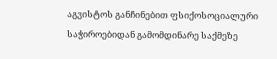აგვისტოს განჩინებით ფსიქოსოციალური საჭიროებიდან გამომდინარე საქმეზე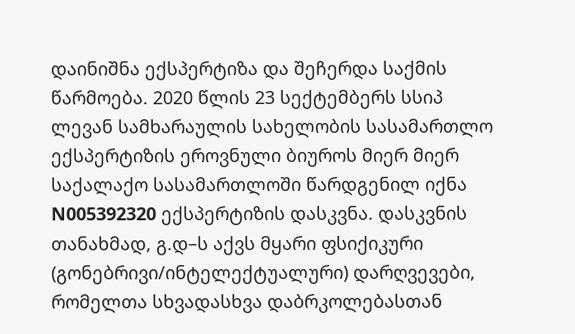დაინიშნა ექსპერტიზა და შეჩერდა საქმის წარმოება. 2020 წლის 23 სექტემბერს სსიპ ლევან სამხარაულის სახელობის სასამართლო ექსპერტიზის ეროვნული ბიუროს მიერ მიერ საქალაქო სასამართლოში წარდგენილ იქნა N005392320 ექსპერტიზის დასკვნა. დასკვნის თანახმად, გ.დ–ს აქვს მყარი ფსიქიკური (გონებრივი/ინტელექტუალური) დარღვევები, რომელთა სხვადასხვა დაბრკოლებასთან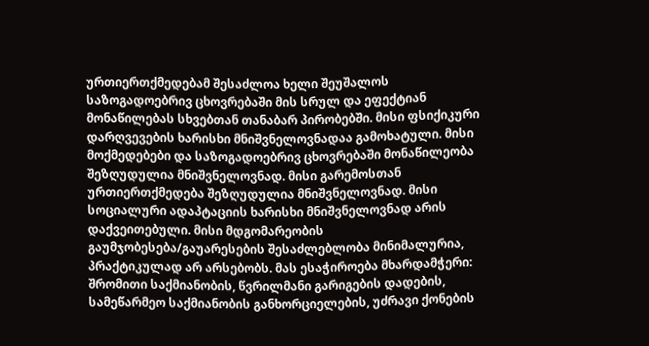ურთიერთქმედებამ შესაძლოა ხელი შეუშალოს საზოგადოებრივ ცხოვრებაში მის სრულ და ეფექტიან მონაწილებას სხვებთან თანაბარ პირობებში. მისი ფსიქიკური დარღვევების ხარისხი მნიშვნელოვნადაა გამოხატული. მისი მოქმედებები და საზოგადოებრივ ცხოვრებაში მონაწილეობა შეზღუდულია მნიშვნელოვნად. მისი გარემოსთან ურთიერთქმედება შეზღუდულია მნიშვნელოვნად. მისი სოციალური ადაპტაციის ხარისხი მნიშვნელოვნად არის დაქვეითებული. მისი მდგომარეობის გაუმჯობესება/გაუარესების შესაძლებლობა მინიმალურია, პრაქტიკულად არ არსებობს. მას ესაჭიროება მხარდამჭერი: შრომითი საქმიანობის, წვრილმანი გარიგების დადების, სამეწარმეო საქმიანობის განხორციელების, უძრავი ქონების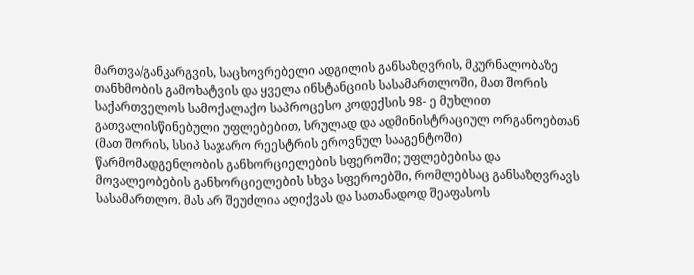მართვა/განკარგვის, საცხოვრებელი ადგილის განსაზღვრის, მკურნალობაზე თანხმობის გამოხატვის და ყველა ინსტანციის სასამართლოში, მათ შორის საქართველოს სამოქალაქო საპროცესო კოდექსის 98- ე მუხლით გათვალისწინებული უფლებებით, სრულად და ადმინისტრაციულ ორგანოებთან (მათ შორის, სსიპ საჯარო რეესტრის ეროვნულ სააგენტოში) წარმომადგენლობის განხორციელების სფეროში; უფლებებისა და მოვალეობების განხორციელების სხვა სფეროებში, რომლებსაც განსაზღვრავს სასამართლო. მას არ შეუძლია აღიქვას და სათანადოდ შეაფასოს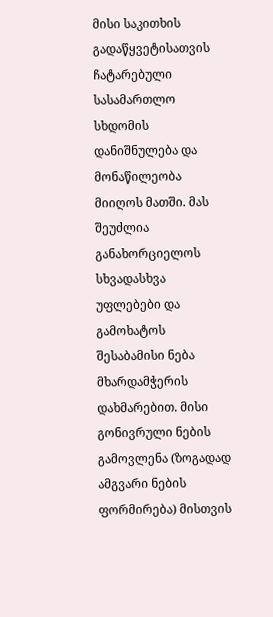მისი საკითხის გადაწყვეტისათვის ჩატარებული სასამართლო სხდომის დანიშნულება და მონაწილეობა მიიღოს მათში. მას შეუძლია განახორციელოს სხვადასხვა უფლებები და გამოხატოს შესაბამისი ნება მხარდამჭერის დახმარებით. მისი გონივრული ნების გამოვლენა (ზოგადად ამგვარი ნების ფორმირება) მისთვის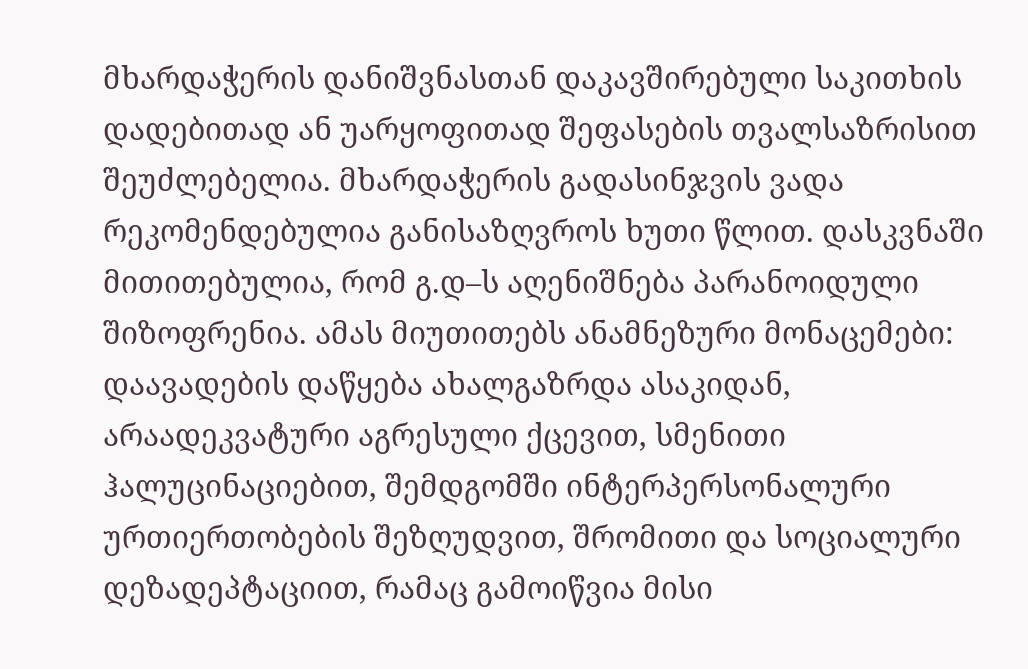მხარდაჭერის დანიშვნასთან დაკავშირებული საკითხის დადებითად ან უარყოფითად შეფასების თვალსაზრისით შეუძლებელია. მხარდაჭერის გადასინჯვის ვადა რეკომენდებულია განისაზღვროს ხუთი წლით. დასკვნაში მითითებულია, რომ გ.დ–ს აღენიშნება პარანოიდული შიზოფრენია. ამას მიუთითებს ანამნეზური მონაცემები: დაავადების დაწყება ახალგაზრდა ასაკიდან, არაადეკვატური აგრესული ქცევით, სმენითი ჰალუცინაციებით, შემდგომში ინტერპერსონალური ურთიერთობების შეზღუდვით, შრომითი და სოციალური დეზადეპტაციით, რამაც გამოიწვია მისი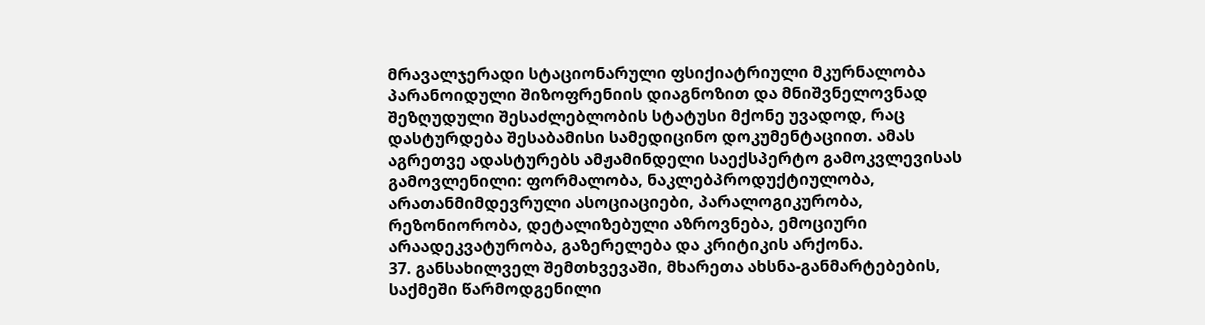მრავალჯერადი სტაციონარული ფსიქიატრიული მკურნალობა პარანოიდული შიზოფრენიის დიაგნოზით და მნიშვნელოვნად შეზღუდული შესაძლებლობის სტატუსი მქონე უვადოდ, რაც დასტურდება შესაბამისი სამედიცინო დოკუმენტაციით. ამას აგრეთვე ადასტურებს ამჟამინდელი საექსპერტო გამოკვლევისას გამოვლენილი: ფორმალობა, ნაკლებპროდუქტიულობა, არათანმიმდევრული ასოციაციები, პარალოგიკურობა, რეზონიორობა, დეტალიზებული აზროვნება, ემოციური არაადეკვატურობა, გაზერელება და კრიტიკის არქონა.
37. განსახილველ შემთხვევაში, მხარეთა ახსნა-განმარტებების, საქმეში წარმოდგენილი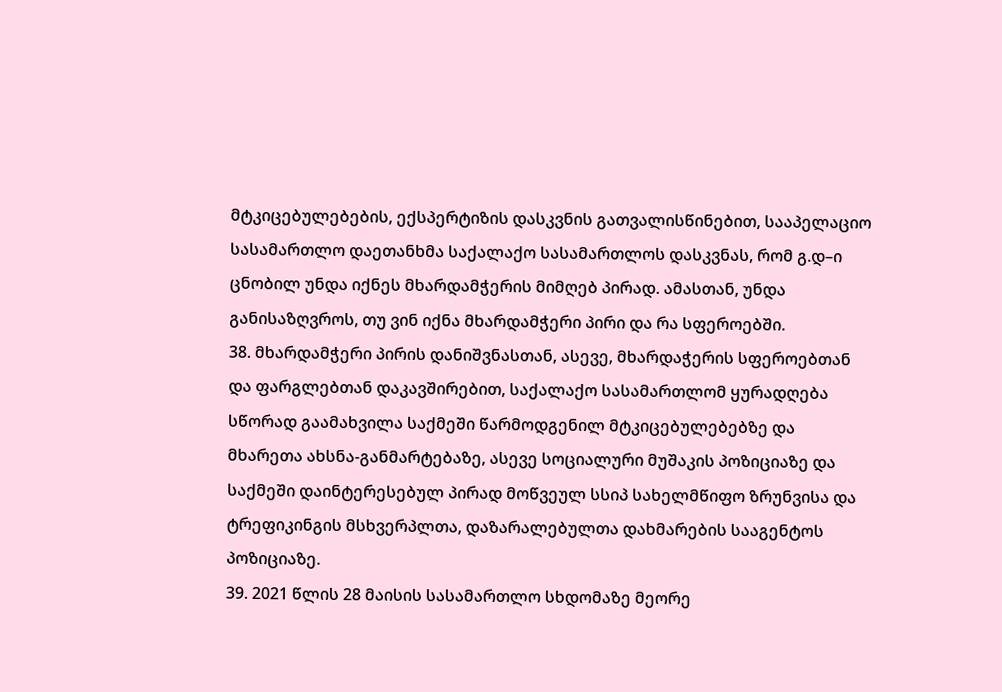მტკიცებულებების, ექსპერტიზის დასკვნის გათვალისწინებით, სააპელაციო სასამართლო დაეთანხმა საქალაქო სასამართლოს დასკვნას, რომ გ.დ–ი ცნობილ უნდა იქნეს მხარდამჭერის მიმღებ პირად. ამასთან, უნდა განისაზღვროს, თუ ვინ იქნა მხარდამჭერი პირი და რა სფეროებში.
38. მხარდამჭერი პირის დანიშვნასთან, ასევე, მხარდაჭერის სფეროებთან და ფარგლებთან დაკავშირებით, საქალაქო სასამართლომ ყურადღება სწორად გაამახვილა საქმეში წარმოდგენილ მტკიცებულებებზე და მხარეთა ახსნა-განმარტებაზე, ასევე სოციალური მუშაკის პოზიციაზე და საქმეში დაინტერესებულ პირად მოწვეულ სსიპ სახელმწიფო ზრუნვისა და ტრეფიკინგის მსხვერპლთა, დაზარალებულთა დახმარების სააგენტოს პოზიციაზე.
39. 2021 წლის 28 მაისის სასამართლო სხდომაზე მეორე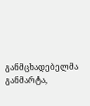განმცხადებელმა განმარტა,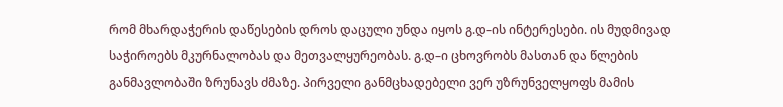რომ მხარდაჭერის დაწესების დროს დაცული უნდა იყოს გ.დ–ის ინტერესები. ის მუდმივად საჭიროებს მკურნალობას და მეთვალყურეობას. გ.დ–ი ცხოვრობს მასთან და წლების განმავლობაში ზრუნავს ძმაზე. პირველი განმცხადებელი ვერ უზრუნველყოფს მამის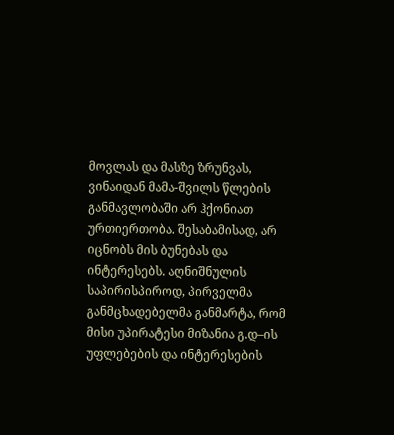მოვლას და მასზე ზრუნვას, ვინაიდან მამა-შვილს წლების განმავლობაში არ ჰქონიათ ურთიერთობა. შესაბამისად, არ იცნობს მის ბუნებას და ინტერესებს. აღნიშნულის საპირისპიროდ, პირველმა განმცხადებელმა განმარტა, რომ მისი უპირატესი მიზანია გ.დ–ის უფლებების და ინტერესების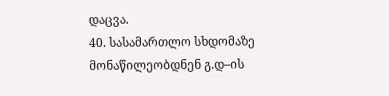დაცვა.
40. სასამართლო სხდომაზე მონაწილეობდნენ გ.დ–ის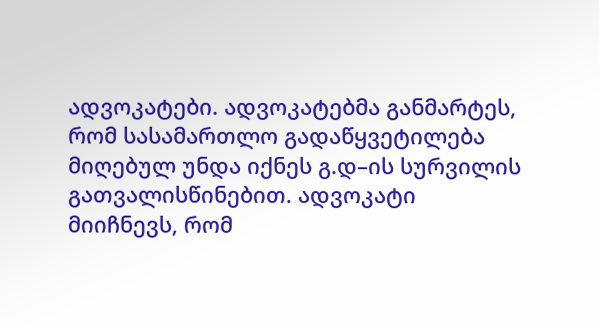ადვოკატები. ადვოკატებმა განმარტეს, რომ სასამართლო გადაწყვეტილება მიღებულ უნდა იქნეს გ.დ–ის სურვილის გათვალისწინებით. ადვოკატი მიიჩნევს, რომ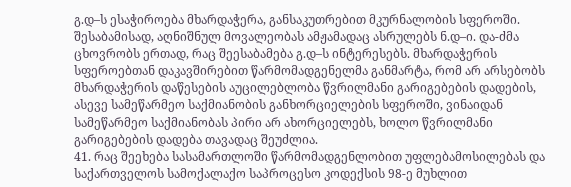გ.დ–ს ესაჭიროება მხარდაჭერა, განსაკუთრებით მკურნალობის სფეროში. შესაბამისად, აღნიშნულ მოვალეობას ამჟამადაც ასრულებს ნ.დ–ი. და-ძმა ცხოვრობს ერთად, რაც შეესაბამება გ.დ–ს ინტერესებს. მხარდაჭერის სფეროებთან დაკავშირებით წარმომადგენელმა განმარტა, რომ არ არსებობს მხარდაჭერის დაწესების აუცილებლობა წვრილმანი გარიგებების დადების, ასევე სამეწარმეო საქმიანობის განხორციელების სფეროში, ვინაიდან სამეწარმეო საქმიანობას პირი არ ახორციელებს, ხოლო წვრილმანი გარიგებების დადება თავადაც შეუძლია.
41. რაც შეეხება სასამართლოში წარმომადგენლობით უფლებამოსილებას და საქართველოს სამოქალაქო საპროცესო კოდექსის 98-ე მუხლით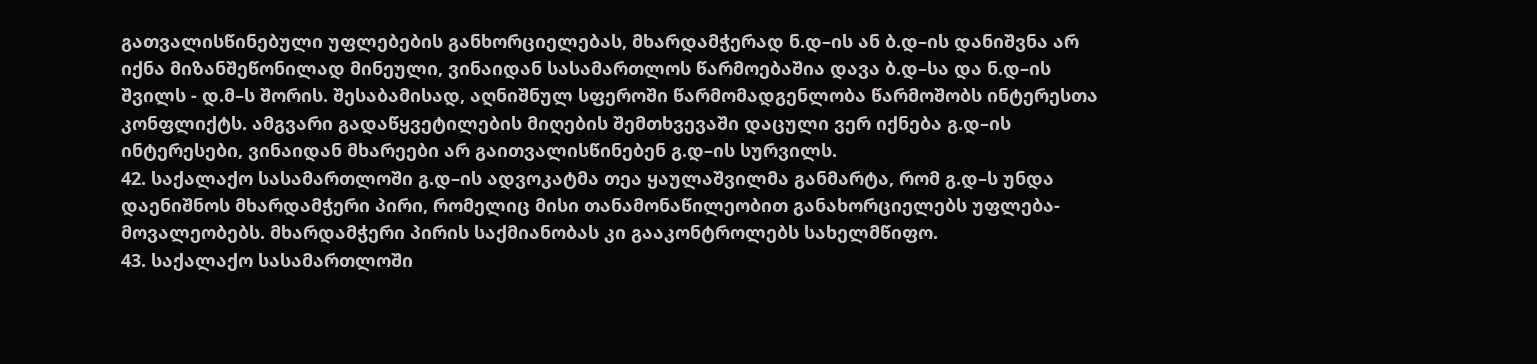გათვალისწინებული უფლებების განხორციელებას, მხარდამჭერად ნ.დ–ის ან ბ.დ–ის დანიშვნა არ იქნა მიზანშეწონილად მინეული, ვინაიდან სასამართლოს წარმოებაშია დავა ბ.დ–სა და ნ.დ–ის შვილს - დ.მ–ს შორის. შესაბამისად, აღნიშნულ სფეროში წარმომადგენლობა წარმოშობს ინტერესთა კონფლიქტს. ამგვარი გადაწყვეტილების მიღების შემთხვევაში დაცული ვერ იქნება გ.დ–ის ინტერესები, ვინაიდან მხარეები არ გაითვალისწინებენ გ.დ–ის სურვილს.
42. საქალაქო სასამართლოში გ.დ–ის ადვოკატმა თეა ყაულაშვილმა განმარტა, რომ გ.დ–ს უნდა დაენიშნოს მხარდამჭერი პირი, რომელიც მისი თანამონაწილეობით განახორციელებს უფლება-მოვალეობებს. მხარდამჭერი პირის საქმიანობას კი გააკონტროლებს სახელმწიფო.
43. საქალაქო სასამართლოში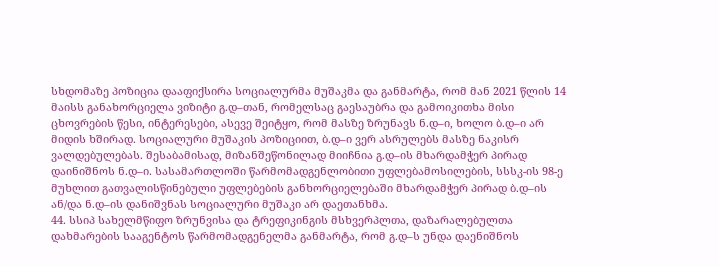სხდომაზე პოზიცია დააფიქსირა სოციალურმა მუშაკმა და განმარტა, რომ მან 2021 წლის 14 მაისს განახორციელა ვიზიტი გ.დ–თან, რომელსაც გაესაუბრა და გამოიკითხა მისი ცხოვრების წესი, ინტერესები, ასევე შეიტყო, რომ მასზე ზრუნავს ნ.დ–ი, ხოლო ბ.დ–ი არ მიდის ხშირად. სოციალური მუშაკის პოზიციით, ბ.დ–ი ვერ ასრულებს მასზე ნაკისრ ვალდებულებას. შესაბამისად, მიზანშეწონილად მიიჩნია გ.დ–ის მხარდამჭერ პირად დაინიშნოს ნ.დ–ი. სასამართლოში წარმომადგენლობითი უფლებამოსილების, სსსკ-ის 98-ე მუხლით გათვალისწინებული უფლებების განხორციელებაში მხარდამჭერ პირად ბ.დ–ის ან/და ნ.დ–ის დანიშვნას სოციალური მუშაკი არ დაეთანხმა.
44. სსიპ სახელმწიფო ზრუნვისა და ტრეფიკინგის მსხვერპლთა, დაზარალებულთა დახმარების სააგენტოს წარმომადგენელმა განმარტა, რომ გ.დ–ს უნდა დაენიშნოს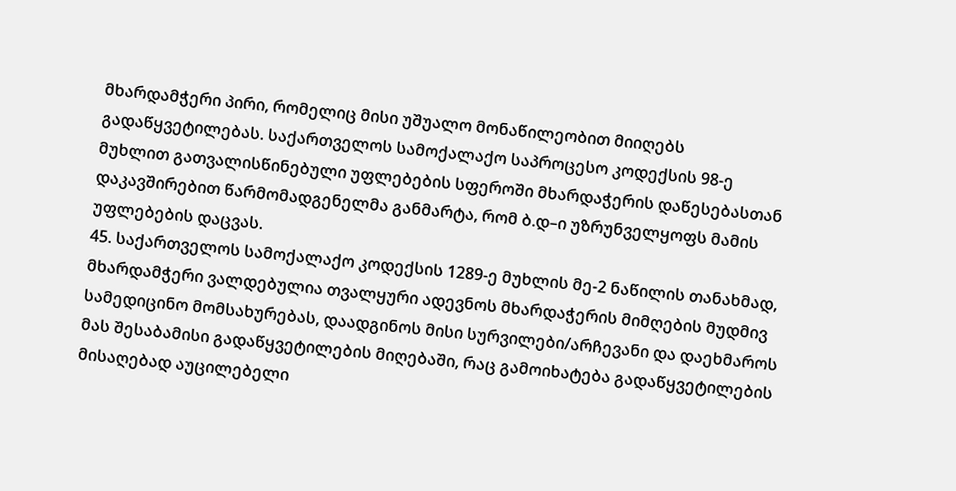მხარდამჭერი პირი, რომელიც მისი უშუალო მონაწილეობით მიიღებს გადაწყვეტილებას. საქართველოს სამოქალაქო საპროცესო კოდექსის 98-ე მუხლით გათვალისწინებული უფლებების სფეროში მხარდაჭერის დაწესებასთან დაკავშირებით წარმომადგენელმა განმარტა, რომ ბ.დ–ი უზრუნველყოფს მამის უფლებების დაცვას.
45. საქართველოს სამოქალაქო კოდექსის 1289-ე მუხლის მე-2 ნაწილის თანახმად, მხარდამჭერი ვალდებულია თვალყური ადევნოს მხარდაჭერის მიმღების მუდმივ სამედიცინო მომსახურებას, დაადგინოს მისი სურვილები/არჩევანი და დაეხმაროს მას შესაბამისი გადაწყვეტილების მიღებაში, რაც გამოიხატება გადაწყვეტილების მისაღებად აუცილებელი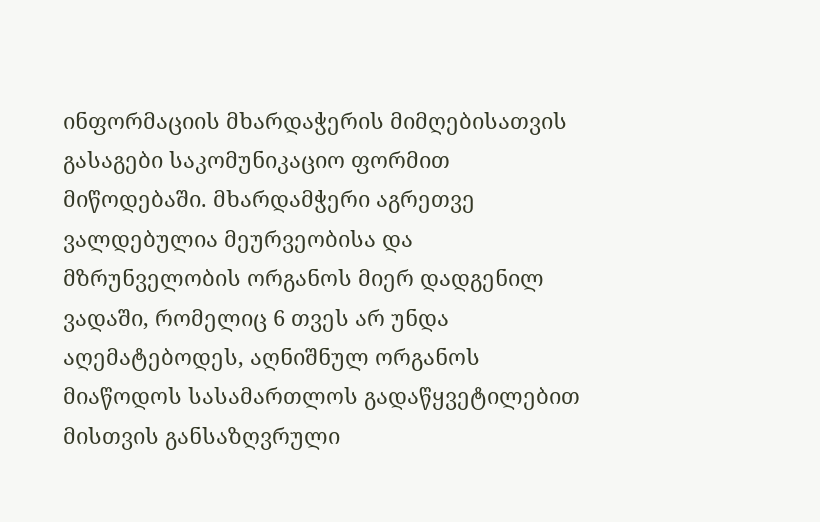ინფორმაციის მხარდაჭერის მიმღებისათვის გასაგები საკომუნიკაციო ფორმით მიწოდებაში. მხარდამჭერი აგრეთვე ვალდებულია მეურვეობისა და მზრუნველობის ორგანოს მიერ დადგენილ ვადაში, რომელიც 6 თვეს არ უნდა აღემატებოდეს, აღნიშნულ ორგანოს მიაწოდოს სასამართლოს გადაწყვეტილებით მისთვის განსაზღვრული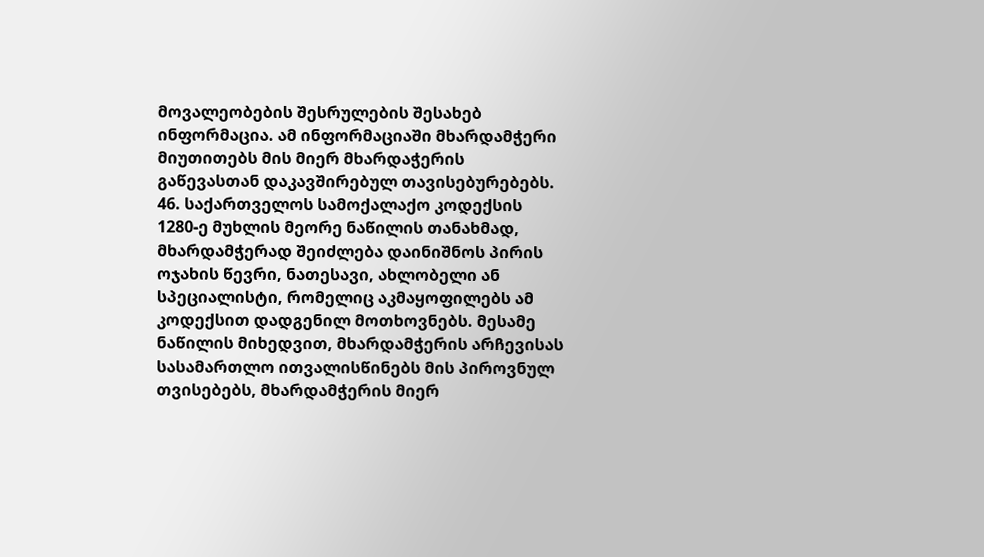მოვალეობების შესრულების შესახებ ინფორმაცია. ამ ინფორმაციაში მხარდამჭერი მიუთითებს მის მიერ მხარდაჭერის გაწევასთან დაკავშირებულ თავისებურებებს.
46. საქართველოს სამოქალაქო კოდექსის 1280-ე მუხლის მეორე ნაწილის თანახმად, მხარდამჭერად შეიძლება დაინიშნოს პირის ოჯახის წევრი, ნათესავი, ახლობელი ან სპეციალისტი, რომელიც აკმაყოფილებს ამ კოდექსით დადგენილ მოთხოვნებს. მესამე ნაწილის მიხედვით, მხარდამჭერის არჩევისას სასამართლო ითვალისწინებს მის პიროვნულ თვისებებს, მხარდამჭერის მიერ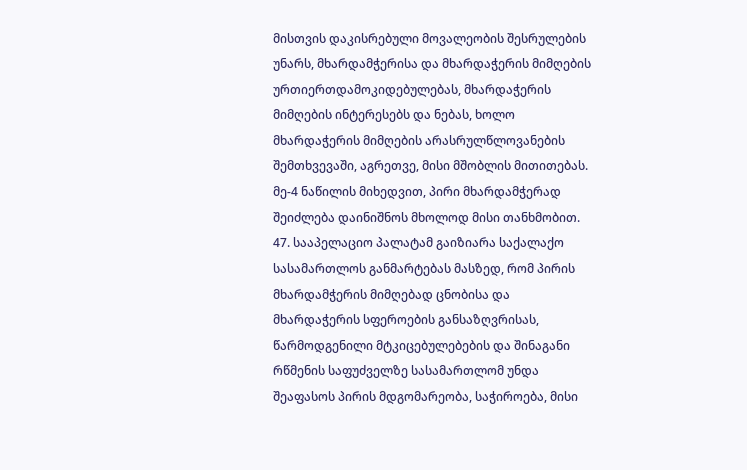მისთვის დაკისრებული მოვალეობის შესრულების უნარს, მხარდამჭერისა და მხარდაჭერის მიმღების ურთიერთდამოკიდებულებას, მხარდაჭერის მიმღების ინტერესებს და ნებას, ხოლო მხარდაჭერის მიმღების არასრულწლოვანების შემთხვევაში, აგრეთვე, მისი მშობლის მითითებას. მე-4 ნაწილის მიხედვით, პირი მხარდამჭერად შეიძლება დაინიშნოს მხოლოდ მისი თანხმობით.
47. სააპელაციო პალატამ გაიზიარა საქალაქო სასამართლოს განმარტებას მასზედ, რომ პირის მხარდამჭერის მიმღებად ცნობისა და მხარდაჭერის სფეროების განსაზღვრისას, წარმოდგენილი მტკიცებულებების და შინაგანი რწმენის საფუძველზე სასამართლომ უნდა შეაფასოს პირის მდგომარეობა, საჭიროება, მისი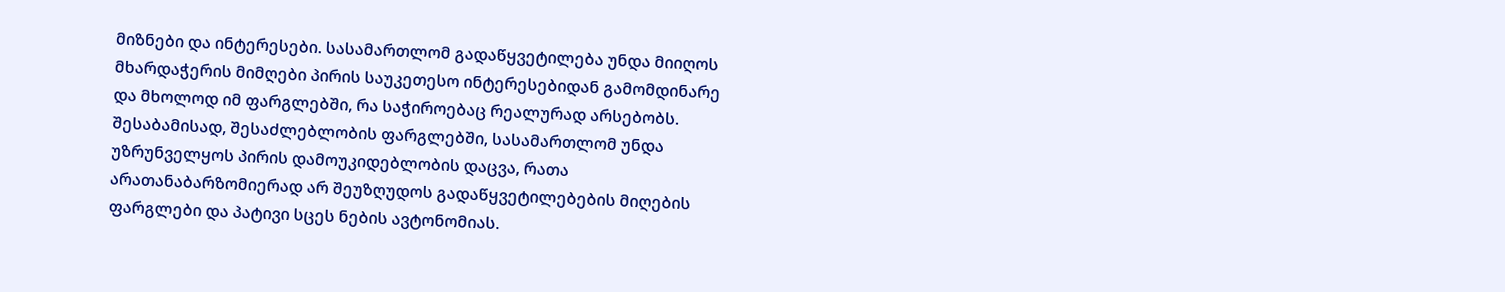მიზნები და ინტერესები. სასამართლომ გადაწყვეტილება უნდა მიიღოს მხარდაჭერის მიმღები პირის საუკეთესო ინტერესებიდან გამომდინარე და მხოლოდ იმ ფარგლებში, რა საჭიროებაც რეალურად არსებობს. შესაბამისად, შესაძლებლობის ფარგლებში, სასამართლომ უნდა უზრუნველყოს პირის დამოუკიდებლობის დაცვა, რათა არათანაბარზომიერად არ შეუზღუდოს გადაწყვეტილებების მიღების ფარგლები და პატივი სცეს ნების ავტონომიას.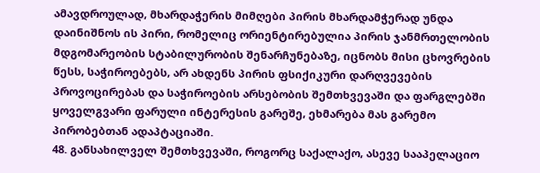ამავდროულად, მხარდაჭერის მიმღები პირის მხარდამჭერად უნდა დაინიშნოს ის პირი, რომელიც ორიენტირებულია პირის ჯანმრთელობის მდგომარეობის სტაბილურობის შენარჩუნებაზე, იცნობს მისი ცხოვრების წესს, საჭიროებებს, არ ახდენს პირის ფსიქიკური დარღვევების პროვოცირებას და საჭიროების არსებობის შემთხვევაში და ფარგლებში ყოველგვარი ფარული ინტერესის გარეშე, ეხმარება მას გარემო პირობებთან ადაპტაციაში.
48. განსახილველ შემთხვევაში, როგორც საქალაქო, ასევე სააპელაციო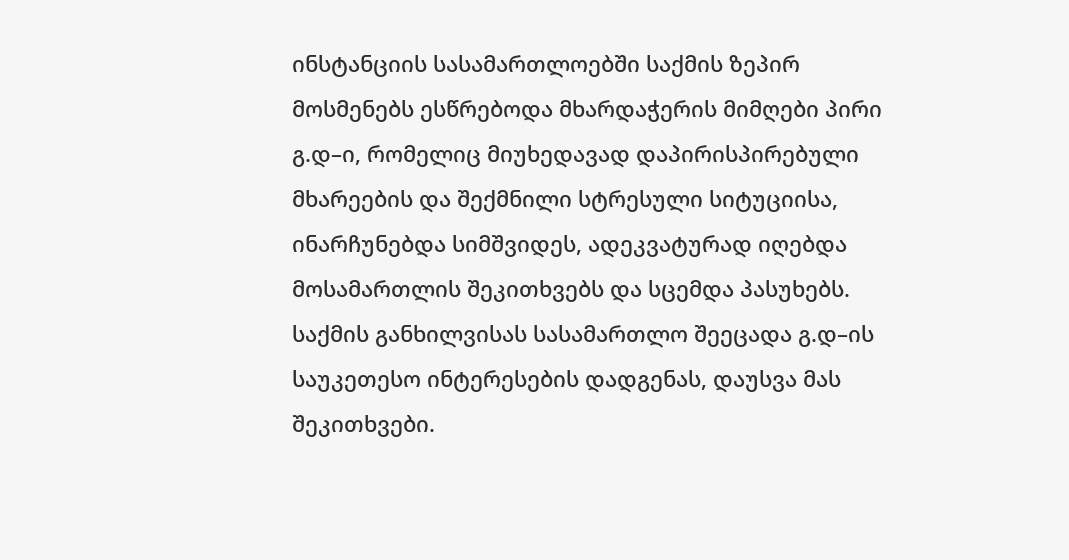ინსტანციის სასამართლოებში საქმის ზეპირ მოსმენებს ესწრებოდა მხარდაჭერის მიმღები პირი გ.დ–ი, რომელიც მიუხედავად დაპირისპირებული მხარეების და შექმნილი სტრესული სიტუციისა, ინარჩუნებდა სიმშვიდეს, ადეკვატურად იღებდა მოსამართლის შეკითხვებს და სცემდა პასუხებს. საქმის განხილვისას სასამართლო შეეცადა გ.დ–ის საუკეთესო ინტერესების დადგენას, დაუსვა მას შეკითხვები.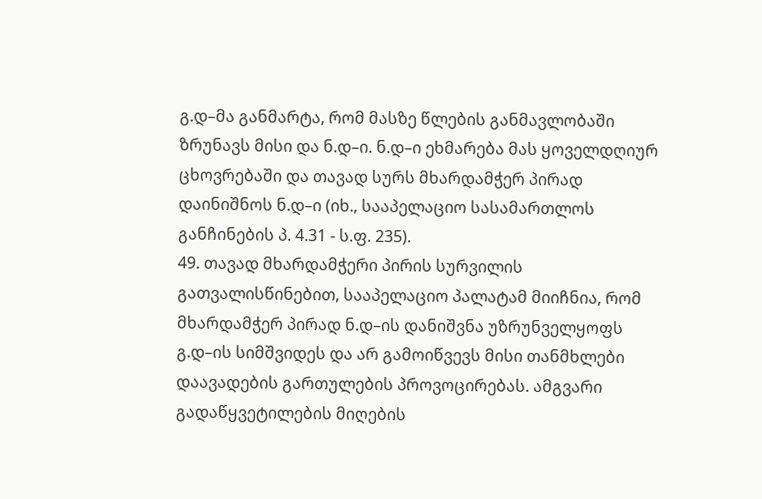გ.დ–მა განმარტა, რომ მასზე წლების განმავლობაში ზრუნავს მისი და ნ.დ–ი. ნ.დ–ი ეხმარება მას ყოველდღიურ ცხოვრებაში და თავად სურს მხარდამჭერ პირად დაინიშნოს ნ.დ–ი (იხ., სააპელაციო სასამართლოს განჩინების პ. 4.31 - ს.ფ. 235).
49. თავად მხარდამჭერი პირის სურვილის გათვალისწინებით, სააპელაციო პალატამ მიიჩნია, რომ მხარდამჭერ პირად ნ.დ–ის დანიშვნა უზრუნველყოფს გ.დ–ის სიმშვიდეს და არ გამოიწვევს მისი თანმხლები დაავადების გართულების პროვოცირებას. ამგვარი გადაწყვეტილების მიღების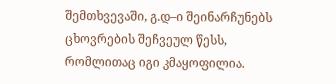შემთხვევაში, გ.დ–ი შეინარჩუნებს ცხოვრების შეჩვეულ წესს, რომლითაც იგი კმაყოფილია.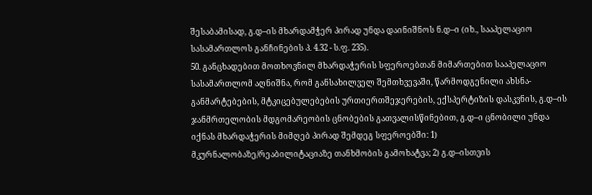შესაბამისად, გ.დ–ის მხარდამჭერ პირად უნდა დაინიშნოს ნ.დ–ი (იხ., სააპელაციო სასამართლოს განჩინების პ. 4.32 - ს.ფ. 235).
50. განცხადებით მოთხოვნილ მხარდაჭერის სფეროებთან მიმართებით სააპელაციო სასამართლომ აღნიშნა, რომ განსახილველ შემთხვევაში, წარმოდგენილი ახსნა-განმარტებების, მტკიცებულებების ურთიერთშეჯერების, ექსპერტიზის დასკვნის, გ.დ–ის ჯანმრთელობის მდგომარეობის ცნობების გათვალისწინებით, გ.დ–ი ცნობილი უნდა იქნას მხარდაჭერის მიმღებ პირად შემდეგ სფეროებში: 1) მკურნალობაზე/რეაბილიტაციაზე თანხმობის გამოხატვა; 2) გ.დ–ისთვის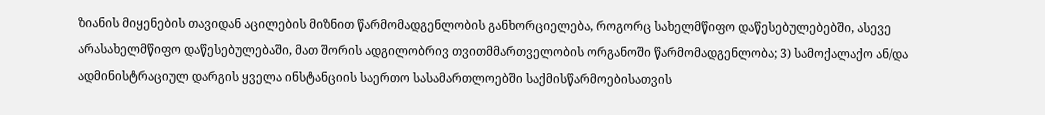ზიანის მიყენების თავიდან აცილების მიზნით წარმომადგენლობის განხორციელება, როგორც სახელმწიფო დაწესებულებებში, ასევე არასახელმწიფო დაწესებულებაში, მათ შორის ადგილობრივ თვითმმართველობის ორგანოში წარმომადგენლობა; 3) სამოქალაქო ან/და ადმინისტრაციულ დარგის ყველა ინსტანციის საერთო სასამართლოებში საქმისწარმოებისათვის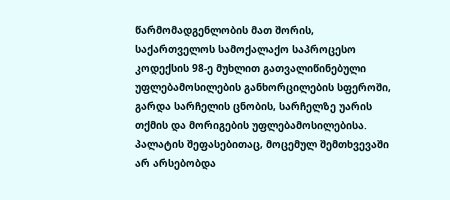წარმომადგენლობის მათ შორის, საქართველოს სამოქალაქო საპროცესო კოდექსის 98-ე მუხლით გათვალიწინებული უფლებამოსილების განხორცილების სფეროში, გარდა სარჩელის ცნობის, სარჩელზე უარის თქმის და მორიგების უფლებამოსილებისა. პალატის შეფასებითაც, მოცემულ შემთხვევაში არ არსებობდა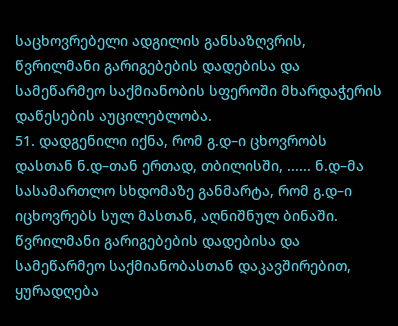საცხოვრებელი ადგილის განსაზღვრის, წვრილმანი გარიგებების დადებისა და სამეწარმეო საქმიანობის სფეროში მხარდაჭერის დაწესების აუცილებლობა.
51. დადგენილი იქნა, რომ გ.დ–ი ცხოვრობს დასთან ნ.დ–თან ერთად, თბილისში, ...... ნ.დ–მა სასამართლო სხდომაზე განმარტა, რომ გ.დ–ი იცხოვრებს სულ მასთან, აღნიშნულ ბინაში. წვრილმანი გარიგებების დადებისა და სამეწარმეო საქმიანობასთან დაკავშირებით, ყურადღება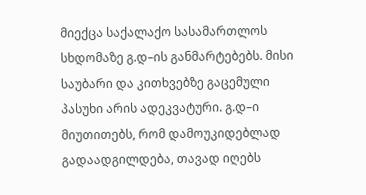მიექცა საქალაქო სასამართლოს სხდომაზე გ.დ–ის განმარტებებს. მისი საუბარი და კითხვებზე გაცემული პასუხი არის ადეკვატური. გ.დ–ი მიუთითებს, რომ დამოუკიდებლად გადაადგილდება, თავად იღებს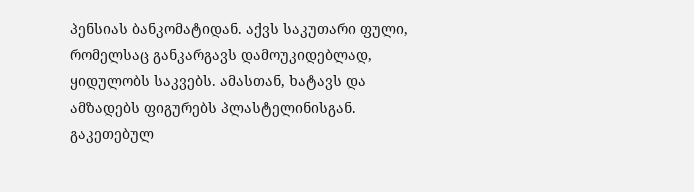პენსიას ბანკომატიდან. აქვს საკუთარი ფული, რომელსაც განკარგავს დამოუკიდებლად, ყიდულობს საკვებს. ამასთან, ხატავს და ამზადებს ფიგურებს პლასტელინისგან. გაკეთებულ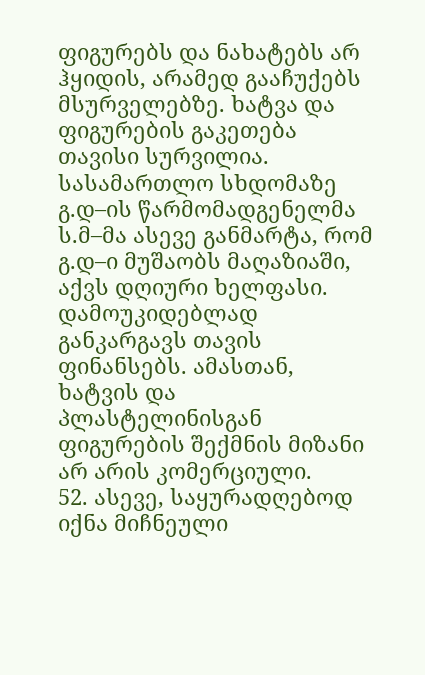ფიგურებს და ნახატებს არ ჰყიდის, არამედ გააჩუქებს მსურველებზე. ხატვა და ფიგურების გაკეთება თავისი სურვილია. სასამართლო სხდომაზე გ.დ–ის წარმომადგენელმა ს.მ–მა ასევე განმარტა, რომ გ.დ–ი მუშაობს მაღაზიაში, აქვს დღიური ხელფასი. დამოუკიდებლად განკარგავს თავის ფინანსებს. ამასთან, ხატვის და პლასტელინისგან ფიგურების შექმნის მიზანი არ არის კომერციული.
52. ასევე, საყურადღებოდ იქნა მიჩნეული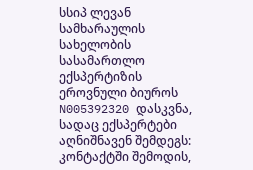სსიპ ლევან სამხარაულის სახელობის სასამართლო ექსპერტიზის ეროვნული ბიუროს N005392320 დასკვნა, სადაც ექსპერტები აღნიშნავენ შემდეგს: კონტაქტში შემოდის,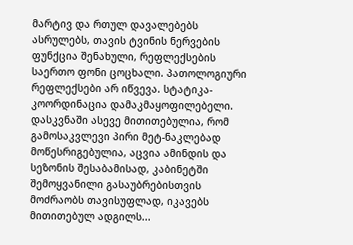მარტივ და რთულ დავალებებს ასრულებს, თავის ტვინის ნერვების ფუნქცია შენახული, რეფლექსების საერთო ფონი ცოცხალი. პათოლოგიური რეფლექსები არ იწვევა. სტატიკა-კოორდინაცია დამაკმაყოფილებელი. დასკვნაში ასევე მითითებულია, რომ გამოსაკვლევი პირი მეტ-ნაკლებად მოწესრიგებულია, აცვია ამინდის და სეზონის შესაბამისად, კაბინეტში შემოყვანილი გასაუბრებისთვის მოძრაობს თავისუფლად, იკავებს მითითებულ ადგილს...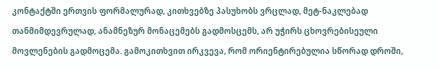კონტაქტში ერთვის ფორმალურად, კითხვებზე პასუხობს ვრცლად, მეტ-ნაკლებად თანმიმდევრულად, ანამნეზურ მონაცემებს გადმოსცემს, არ უჭირს ცხოვრებისეული მოვლენების გადმოცემა. გამოკითხვით ირკვევა, რომ ორიენტირებულია სწორად დროში,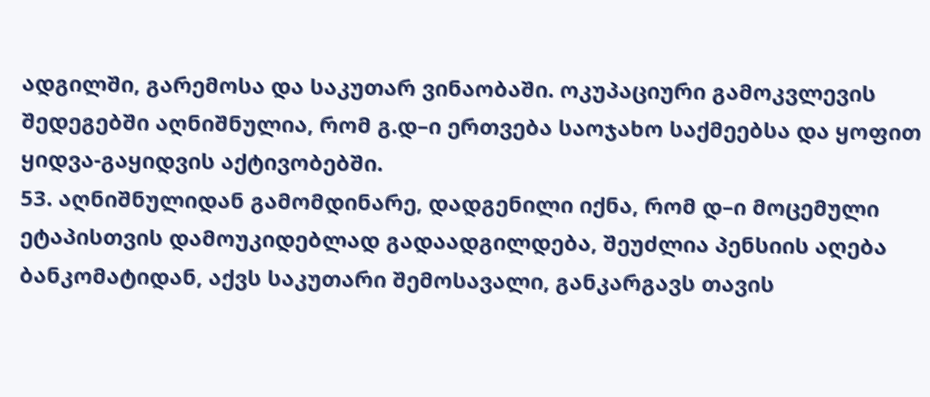ადგილში, გარემოსა და საკუთარ ვინაობაში. ოკუპაციური გამოკვლევის შედეგებში აღნიშნულია, რომ გ.დ–ი ერთვება საოჯახო საქმეებსა და ყოფით ყიდვა-გაყიდვის აქტივობებში.
53. აღნიშნულიდან გამომდინარე, დადგენილი იქნა, რომ დ–ი მოცემული ეტაპისთვის დამოუკიდებლად გადაადგილდება, შეუძლია პენსიის აღება ბანკომატიდან, აქვს საკუთარი შემოსავალი, განკარგავს თავის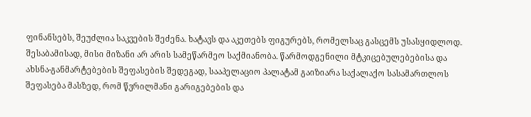ფინანსებს, შეუძლია საკვების შეძენა. ხატავს და აკეთებს ფიგურებს, რომელსაც გასცემს უსასყიდლოდ. შესაბამისად, მისი მიზანი არ არის სამეწარმეო საქმიანობა. წარმოდგენილი მტკიცებულებებისა და ახსნა-განმარტებების შეფასების შედეგად, სააპელაციო პალატამ გაიზიარა საქალაქო სასამართლოს შეფასება მასზედ, რომ წვრილმანი გარიგებების და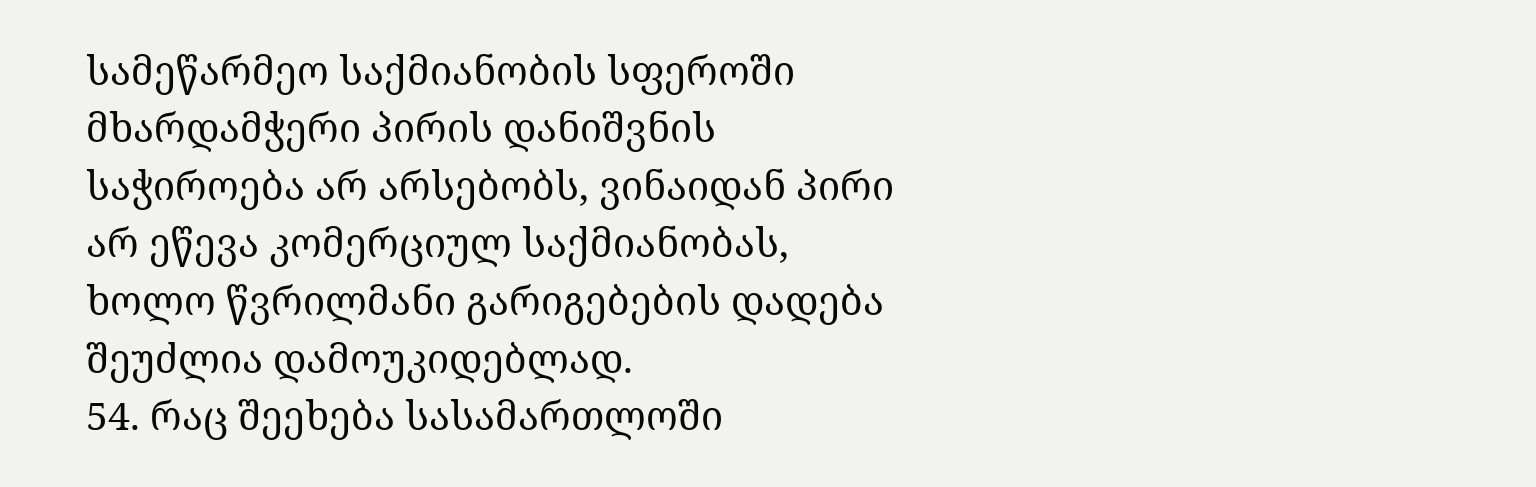სამეწარმეო საქმიანობის სფეროში მხარდამჭერი პირის დანიშვნის საჭიროება არ არსებობს, ვინაიდან პირი არ ეწევა კომერციულ საქმიანობას, ხოლო წვრილმანი გარიგებების დადება შეუძლია დამოუკიდებლად.
54. რაც შეეხება სასამართლოში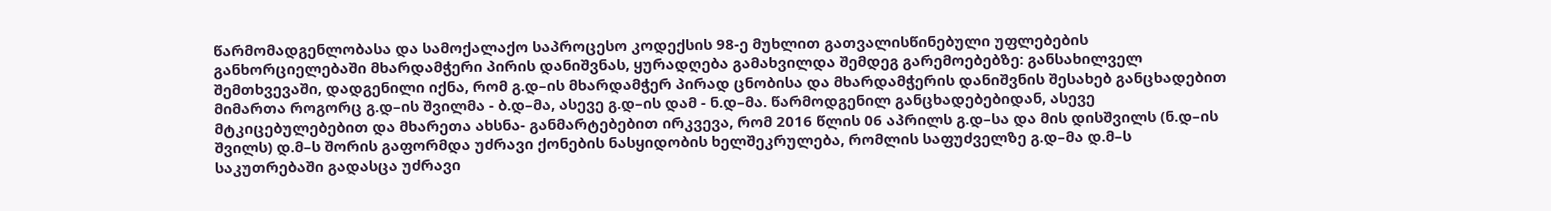წარმომადგენლობასა და სამოქალაქო საპროცესო კოდექსის 98-ე მუხლით გათვალისწინებული უფლებების განხორციელებაში მხარდამჭერი პირის დანიშვნას, ყურადღება გამახვილდა შემდეგ გარემოებებზე: განსახილველ შემთხვევაში, დადგენილი იქნა, რომ გ.დ–ის მხარდამჭერ პირად ცნობისა და მხარდამჭერის დანიშვნის შესახებ განცხადებით მიმართა როგორც გ.დ–ის შვილმა - ბ.დ–მა, ასევე გ.დ–ის დამ - ნ.დ–მა. წარმოდგენილ განცხადებებიდან, ასევე მტკიცებულებებით და მხარეთა ახსნა- განმარტებებით ირკვევა, რომ 2016 წლის 06 აპრილს გ.დ–სა და მის დისშვილს (ნ.დ–ის შვილს) დ.მ–ს შორის გაფორმდა უძრავი ქონების ნასყიდობის ხელშეკრულება, რომლის საფუძველზე გ.დ–მა დ.მ–ს საკუთრებაში გადასცა უძრავი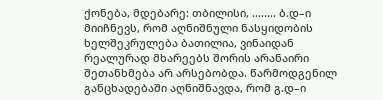ქონება, მდებარე: თბილისი, ........ ბ.დ–ი მიიჩნევს, რომ აღნიშნული ნასყიდობის ხელშეკრულება ბათილია, ვინაიდან რეალურად მხარეებს შორის არანაირი შეთანხმება არ არსებობდა. წარმოდგენილ განცხადებაში აღნიშნავდა, რომ გ.დ–ი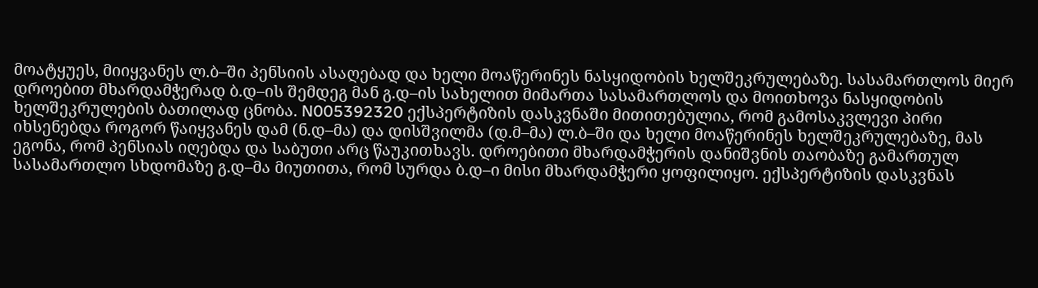მოატყუეს, მიიყვანეს ლ.ბ–ში პენსიის ასაღებად და ხელი მოაწერინეს ნასყიდობის ხელშეკრულებაზე. სასამართლოს მიერ დროებით მხარდამჭერად ბ.დ–ის შემდეგ მან გ.დ–ის სახელით მიმართა სასამართლოს და მოითხოვა ნასყიდობის ხელშეკრულების ბათილად ცნობა. N005392320 ექსპერტიზის დასკვნაში მითითებულია, რომ გამოსაკვლევი პირი იხსენებდა როგორ წაიყვანეს დამ (ნ.დ–მა) და დისშვილმა (დ.მ–მა) ლ.ბ–ში და ხელი მოაწერინეს ხელშეკრულებაზე, მას ეგონა, რომ პენსიას იღებდა და საბუთი არც წაუკითხავს. დროებითი მხარდამჭერის დანიშვნის თაობაზე გამართულ სასამართლო სხდომაზე გ.დ–მა მიუთითა, რომ სურდა ბ.დ–ი მისი მხარდამჭერი ყოფილიყო. ექსპერტიზის დასკვნას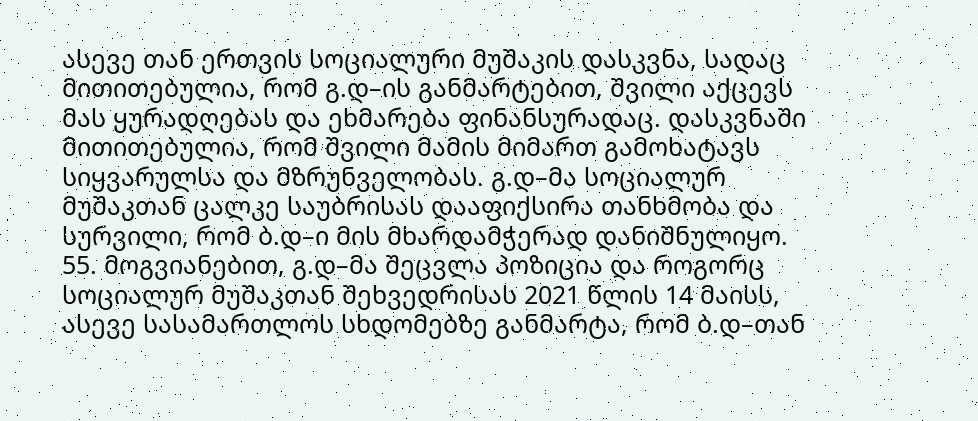ასევე თან ერთვის სოციალური მუშაკის დასკვნა, სადაც მითითებულია, რომ გ.დ–ის განმარტებით, შვილი აქცევს მას ყურადღებას და ეხმარება ფინანსურადაც. დასკვნაში მითითებულია, რომ შვილი მამის მიმართ გამოხატავს სიყვარულსა და მზრუნველობას. გ.დ–მა სოციალურ მუშაკთან ცალკე საუბრისას დააფიქსირა თანხმობა და სურვილი, რომ ბ.დ–ი მის მხარდამჭერად დანიშნულიყო.
55. მოგვიანებით, გ.დ–მა შეცვლა პოზიცია და როგორც სოციალურ მუშაკთან შეხვედრისას 2021 წლის 14 მაისს, ასევე სასამართლოს სხდომებზე განმარტა, რომ ბ.დ–თან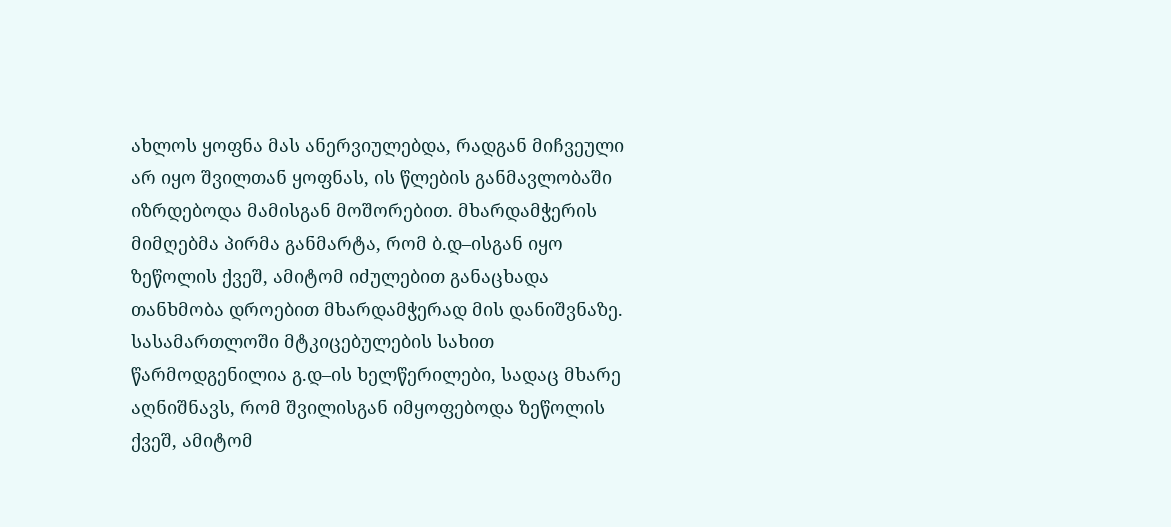ახლოს ყოფნა მას ანერვიულებდა, რადგან მიჩვეული არ იყო შვილთან ყოფნას, ის წლების განმავლობაში იზრდებოდა მამისგან მოშორებით. მხარდამჭერის მიმღებმა პირმა განმარტა, რომ ბ.დ–ისგან იყო ზეწოლის ქვეშ, ამიტომ იძულებით განაცხადა თანხმობა დროებით მხარდამჭერად მის დანიშვნაზე. სასამართლოში მტკიცებულების სახით წარმოდგენილია გ.დ–ის ხელწერილები, სადაც მხარე აღნიშნავს, რომ შვილისგან იმყოფებოდა ზეწოლის ქვეშ, ამიტომ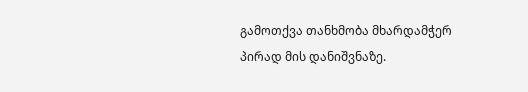გამოთქვა თანხმობა მხარდამჭერ პირად მის დანიშვნაზე.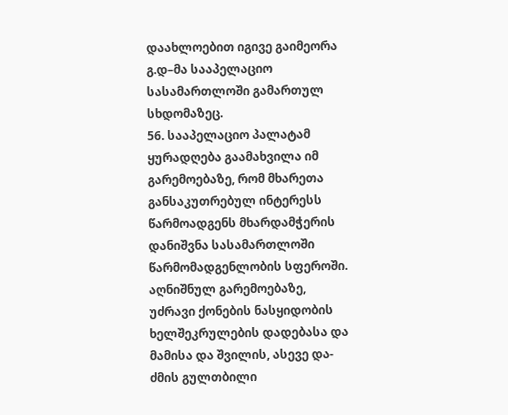დაახლოებით იგივე გაიმეორა გ.დ–მა სააპელაციო სასამართლოში გამართულ სხდომაზეც.
56. სააპელაციო პალატამ ყურადღება გაამახვილა იმ გარემოებაზე, რომ მხარეთა განსაკუთრებულ ინტერესს წარმოადგენს მხარდამჭერის დანიშვნა სასამართლოში წარმომადგენლობის სფეროში. აღნიშნულ გარემოებაზე, უძრავი ქონების ნასყიდობის ხელშეკრულების დადებასა და მამისა და შვილის, ასევე და-ძმის გულთბილი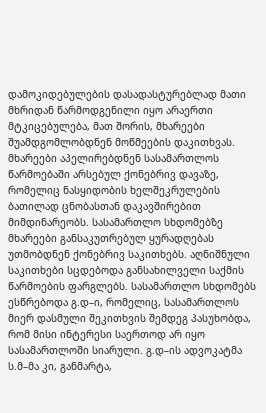დამოკიდებულების დასადასტურებლად მათი მხრიდან წარმოდგენილი იყო არაერთი მტკიცებულება, მათ შორის, მხარეები შუამდგომლობდნენ მოწმეების დაკითხვას. მხარეები აპელირებდნენ სასამართლოს წარმოებაში არსებულ ქონებრივ დავაზე, რომელიც ნასყიდობის ხელშეკრულების ბათილად ცნობასთან დაკავშირებით მიმდინარეობს. სასამართლო სხდომებზე მხარეები განსაკუთრებულ ყურადღებას უთმობდნენ ქონებრივ საკითხებს. აღნიშნული საკითხები სცდებოდა განსახილველი საქმის წარმოების ფარგლებს. სასამართლო სხდომებს ესწრებოდა გ.დ–ი, რომელიც, სასამართლოს მიერ დასმული შეკითხვის შემდეგ პასუხობდა, რომ მისი ინტერესი საერთოდ არ იყო სასამართლოში სიარული. გ.დ–ის ადვოკატმა ს.მ–მა კი, განმარტა,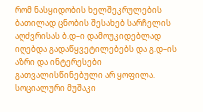რომ ნასყიდობის ხელშეკრულების ბათილად ცნობის შესახებ სარჩელის აღძვრისას ბ.დ–ი დამოუკიდებლად იღებდა გადაწყვეტილებებს და გ.დ–ის აზრი და ინტერესები გათვალისწინებული არ ყოფილა. სოციალური მუშაკი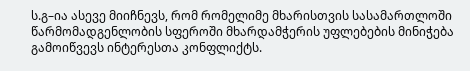ს.გ–ია ასევე მიიჩნევს, რომ რომელიმე მხარისთვის სასამართლოში წარმომადგენლობის სფეროში მხარდამჭერის უფლებების მინიჭება გამოიწვევს ინტერესთა კონფლიქტს.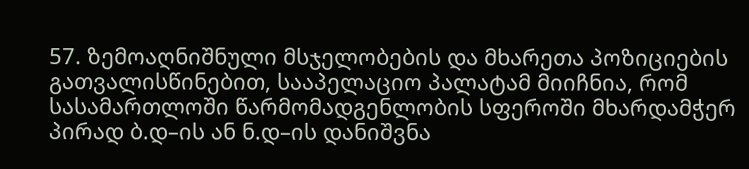57. ზემოაღნიშნული მსჯელობების და მხარეთა პოზიციების გათვალისწინებით, სააპელაციო პალატამ მიიჩნია, რომ სასამართლოში წარმომადგენლობის სფეროში მხარდამჭერ პირად ბ.დ–ის ან ნ.დ–ის დანიშვნა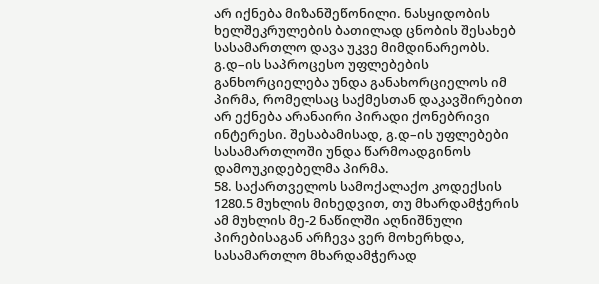არ იქნება მიზანშეწონილი. ნასყიდობის ხელშეკრულების ბათილად ცნობის შესახებ სასამართლო დავა უკვე მიმდინარეობს. გ.დ–ის საპროცესო უფლებების განხორციელება უნდა განახორციელოს იმ პირმა, რომელსაც საქმესთან დაკავშირებით არ ექნება არანაირი პირადი ქონებრივი ინტერესი. შესაბამისად, გ.დ–ის უფლებები სასამართლოში უნდა წარმოადგინოს დამოუკიდებელმა პირმა.
58. საქართველოს სამოქალაქო კოდექსის 1280.5 მუხლის მიხედვით, თუ მხარდამჭერის ამ მუხლის მე-2 ნაწილში აღნიშნული პირებისაგან არჩევა ვერ მოხერხდა, სასამართლო მხარდამჭერად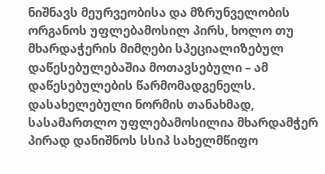ნიშნავს მეურვეობისა და მზრუნველობის ორგანოს უფლებამოსილ პირს, ხოლო თუ მხარდაჭერის მიმღები სპეციალიზებულ დაწესებულებაშია მოთავსებული – ამ დაწესებულების წარმომადგენელს. დასახელებული ნორმის თანახმად, სასამართლო უფლებამოსილია მხარდამჭერ პირად დანიშნოს სსიპ სახელმწიფო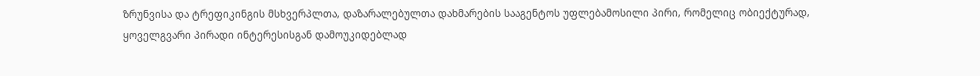ზრუნვისა და ტრეფიკინგის მსხვერპლთა, დაზარალებულთა დახმარების სააგენტოს უფლებამოსილი პირი, რომელიც ობიექტურად, ყოველგვარი პირადი ინტერესისგან დამოუკიდებლად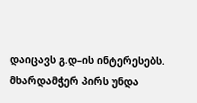დაიცავს გ.დ–ის ინტერესებს. მხარდამჭერ პირს უნდა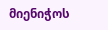მიენიჭოს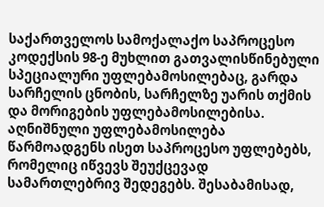საქართველოს სამოქალაქო საპროცესო კოდექსის 98-ე მუხლით გათვალისწინებული სპეციალური უფლებამოსილებაც, გარდა სარჩელის ცნობის, სარჩელზე უარის თქმის და მორიგების უფლებამოსილებისა. აღნიშნული უფლებამოსილება წარმოადგენს ისეთ საპროცესო უფლებებს, რომელიც იწვევს შეუქცევად სამართლებრივ შედეგებს. შესაბამისად,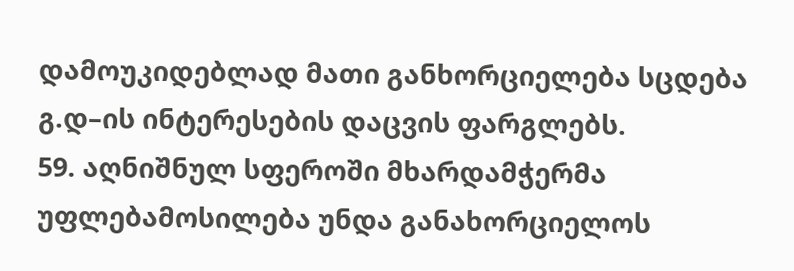დამოუკიდებლად მათი განხორციელება სცდება გ.დ–ის ინტერესების დაცვის ფარგლებს.
59. აღნიშნულ სფეროში მხარდამჭერმა უფლებამოსილება უნდა განახორციელოს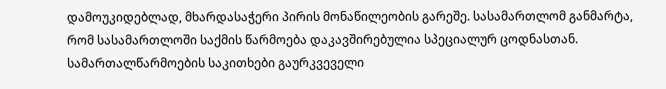დამოუკიდებლად, მხარდასაჭერი პირის მონაწილეობის გარეშე. სასამართლომ განმარტა, რომ სასამართლოში საქმის წარმოება დაკავშირებულია სპეციალურ ცოდნასთან. სამართალწარმოების საკითხები გაურკვეველი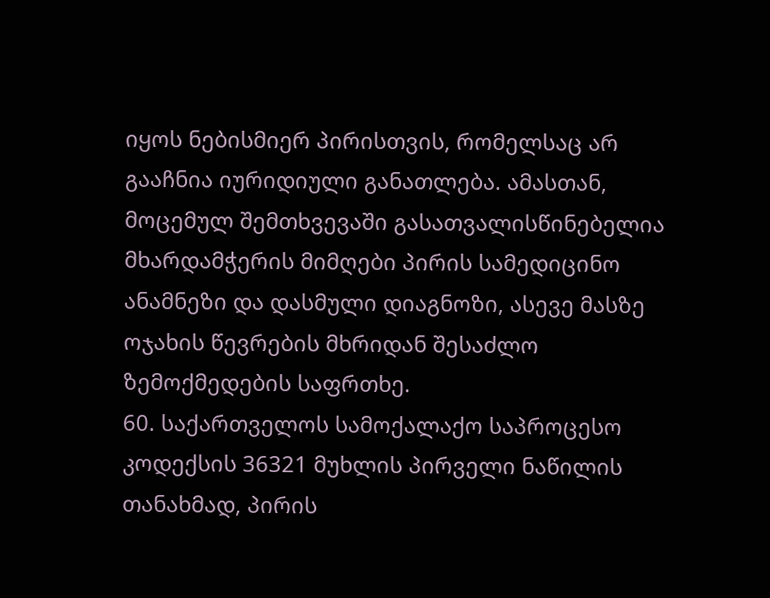იყოს ნებისმიერ პირისთვის, რომელსაც არ გააჩნია იურიდიული განათლება. ამასთან, მოცემულ შემთხვევაში გასათვალისწინებელია მხარდამჭერის მიმღები პირის სამედიცინო ანამნეზი და დასმული დიაგნოზი, ასევე მასზე ოჯახის წევრების მხრიდან შესაძლო ზემოქმედების საფრთხე.
60. საქართველოს სამოქალაქო საპროცესო კოდექსის 36321 მუხლის პირველი ნაწილის თანახმად, პირის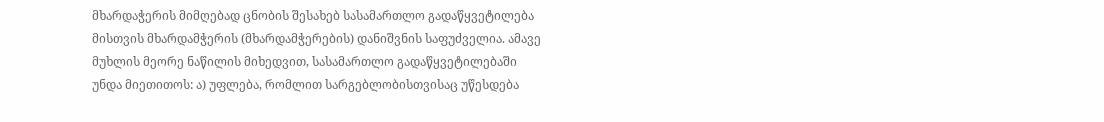მხარდაჭერის მიმღებად ცნობის შესახებ სასამართლო გადაწყვეტილება მისთვის მხარდამჭერის (მხარდამჭერების) დანიშვნის საფუძველია. ამავე მუხლის მეორე ნაწილის მიხედვით, სასამართლო გადაწყვეტილებაში უნდა მიეთითოს: ა) უფლება, რომლით სარგებლობისთვისაც უწესდება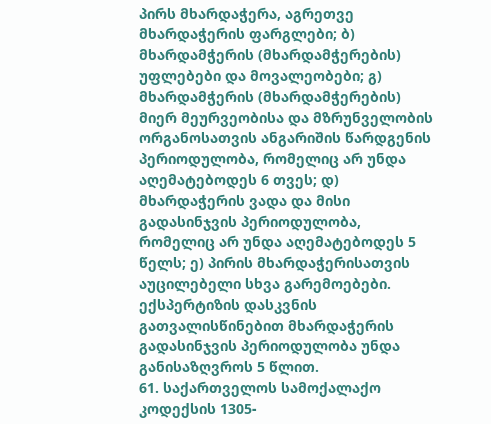პირს მხარდაჭერა, აგრეთვე მხარდაჭერის ფარგლები; ბ) მხარდამჭერის (მხარდამჭერების) უფლებები და მოვალეობები; გ) მხარდამჭერის (მხარდამჭერების) მიერ მეურვეობისა და მზრუნველობის ორგანოსათვის ანგარიშის წარდგენის პერიოდულობა, რომელიც არ უნდა აღემატებოდეს 6 თვეს; დ) მხარდაჭერის ვადა და მისი გადასინჯვის პერიოდულობა, რომელიც არ უნდა აღემატებოდეს 5 წელს; ე) პირის მხარდაჭერისათვის აუცილებელი სხვა გარემოებები. ექსპერტიზის დასკვნის გათვალისწინებით მხარდაჭერის გადასინჯვის პერიოდულობა უნდა განისაზღვროს 5 წლით.
61. საქართველოს სამოქალაქო კოდექსის 1305-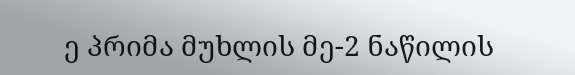ე პრიმა მუხლის მე-2 ნაწილის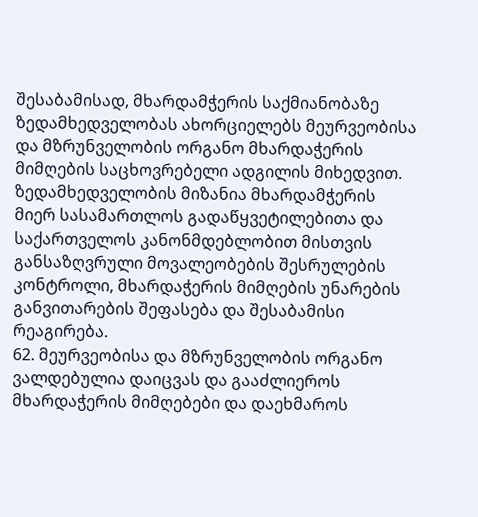შესაბამისად, მხარდამჭერის საქმიანობაზე ზედამხედველობას ახორციელებს მეურვეობისა და მზრუნველობის ორგანო მხარდაჭერის მიმღების საცხოვრებელი ადგილის მიხედვით. ზედამხედველობის მიზანია მხარდამჭერის მიერ სასამართლოს გადაწყვეტილებითა და საქართველოს კანონმდებლობით მისთვის განსაზღვრული მოვალეობების შესრულების კონტროლი, მხარდაჭერის მიმღების უნარების განვითარების შეფასება და შესაბამისი რეაგირება.
62. მეურვეობისა და მზრუნველობის ორგანო ვალდებულია დაიცვას და გააძლიეროს მხარდაჭერის მიმღებები და დაეხმაროს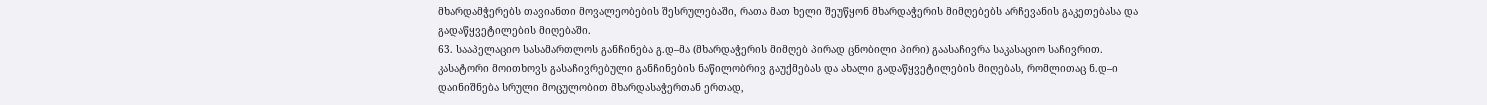მხარდამჭერებს თავიანთი მოვალეობების შესრულებაში, რათა მათ ხელი შეუწყონ მხარდაჭერის მიმღებებს არჩევანის გაკეთებასა და გადაწყვეტილების მიღებაში.
63. სააპელაციო სასამართლოს განჩინება გ.დ–მა (მხარდაჭერის მიმღებ პირად ცნობილი პირი) გაასაჩივრა საკასაციო საჩივრით. კასატორი მოითხოვს გასაჩივრებული განჩინების ნაწილობრივ გაუქმებას და ახალი გადაწყვეტილების მიღებას, რომლითაც ნ.დ–ი დაინიშნება სრული მოცულობით მხარდასაჭერთან ერთად,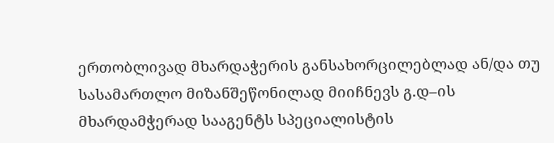ერთობლივად მხარდაჭერის განსახორცილებლად ან/და თუ სასამართლო მიზანშეწონილად მიიჩნევს გ.დ–ის მხარდამჭერად სააგენტს სპეციალისტის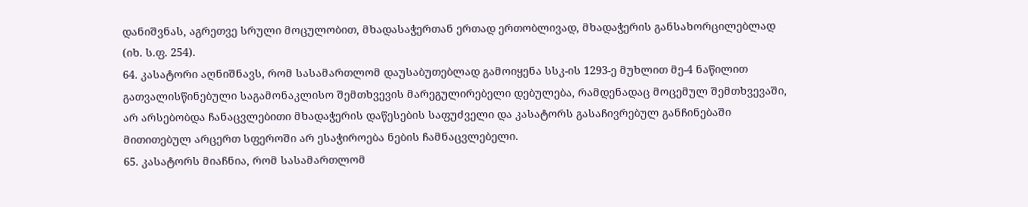დანიშვნას, აგრეთვე სრული მოცულობით, მხადასაჭერთან ერთად ერთობლივად, მხადაჭერის განსახორცილებლად (იხ. ს.ფ. 254).
64. კასატორი აღნიშნავს, რომ სასამართლომ დაუსაბუთებლად გამოიყენა სსკ-ის 1293-ე მუხლით მე-4 ნაწილით გათვალისწინებული საგამონაკლისო შემთხვევის მარეგულირებელი დებულება, რამდენადაც მოცემულ შემთხვევაში, არ არსებობდა ჩანაცვლებითი მხადაჭერის დაწესების საფუძველი და კასატორს გასაჩივრებულ განჩინებაში მითითებულ არცერთ სფეროში არ ესაჭიროება ნების ჩამნაცვლებელი.
65. კასატორს მიაჩნია, რომ სასამართლომ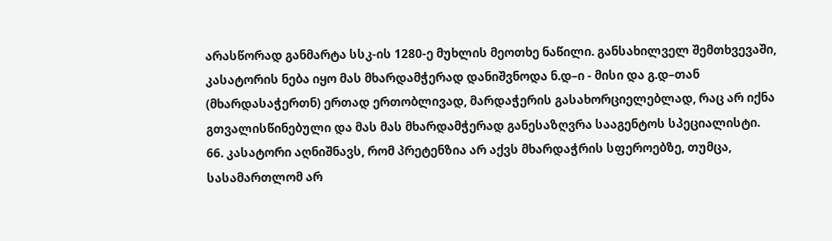არასწორად განმარტა სსკ-ის 1280-ე მუხლის მეოთხე ნაწილი. განსახილველ შემთხვევაში, კასატორის ნება იყო მას მხარდამჭერად დანიშვნოდა ნ.დ–ი - მისი და გ.დ–თან (მხარდასაჭერთნ) ერთად ერთობლივად, მარდაჭერის გასახორციელებლად, რაც არ იქნა გთვალისწინებული და მას მას მხარდამჭერად განესაზღვრა სააგენტოს სპეციალისტი.
66. კასატორი აღნიშნავს, რომ პრეტენზია არ აქვს მხარდაჭრის სფეროებზე, თუმცა, სასამართლომ არ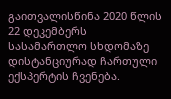გაითვალისწინა 2020 წლის 22 დეკემბერს სასამართლო სხდომაზე დისტანციურად ჩართული ექსპერტის ჩვენება.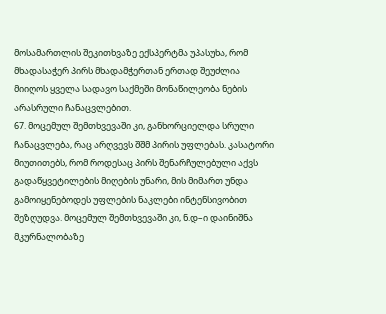მოსამართლის შეკითხვაზე ექსპერტმა უპასუხა, რომ მხადასაჭერ პირს მხადამჭერთან ერთად შეუძლია მიიღოს ყველა სადავო საქმეში მონაწილეობა ნების არასრული ჩანაცვლებით.
67. მოცემულ შემთხვევაში კი, განხორციელდა სრული ჩანაცვლება, რაც არღვევს შშმ პირის უფლებას. კასატორი მიუთითებს, რომ როდესაც პირს შენარჩულებული აქვს გადაწყვეტილების მიღების უნარი, მის მიმართ უნდა გამოიყენებოდეს უფლების ნაკლები ინტენსივობით შეზღუდვა. მოცემულ შემთხვევაში კი, ნ.დ–ი დაინიშნა მკურნალობაზე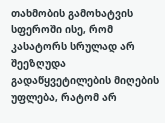თახმობის გამოხატვის სფეროში ისე, რომ კასატორს სრულად არ შეეზღუდა გადაწყვეტილების მიღების უფლება, რატომ არ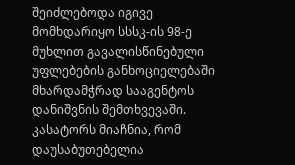შეიძლებოდა იგივე მომხდარიყო სსსკ-ის 98-ე მუხლით გავალისწინებული უფლებების განხოციელებაში მხარდამჭრად სააგენტოს დანიშვნის შემთხვევაში. კასატორს მიაჩნია, რომ დაუსაბუთებელია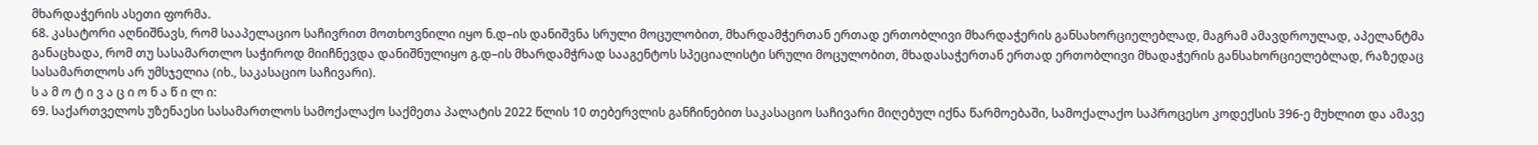მხარდაჭერის ასეთი ფორმა.
68. კასატორი აღნიშნავს, რომ სააპელაციო საჩივრით მოთხოვნილი იყო ნ.დ–ის დანიშვნა სრული მოცულობით, მხარდამჭერთან ერთად ერთობლივი მხარდაჭერის განსახორციელებლად, მაგრამ ამავდროულად, აპელანტმა განაცხადა, რომ თუ სასამართლო საჭიროდ მიიჩნევდა დანიშნულიყო გ.დ–ის მხარდამჭრად სააგენტოს სპეციალისტი სრული მოცულობით, მხადასაჭერთან ერთად ერთობლივი მხადაჭერის განსახორციელებლად, რაზედაც სასამართლოს არ უმსჯელია (იხ., საკასაციო საჩივარი).
ს ა მ ო ტ ი ვ ა ც ი ო ნ ა წ ი ლ ი:
69. საქართველოს უზენაესი სასამართლოს სამოქალაქო საქმეთა პალატის 2022 წლის 10 თებერვლის განჩინებით საკასაციო საჩივარი მიღებულ იქნა წარმოებაში, სამოქალაქო საპროცესო კოდექსის 396-ე მუხლით და ამავე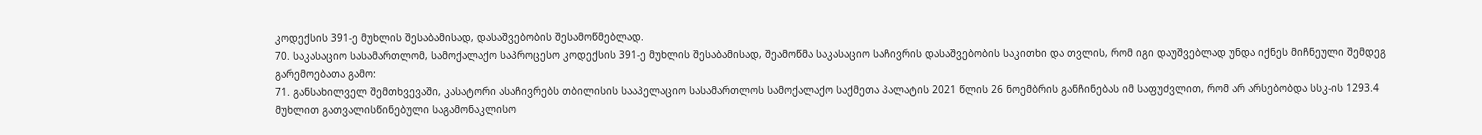კოდექსის 391-ე მუხლის შესაბამისად, დასაშვებობის შესამოწმებლად.
70. საკასაციო სასამართლომ, სამოქალაქო საპროცესო კოდექსის 391-ე მუხლის შესაბამისად, შეამოწმა საკასაციო საჩივრის დასაშვებობის საკითხი და თვლის, რომ იგი დაუშვებლად უნდა იქნეს მიჩნეული შემდეგ გარემოებათა გამო:
71. განსახილველ შემთხვევაში, კასატორი ასაჩივრებს თბილისის სააპელაციო სასამართლოს სამოქალაქო საქმეთა პალატის 2021 წლის 26 ნოემბრის განჩინებას იმ საფუძვლით, რომ არ არსებობდა სსკ-ის 1293.4 მუხლით გათვალისწინებული საგამონაკლისო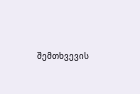შემთხვევის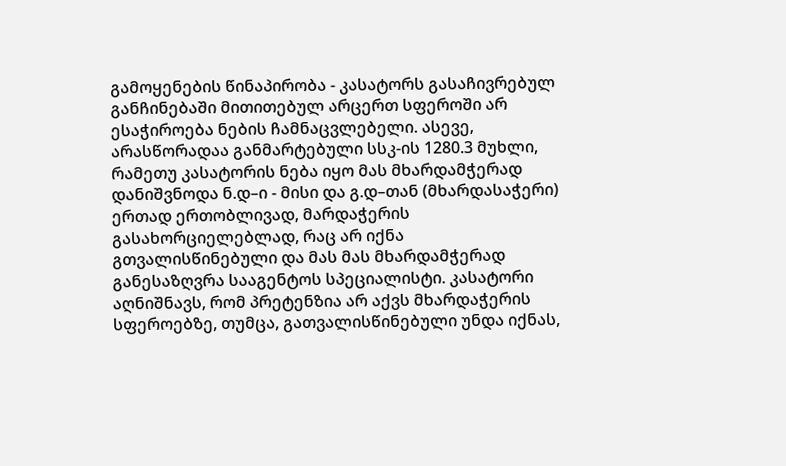გამოყენების წინაპირობა - კასატორს გასაჩივრებულ განჩინებაში მითითებულ არცერთ სფეროში არ ესაჭიროება ნების ჩამნაცვლებელი. ასევე, არასწორადაა განმარტებული სსკ-ის 1280.3 მუხლი, რამეთუ კასატორის ნება იყო მას მხარდამჭერად დანიშვნოდა ნ.დ–ი - მისი და გ.დ–თან (მხარდასაჭერი) ერთად ერთობლივად, მარდაჭერის გასახორციელებლად, რაც არ იქნა გთვალისწინებული და მას მას მხარდამჭერად განესაზღვრა სააგენტოს სპეციალისტი. კასატორი აღნიშნავს, რომ პრეტენზია არ აქვს მხარდაჭერის სფეროებზე, თუმცა, გათვალისწინებული უნდა იქნას,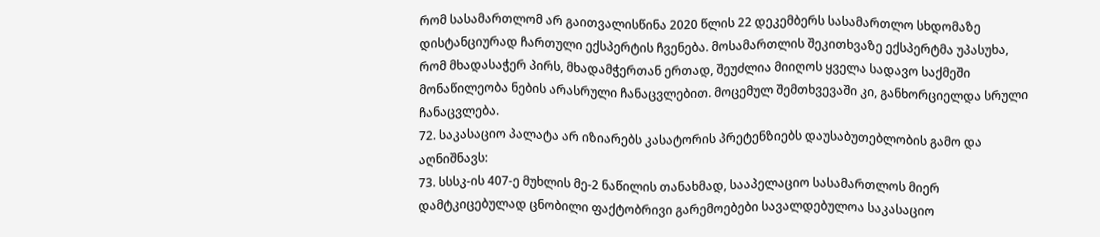რომ სასამართლომ არ გაითვალისწინა 2020 წლის 22 დეკემბერს სასამართლო სხდომაზე დისტანციურად ჩართული ექსპერტის ჩვენება. მოსამართლის შეკითხვაზე ექსპერტმა უპასუხა, რომ მხადასაჭერ პირს, მხადამჭერთან ერთად, შეუძლია მიიღოს ყველა სადავო საქმეში მონაწილეობა ნების არასრული ჩანაცვლებით. მოცემულ შემთხვევაში კი, განხორციელდა სრული ჩანაცვლება.
72. საკასაციო პალატა არ იზიარებს კასატორის პრეტენზიებს დაუსაბუთებლობის გამო და აღნიშნავს:
73. სსსკ-ის 407-ე მუხლის მე-2 ნაწილის თანახმად, სააპელაციო სასამართლოს მიერ დამტკიცებულად ცნობილი ფაქტობრივი გარემოებები სავალდებულოა საკასაციო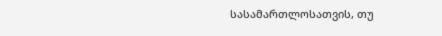სასამართლოსათვის, თუ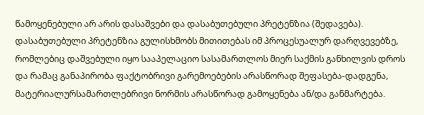წამოყენებული არ არის დასაშვები და დასაბუთებული პრეტენზია (შედავება). დასაბუთებული პრეტენზია გულისხმობს მითითებას იმ პროცესუალურ დარღვევებზე, რომლებიც დაშვებული იყო სააპელაციო სასამართლოს მიერ საქმის განხილვის დროს და რამაც განაპირობა ფაქტობრივი გარემოებების არასწორად შეფასება-დადგენა, მატერიალურსამართლებრივი ნორმის არასწორად გამოყენება ან/და განმარტება.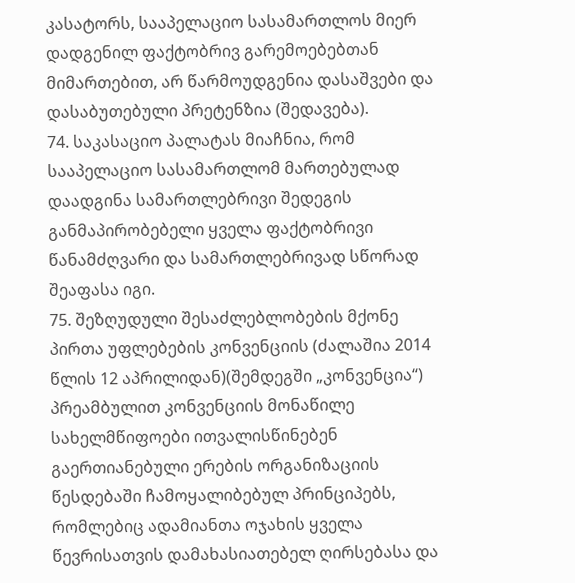კასატორს, სააპელაციო სასამართლოს მიერ დადგენილ ფაქტობრივ გარემოებებთან მიმართებით, არ წარმოუდგენია დასაშვები და დასაბუთებული პრეტენზია (შედავება).
74. საკასაციო პალატას მიაჩნია, რომ სააპელაციო სასამართლომ მართებულად დაადგინა სამართლებრივი შედეგის განმაპირობებელი ყველა ფაქტობრივი წანამძღვარი და სამართლებრივად სწორად შეაფასა იგი.
75. შეზღუდული შესაძლებლობების მქონე პირთა უფლებების კონვენციის (ძალაშია 2014 წლის 12 აპრილიდან)(შემდეგში „კონვენცია“) პრეამბულით კონვენციის მონაწილე სახელმწიფოები ითვალისწინებენ გაერთიანებული ერების ორგანიზაციის წესდებაში ჩამოყალიბებულ პრინციპებს, რომლებიც ადამიანთა ოჯახის ყველა წევრისათვის დამახასიათებელ ღირსებასა და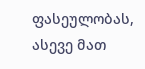ფასეულობას, ასევე მათ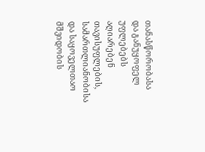თანასწორობასა და განუყოფელ უფლებებს აღიარებენ თავისუფლების, სამართლიანობისა და საყოველთაო მშვიდობის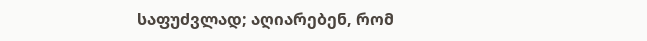საფუძვლად; აღიარებენ, რომ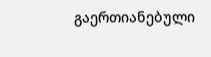გაერთიანებული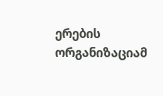ერების ორგანიზაციამ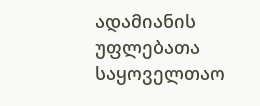ადამიანის უფლებათა საყოველთაო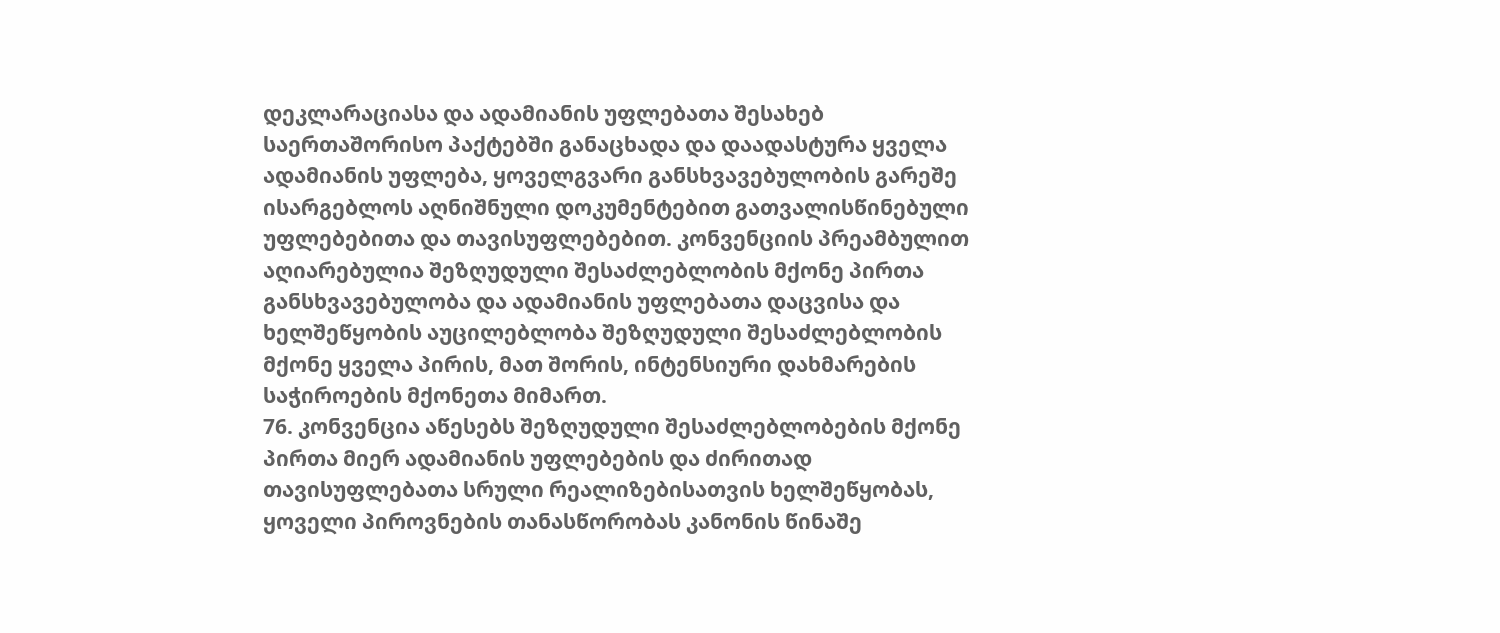დეკლარაციასა და ადამიანის უფლებათა შესახებ საერთაშორისო პაქტებში განაცხადა და დაადასტურა ყველა ადამიანის უფლება, ყოველგვარი განსხვავებულობის გარეშე ისარგებლოს აღნიშნული დოკუმენტებით გათვალისწინებული უფლებებითა და თავისუფლებებით. კონვენციის პრეამბულით აღიარებულია შეზღუდული შესაძლებლობის მქონე პირთა განსხვავებულობა და ადამიანის უფლებათა დაცვისა და ხელშეწყობის აუცილებლობა შეზღუდული შესაძლებლობის მქონე ყველა პირის, მათ შორის, ინტენსიური დახმარების საჭიროების მქონეთა მიმართ.
76. კონვენცია აწესებს შეზღუდული შესაძლებლობების მქონე პირთა მიერ ადამიანის უფლებების და ძირითად თავისუფლებათა სრული რეალიზებისათვის ხელშეწყობას, ყოველი პიროვნების თანასწორობას კანონის წინაშე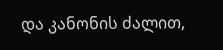და კანონის ძალით,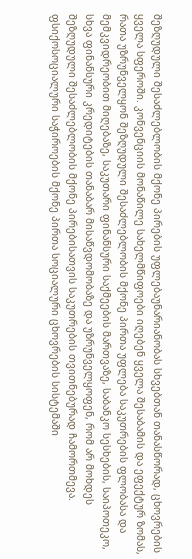შეზღუდული შესაძლებლობის მქონე პირების უფლებაუნარიანობას სხვებთან თანასწორად, ცხოვრების ყველა სფეროში. კონვენციის მონაწილე სახელმწიფოები იღებენ ყველა შესაბამის და ეფექტურ ზომას, რათა უზრუნველყონ შეზღუდული შესაძლებლობის მქონე პირთა უფლება საკუთრების ფლობასა და მემკვიდრეობით მიღებაზე, საკუთარი ფინანსური საქმეების მართვაზე, საბანკო სესხების, საიპოთეკო, სხვა ფინანსური კრედიტების თანაბარ მისაწვდომობაზე და უზრუნველყოფენ, რომ არ მოხდეს შეზღუდული შესაძლებლობის მქონე პირებისათვის საკუთრების თვითნებურად ჩამორთმევა. ფსიქოსოციალური საჭიროების მქონე პირთა სოციალური ცხოვრების სისტემაში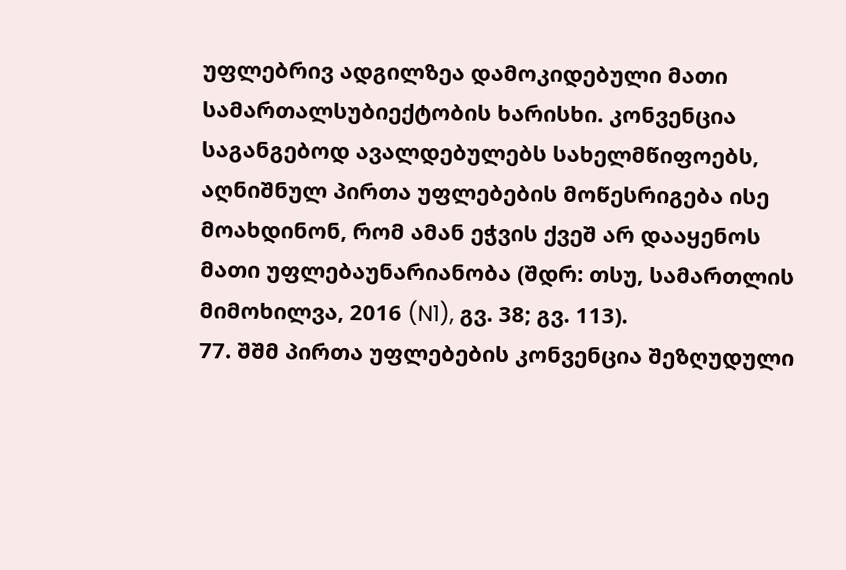უფლებრივ ადგილზეა დამოკიდებული მათი სამართალსუბიექტობის ხარისხი. კონვენცია საგანგებოდ ავალდებულებს სახელმწიფოებს, აღნიშნულ პირთა უფლებების მოწესრიგება ისე მოახდინონ, რომ ამან ეჭვის ქვეშ არ დააყენოს მათი უფლებაუნარიანობა (შდრ: თსუ, სამართლის მიმოხილვა, 2016 (N1), გვ. 38; გვ. 113).
77. შშმ პირთა უფლებების კონვენცია შეზღუდული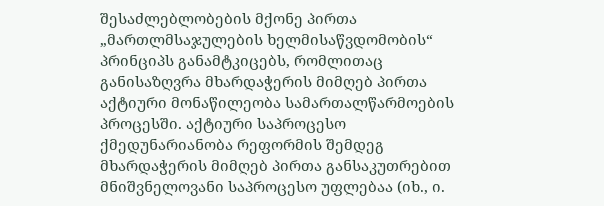შესაძლებლობების მქონე პირთა „მართლმსაჯულების ხელმისაწვდომობის“ პრინციპს განამტკიცებს, რომლითაც განისაზღვრა მხარდაჭერის მიმღებ პირთა აქტიური მონაწილეობა სამართალწარმოების პროცესში. აქტიური საპროცესო ქმედუნარიანობა რეფორმის შემდეგ მხარდაჭერის მიმღებ პირთა განსაკუთრებით მნიშვნელოვანი საპროცესო უფლებაა (იხ., ი.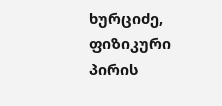ხურციძე, ფიზიკური პირის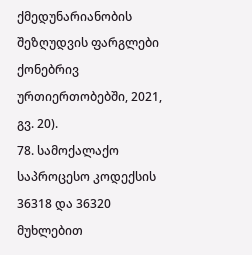ქმედუნარიანობის შეზღუდვის ფარგლები ქონებრივ ურთიერთობებში, 2021, გვ. 20).
78. სამოქალაქო საპროცესო კოდექსის 36318 და 36320 მუხლებით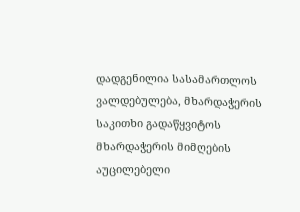დადგენილია სასამართლოს ვალდებულება, მხარდაჭერის საკითხი გადაწყვიტოს მხარდაჭერის მიმღების აუცილებელი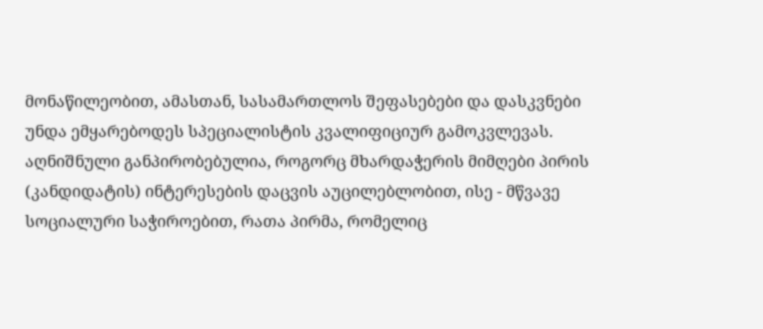მონაწილეობით, ამასთან, სასამართლოს შეფასებები და დასკვნები უნდა ემყარებოდეს სპეციალისტის კვალიფიციურ გამოკვლევას. აღნიშნული განპირობებულია, როგორც მხარდაჭერის მიმღები პირის (კანდიდატის) ინტერესების დაცვის აუცილებლობით, ისე - მწვავე სოციალური საჭიროებით, რათა პირმა, რომელიც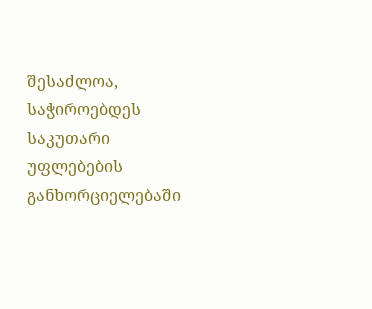შესაძლოა, საჭიროებდეს საკუთარი უფლებების განხორციელებაში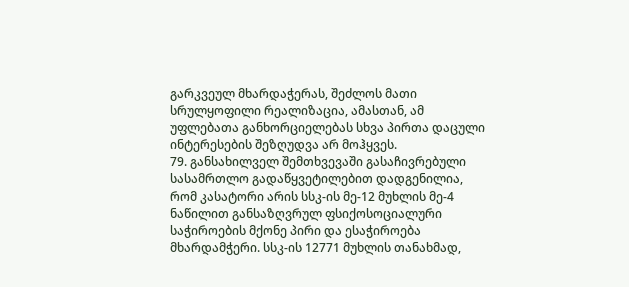გარკვეულ მხარდაჭერას, შეძლოს მათი სრულყოფილი რეალიზაცია, ამასთან, ამ უფლებათა განხორციელებას სხვა პირთა დაცული ინტერესების შეზღუდვა არ მოჰყვეს.
79. განსახილველ შემთხვევაში გასაჩივრებული სასამრთლო გადაწყვეტილებით დადგენილია, რომ კასატორი არის სსკ-ის მე-12 მუხლის მე-4 ნაწილით განსაზღვრულ ფსიქოსოციალური საჭიროების მქონე პირი და ესაჭიროება მხარდამჭერი. სსკ-ის 12771 მუხლის თანახმად,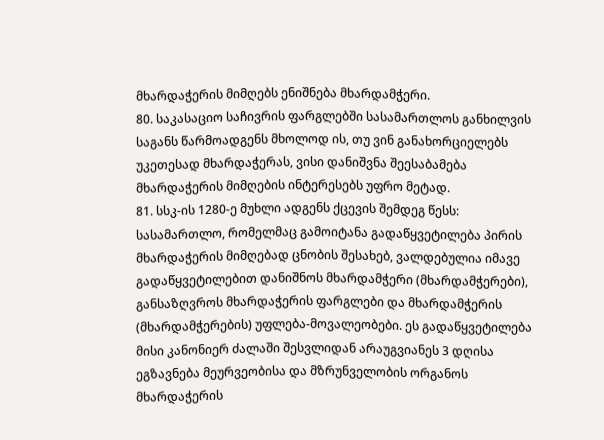მხარდაჭერის მიმღებს ენიშნება მხარდამჭერი.
80. საკასაციო საჩივრის ფარგლებში სასამართლოს განხილვის საგანს წარმოადგენს მხოლოდ ის, თუ ვინ განახორციელებს უკეთესად მხარდაჭერას, ვისი დანიშვნა შეესაბამება მხარდაჭერის მიმღების ინტერესებს უფრო მეტად.
81. სსკ-ის 1280-ე მუხლი ადგენს ქცევის შემდეგ წესს: სასამართლო, რომელმაც გამოიტანა გადაწყვეტილება პირის მხარდაჭერის მიმღებად ცნობის შესახებ, ვალდებულია იმავე გადაწყვეტილებით დანიშნოს მხარდამჭერი (მხარდამჭერები), განსაზღვროს მხარდაჭერის ფარგლები და მხარდამჭერის (მხარდამჭერების) უფლება-მოვალეობები. ეს გადაწყვეტილება მისი კანონიერ ძალაში შესვლიდან არაუგვიანეს 3 დღისა ეგზავნება მეურვეობისა და მზრუნველობის ორგანოს მხარდაჭერის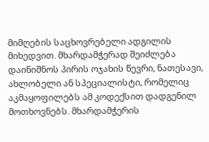მიმღების საცხოვრებელი ადგილის მიხედვით. მხარდამჭერად შეიძლება დაინიშნოს პირის ოჯახის წევრი, ნათესავი, ახლობელი ან სპეციალისტი, რომელიც აკმაყოფილებს ამ კოდექსით დადგენილ მოთხოვნებს. მხარდამჭერის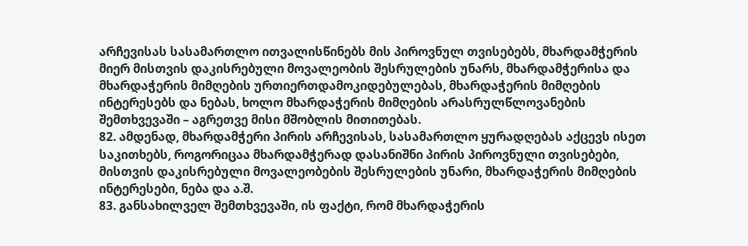არჩევისას სასამართლო ითვალისწინებს მის პიროვნულ თვისებებს, მხარდამჭერის მიერ მისთვის დაკისრებული მოვალეობის შესრულების უნარს, მხარდამჭერისა და მხარდაჭერის მიმღების ურთიერთდამოკიდებულებას, მხარდაჭერის მიმღების ინტერესებს და ნებას, ხოლო მხარდაჭერის მიმღების არასრულწლოვანების შემთხვევაში – აგრეთვე მისი მშობლის მითითებას.
82. ამდენად, მხარდამჭერი პირის არჩევისას, სასამართლო ყურადღებას აქცევს ისეთ საკითხებს, როგორიცაა მხარდამჭერად დასანიშნი პირის პიროვნული თვისებები, მისთვის დაკისრებული მოვალეობების შესრულების უნარი, მხარდაჭერის მიმღების ინტერესები, ნება და ა.შ.
83. განსახილველ შემთხვევაში, ის ფაქტი, რომ მხარდაჭერის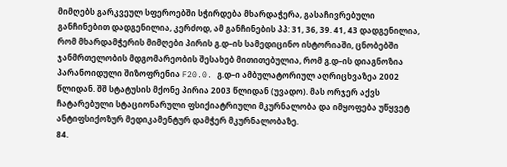მიმღებს გარკვეულ სფეროებში სჭირდება მხარდაჭერა, გასაჩივრებული განჩინებით დადგენილია, კერძოდ, ამ განჩინების პპ: 31, 36, 39. 41, 43 დადგენილია, რომ მხარდამჭერის მიმღები პირის გ.დ–ის სამედიცინო ისტორიაში, ცნობებში ჯანმრთელობის მდგომარეობის შესახებ მითითებულია, რომ გ.დ–ის დიაგნოზია პარანოიდული შიზოფრენია F20.0. გ.დ–ი ამბულატორიულ აღრიცხვაზეა 2002 წლიდან. შშ სტატუსის მქონე პირია 2003 წლიდან (უვადო). მას ორჯერ აქვს ჩატარებული სტაციონარული ფსიქიატრიული მკურნალობა და იმყოფება უწყვეტ ანტიფსიქოზურ მედიკამენტურ დამჭერ მკურნალობაზე.
84.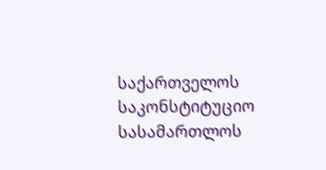საქართველოს საკონსტიტუციო სასამართლოს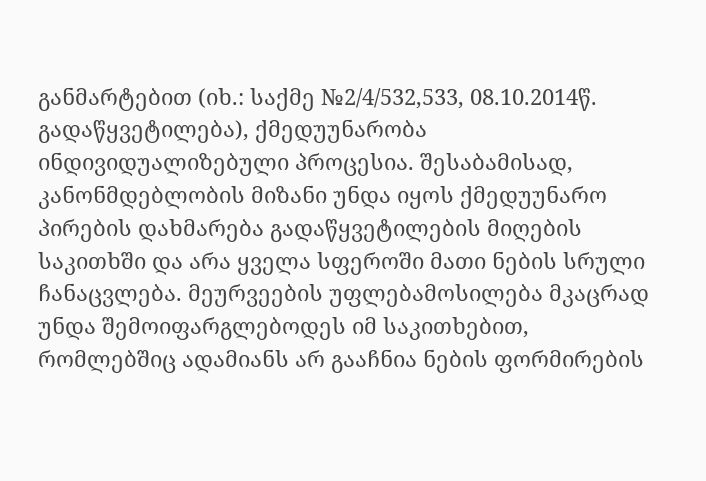განმარტებით (იხ.: საქმე №2/4/532,533, 08.10.2014წ. გადაწყვეტილება), ქმედუუნარობა ინდივიდუალიზებული პროცესია. შესაბამისად, კანონმდებლობის მიზანი უნდა იყოს ქმედუუნარო პირების დახმარება გადაწყვეტილების მიღების საკითხში და არა ყველა სფეროში მათი ნების სრული ჩანაცვლება. მეურვეების უფლებამოსილება მკაცრად უნდა შემოიფარგლებოდეს იმ საკითხებით, რომლებშიც ადამიანს არ გააჩნია ნების ფორმირების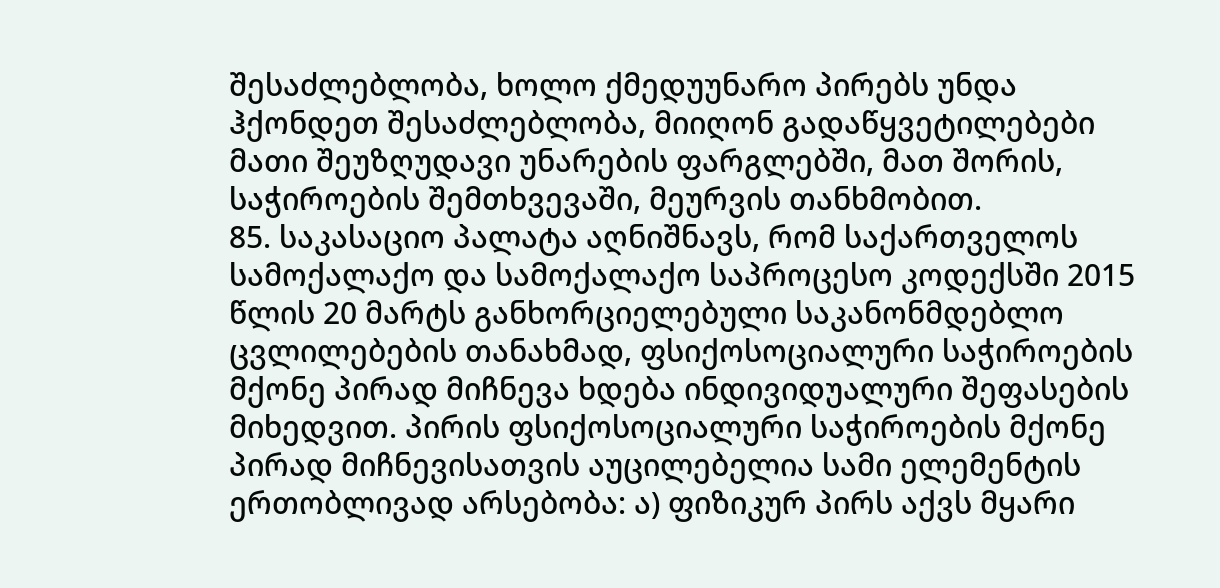შესაძლებლობა, ხოლო ქმედუუნარო პირებს უნდა ჰქონდეთ შესაძლებლობა, მიიღონ გადაწყვეტილებები მათი შეუზღუდავი უნარების ფარგლებში, მათ შორის, საჭიროების შემთხვევაში, მეურვის თანხმობით.
85. საკასაციო პალატა აღნიშნავს, რომ საქართველოს სამოქალაქო და სამოქალაქო საპროცესო კოდექსში 2015 წლის 20 მარტს განხორციელებული საკანონმდებლო ცვლილებების თანახმად, ფსიქოსოციალური საჭიროების მქონე პირად მიჩნევა ხდება ინდივიდუალური შეფასების მიხედვით. პირის ფსიქოსოციალური საჭიროების მქონე პირად მიჩნევისათვის აუცილებელია სამი ელემენტის ერთობლივად არსებობა: ა) ფიზიკურ პირს აქვს მყარი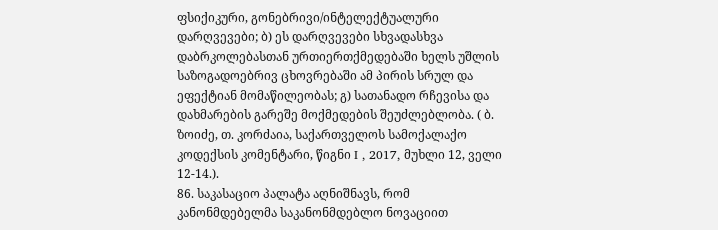ფსიქიკური, გონებრივი/ინტელექტუალური დარღვევები; ბ) ეს დარღვევები სხვადასხვა დაბრკოლებასთან ურთიერთქმედებაში ხელს უშლის საზოგადოებრივ ცხოვრებაში ამ პირის სრულ და ეფექტიან მომაწილეობას; გ) სათანადო რჩევისა და დახმარების გარეშე მოქმედების შეუძლებლობა. ( ბ. ზოიძე, თ. კორძაია, საქართველოს სამოქალაქო კოდექსის კომენტარი, წიგნი I , 2017, მუხლი 12, ველი 12-14.).
86. საკასაციო პალატა აღნიშნავს, რომ კანონმდებელმა საკანონმდებლო ნოვაციით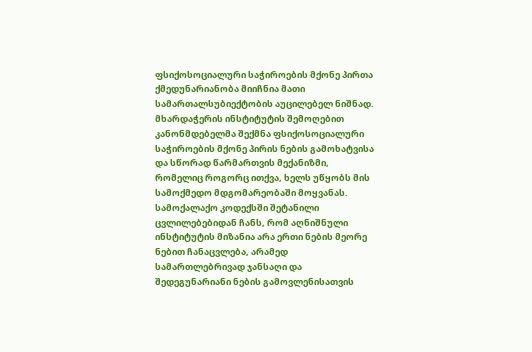ფსიქოსოციალური საჭიროების მქონე პირთა ქმედუნარიანობა მიიჩნია მათი სამართალსუბიექტობის აუცილებელ ნიშნად. მხარდაჭერის ინსტიტუტის შემოღებით კანონმდებელმა შექმნა ფსიქოსოციალური საჭიროების მქონე პირის ნების გამოხატვისა და სწორად წარმართვის მექანიზმი, რომელიც როგორც ითქვა, ხელს უწყობს მის სამოქმედო მდგომარეობაში მოყვანას. სამოქალაქო კოდექსში შეტანილი ცვლილებებიდან ჩანს, რომ აღნიშნული ინსტიტუტის მიზანია არა ერთი ნების მეორე ნებით ჩანაცვლება, არამედ სამართლებრივად ჯანსაღი და შედეგუნარიანი ნების გამოვლენისათვის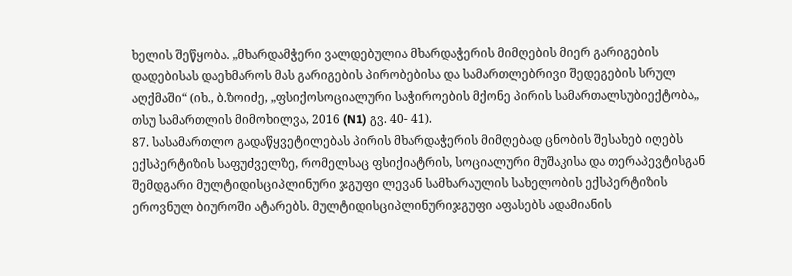ხელის შეწყობა. „მხარდამჭერი ვალდებულია მხარდაჭერის მიმღების მიერ გარიგების დადებისას დაეხმაროს მას გარიგების პირობებისა და სამართლებრივი შედეგების სრულ აღქმაში“ (იხ., ბ.ზოიძე, „ფსიქოსოციალური საჭიროების მქონე პირის სამართალსუბიექტობა„ თსუ სამართლის მიმოხილვა, 2016 (N1) გვ. 40- 41).
87. სასამართლო გადაწყვეტილებას პირის მხარდაჭერის მიმღებად ცნობის შესახებ იღებს ექსპერტიზის საფუძველზე, რომელსაც ფსიქიატრის, სოციალური მუშაკისა და თერაპევტისგან შემდგარი მულტიდისციპლინური ჯგუფი ლევან სამხარაულის სახელობის ექსპერტიზის ეროვნულ ბიუროში ატარებს. მულტიდისციპლინურიჯგუფი აფასებს ადამიანის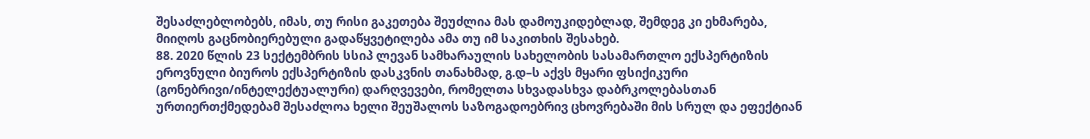შესაძლებლობებს, იმას, თუ რისი გაკეთება შეუძლია მას დამოუკიდებლად, შემდეგ კი ეხმარება, მიიღოს გაცნობიერებული გადაწყვეტილება ამა თუ იმ საკითხის შესახებ.
88. 2020 წლის 23 სექტემბრის სსიპ ლევან სამხარაულის სახელობის სასამართლო ექსპერტიზის ეროვნული ბიუროს ექსპერტიზის დასკვნის თანახმად, გ.დ–ს აქვს მყარი ფსიქიკური (გონებრივი/ინტელექტუალური) დარღვევები, რომელთა სხვადასხვა დაბრკოლებასთან ურთიერთქმედებამ შესაძლოა ხელი შეუშალოს საზოგადოებრივ ცხოვრებაში მის სრულ და ეფექტიან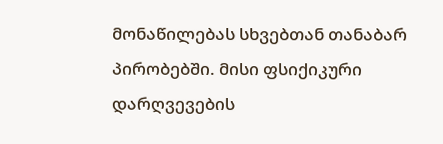მონაწილებას სხვებთან თანაბარ პირობებში. მისი ფსიქიკური დარღვევების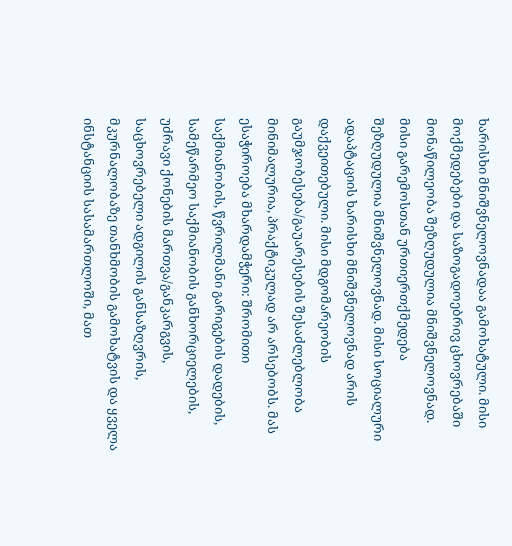ხარისხი მნიშვნელოვნადაა გამოხატული. მისი მოქმედებები და საზოგადოებრივ ცხოვრებაში მონაწილეობა შეზღუდულია მნიშვნელოვნად. მისი გარემოსთან ურთიერთქმედება შეზღუდულია მნიშვნელოვნად. მისი სოციალური ადაპტაციის ხარისხი მნიშვნელოვნად არის დაქვეითებული. მისი მდგომარეობის გაუმჯობესება/გაუარესების შესაძლებლობა მინიმალურია, პრაქტიკულად არ არსებობს. მას ესაჭიროება მხარდამჭერი: შრომითი საქმიანობის, წვრილმანი გარიგების დადების, სამეწარმეო საქმიანობის განხორციელების, უძრავი ქონების მართვა/განკარგვის, საცხოვრებელი ადგილის განსაზღვრის, მკურნალობაზე თანხმობის გამოხატვის და ყველა ინსტანციის სასამართლოში, მათ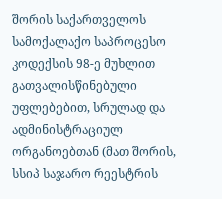შორის საქართველოს სამოქალაქო საპროცესო კოდექსის 98-ე მუხლით გათვალისწინებული უფლებებით, სრულად და ადმინისტრაციულ ორგანოებთან (მათ შორის, სსიპ საჯარო რეესტრის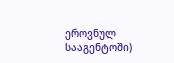ეროვნულ სააგენტოში)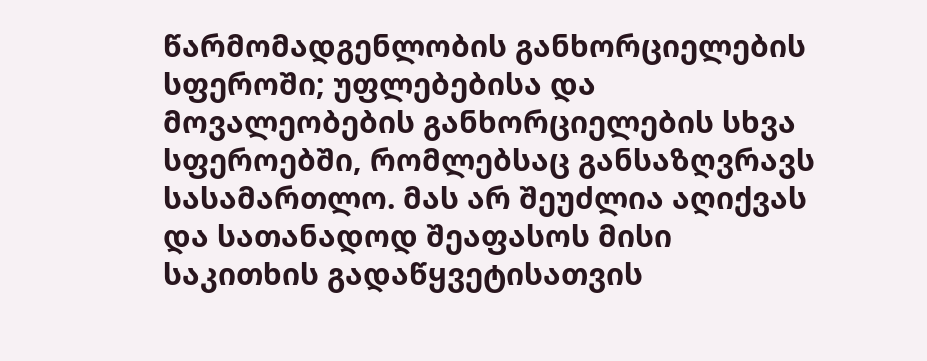წარმომადგენლობის განხორციელების სფეროში; უფლებებისა და მოვალეობების განხორციელების სხვა სფეროებში, რომლებსაც განსაზღვრავს სასამართლო. მას არ შეუძლია აღიქვას და სათანადოდ შეაფასოს მისი საკითხის გადაწყვეტისათვის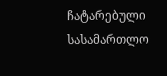ჩატარებული სასამართლო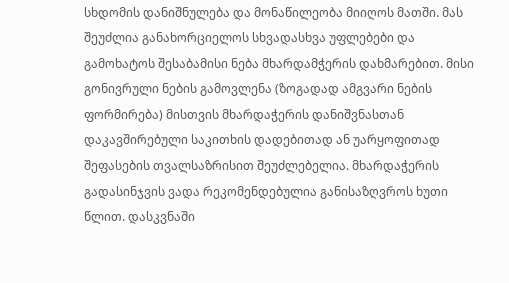სხდომის დანიშნულება და მონაწილეობა მიიღოს მათში. მას შეუძლია განახორციელოს სხვადასხვა უფლებები და გამოხატოს შესაბამისი ნება მხარდამჭერის დახმარებით. მისი გონივრული ნების გამოვლენა (ზოგადად ამგვარი ნების ფორმირება) მისთვის მხარდაჭერის დანიშვნასთან დაკავშირებული საკითხის დადებითად ან უარყოფითად შეფასების თვალსაზრისით შეუძლებელია. მხარდაჭერის გადასინჯვის ვადა რეკომენდებულია განისაზღვროს ხუთი წლით. დასკვნაში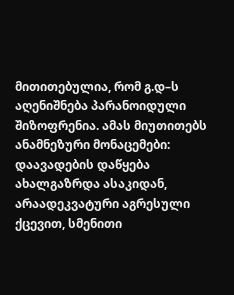მითითებულია, რომ გ.დ–ს აღენიშნება პარანოიდული შიზოფრენია. ამას მიუთითებს ანამნეზური მონაცემები: დაავადების დაწყება ახალგაზრდა ასაკიდან, არაადეკვატური აგრესული ქცევით, სმენითი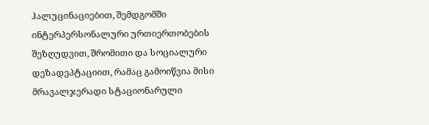ჰალუცინაციებით, შემდგომში ინტერპერსონალური ურთიერთობების შეზღუდვით, შრომითი და სოციალური დეზადეპტაციით, რამაც გამოიწვია მისი მრავალჯერადი სტაციონარული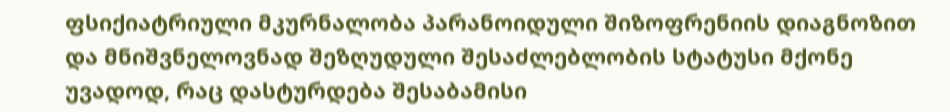ფსიქიატრიული მკურნალობა პარანოიდული შიზოფრენიის დიაგნოზით და მნიშვნელოვნად შეზღუდული შესაძლებლობის სტატუსი მქონე უვადოდ, რაც დასტურდება შესაბამისი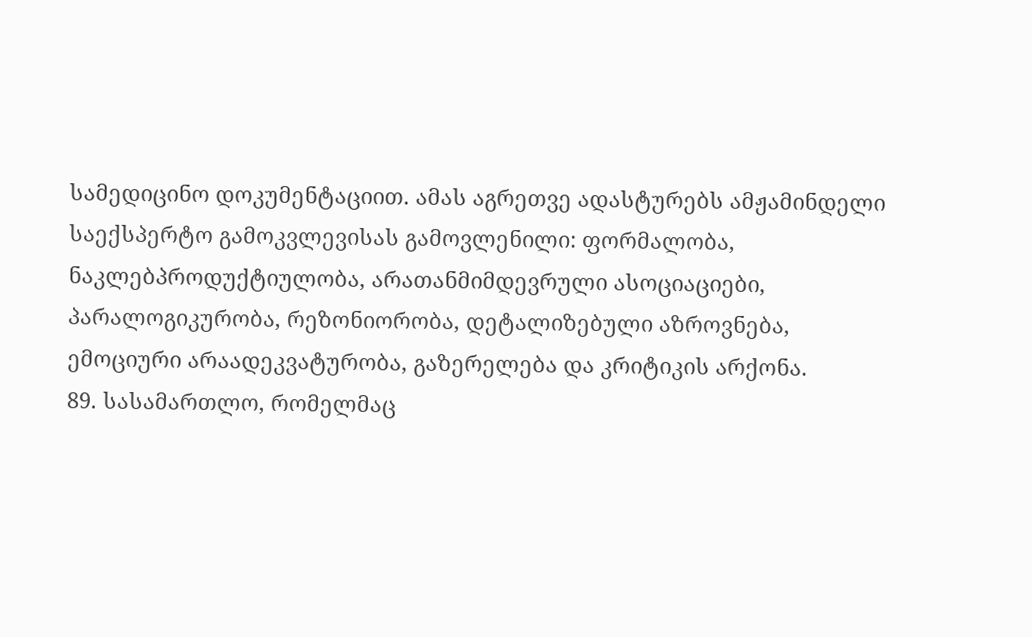სამედიცინო დოკუმენტაციით. ამას აგრეთვე ადასტურებს ამჟამინდელი საექსპერტო გამოკვლევისას გამოვლენილი: ფორმალობა, ნაკლებპროდუქტიულობა, არათანმიმდევრული ასოციაციები, პარალოგიკურობა, რეზონიორობა, დეტალიზებული აზროვნება, ემოციური არაადეკვატურობა, გაზერელება და კრიტიკის არქონა.
89. სასამართლო, რომელმაც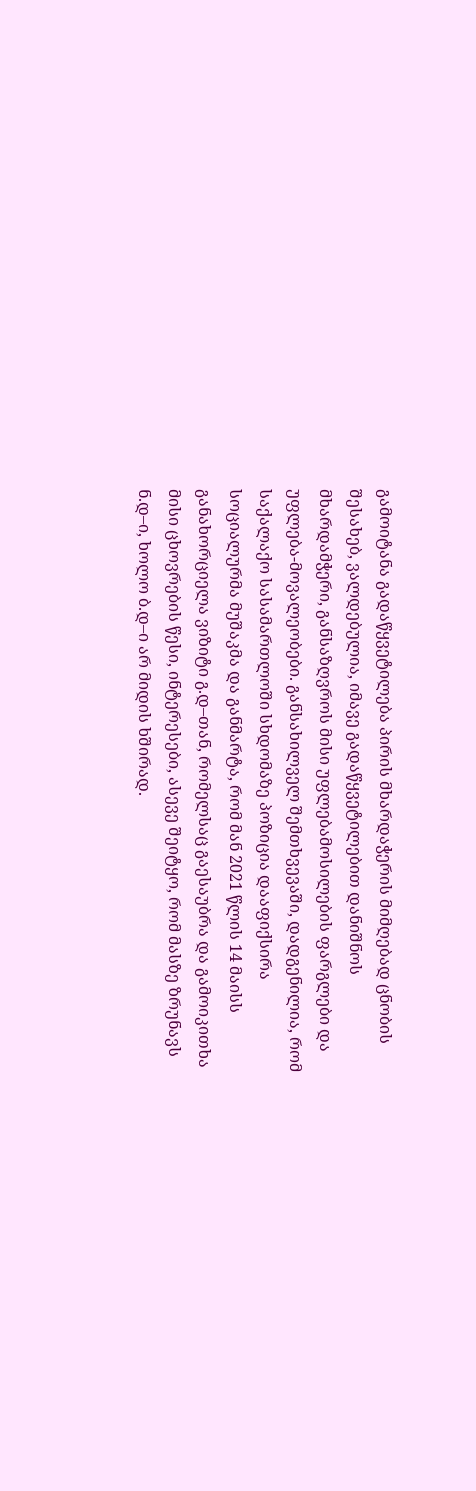გამოიტანა გადაწყვეტილება პირის მხარდაჭერის მიმღებად ცნობის შესახებ, ვალდებულია, იმავე გადაწყვეტილებით დანიშნოს მხარდამჭერი, განსაზღვროს მისი უფლებამოსილების ფარგლები და უფლება-მოვალეობები. განსახილველ შემთხვევაში, დადგენილია, რომ საქალაქო სასამართლოში სხდომაზე პოზიცია დააფიქსირა სოციალურმა მუშაკმა და განმარტა, რომ მან 2021 წლის 14 მაისს განახორციელა ვიზიტი გ.დ–თან, რომელსაც გაესაუბრა და გამოიკითხა მისი ცხოვრების წესი, ინტერესები, ასევე შეიტყო, რომ მასზე ზრუნავს ნ.დ–ი, ხოლო ბ.დ–ი არ მიდის ხშირად.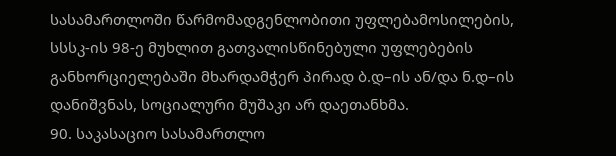სასამართლოში წარმომადგენლობითი უფლებამოსილების, სსსკ-ის 98-ე მუხლით გათვალისწინებული უფლებების განხორციელებაში მხარდამჭერ პირად ბ.დ–ის ან/და ნ.დ–ის დანიშვნას, სოციალური მუშაკი არ დაეთანხმა.
90. საკასაციო სასამართლო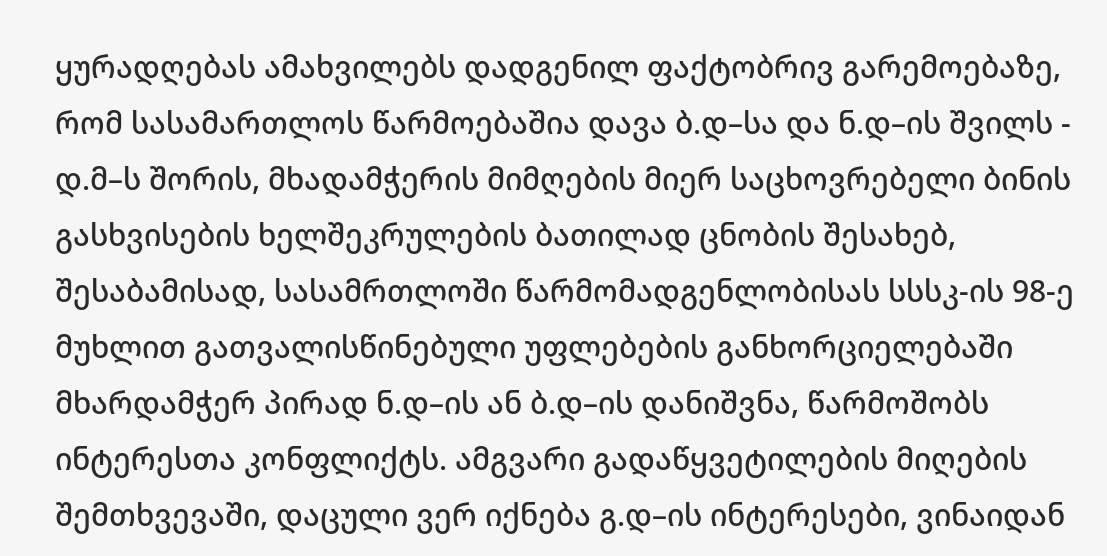ყურადღებას ამახვილებს დადგენილ ფაქტობრივ გარემოებაზე, რომ სასამართლოს წარმოებაშია დავა ბ.დ–სა და ნ.დ–ის შვილს - დ.მ–ს შორის, მხადამჭერის მიმღების მიერ საცხოვრებელი ბინის გასხვისების ხელშეკრულების ბათილად ცნობის შესახებ, შესაბამისად, სასამრთლოში წარმომადგენლობისას სსსკ-ის 98-ე მუხლით გათვალისწინებული უფლებების განხორციელებაში მხარდამჭერ პირად ნ.დ–ის ან ბ.დ–ის დანიშვნა, წარმოშობს ინტერესთა კონფლიქტს. ამგვარი გადაწყვეტილების მიღების შემთხვევაში, დაცული ვერ იქნება გ.დ–ის ინტერესები, ვინაიდან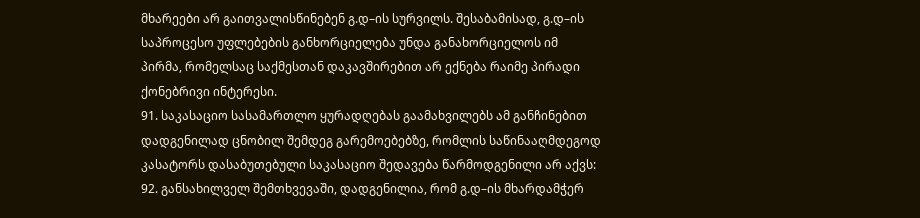მხარეები არ გაითვალისწინებენ გ.დ–ის სურვილს. შესაბამისად, გ.დ–ის საპროცესო უფლებების განხორციელება უნდა განახორციელოს იმ პირმა, რომელსაც საქმესთან დაკავშირებით არ ექნება რაიმე პირადი ქონებრივი ინტერესი.
91. საკასაციო სასამართლო ყურადღებას გაამახვილებს ამ განჩინებით დადგენილად ცნობილ შემდეგ გარემოებებზე, რომლის საწინააღმდეგოდ კასატორს დასაბუთებული საკასაციო შედავება წარმოდგენილი არ აქვს:
92. განსახილველ შემთხვევაში, დადგენილია, რომ გ.დ–ის მხარდამჭერ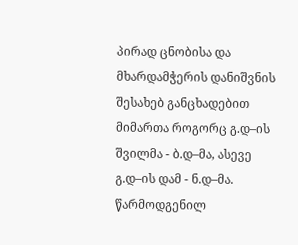პირად ცნობისა და მხარდამჭერის დანიშვნის შესახებ განცხადებით მიმართა როგორც გ.დ–ის შვილმა - ბ.დ–მა, ასევე გ.დ–ის დამ - ნ.დ–მა. წარმოდგენილ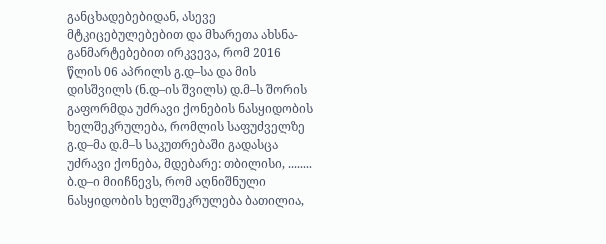განცხადებებიდან, ასევე მტკიცებულებებით და მხარეთა ახსნა- განმარტებებით ირკვევა, რომ 2016 წლის 06 აპრილს გ.დ–სა და მის დისშვილს (ნ.დ–ის შვილს) დ.მ–ს შორის გაფორმდა უძრავი ქონების ნასყიდობის ხელშეკრულება, რომლის საფუძველზე გ.დ–მა დ.მ–ს საკუთრებაში გადასცა უძრავი ქონება, მდებარე: თბილისი, ........ ბ.დ–ი მიიჩნევს, რომ აღნიშნული ნასყიდობის ხელშეკრულება ბათილია,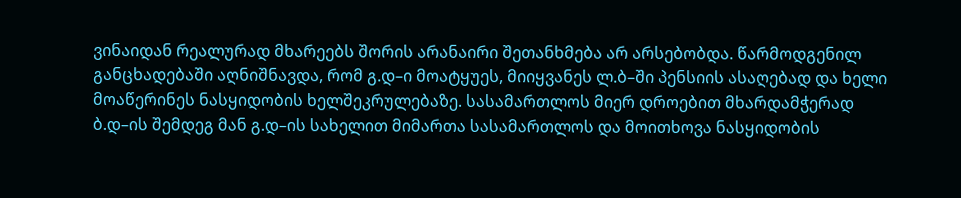ვინაიდან რეალურად მხარეებს შორის არანაირი შეთანხმება არ არსებობდა. წარმოდგენილ განცხადებაში აღნიშნავდა, რომ გ.დ–ი მოატყუეს, მიიყვანეს ლ.ბ–ში პენსიის ასაღებად და ხელი მოაწერინეს ნასყიდობის ხელშეკრულებაზე. სასამართლოს მიერ დროებით მხარდამჭერად ბ.დ–ის შემდეგ მან გ.დ–ის სახელით მიმართა სასამართლოს და მოითხოვა ნასყიდობის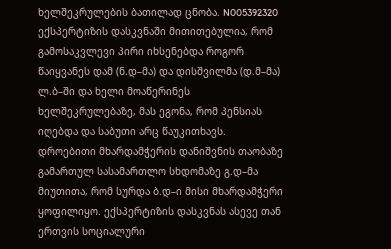ხელშეკრულების ბათილად ცნობა. N005392320 ექსპერტიზის დასკვნაში მითითებულია, რომ გამოსაკვლევი პირი იხსენებდა როგორ წაიყვანეს დამ (ნ.დ–მა) და დისშვილმა (დ.მ–მა) ლ.ბ–ში და ხელი მოაწერინეს ხელშეკრულებაზე, მას ეგონა, რომ პენსიას იღებდა და საბუთი არც წაუკითხავს. დროებითი მხარდამჭერის დანიშვნის თაობაზე გამართულ სასამართლო სხდომაზე გ.დ–მა მიუთითა, რომ სურდა ბ.დ–ი მისი მხარდამჭერი ყოფილიყო. ექსპერტიზის დასკვნას ასევე თან ერთვის სოციალური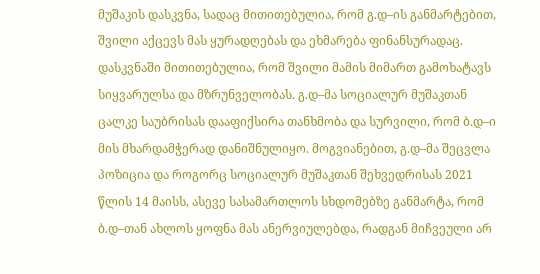მუშაკის დასკვნა, სადაც მითითებულია, რომ გ.დ–ის განმარტებით, შვილი აქცევს მას ყურადღებას და ეხმარება ფინანსურადაც. დასკვნაში მითითებულია, რომ შვილი მამის მიმართ გამოხატავს სიყვარულსა და მზრუნველობას. გ.დ–მა სოციალურ მუშაკთან ცალკე საუბრისას დააფიქსირა თანხმობა და სურვილი, რომ ბ.დ–ი მის მხარდამჭერად დანიშნულიყო. მოგვიანებით, გ.დ–მა შეცვლა პოზიცია და როგორც სოციალურ მუშაკთან შეხვედრისას 2021 წლის 14 მაისს, ასევე სასამართლოს სხდომებზე განმარტა, რომ ბ.დ–თან ახლოს ყოფნა მას ანერვიულებდა, რადგან მიჩვეული არ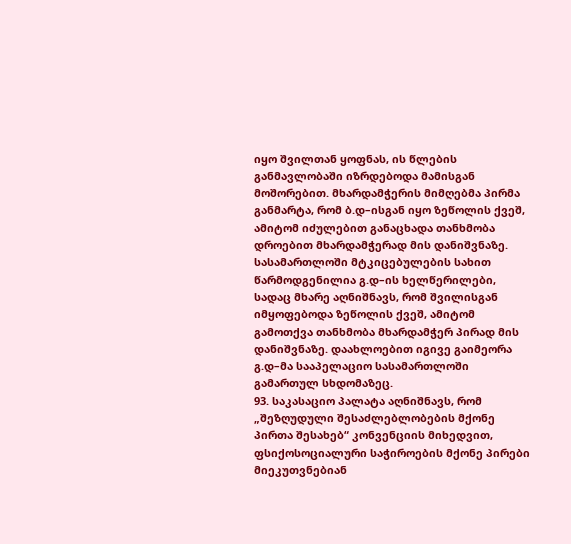იყო შვილთან ყოფნას, ის წლების განმავლობაში იზრდებოდა მამისგან მოშორებით. მხარდამჭერის მიმღებმა პირმა განმარტა, რომ ბ.დ–ისგან იყო ზეწოლის ქვეშ, ამიტომ იძულებით განაცხადა თანხმობა დროებით მხარდამჭერად მის დანიშვნაზე. სასამართლოში მტკიცებულების სახით წარმოდგენილია გ.დ–ის ხელწერილები, სადაც მხარე აღნიშნავს, რომ შვილისგან იმყოფებოდა ზეწოლის ქვეშ, ამიტომ გამოთქვა თანხმობა მხარდამჭერ პირად მის დანიშვნაზე. დაახლოებით იგივე გაიმეორა გ.დ–მა სააპელაციო სასამართლოში გამართულ სხდომაზეც.
93. საკასაციო პალატა აღნიშნავს, რომ „შეზღუდული შესაძლებლობების მქონე პირთა შესახებ“ კონვენციის მიხედვით, ფსიქოსოციალური საჭიროების მქონე პირები მიეკუთვნებიან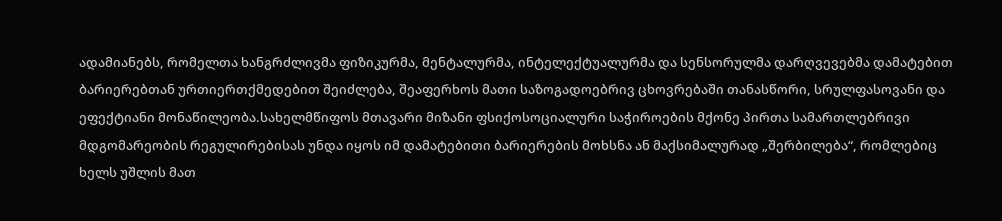ადამიანებს, რომელთა ხანგრძლივმა ფიზიკურმა, მენტალურმა, ინტელექტუალურმა და სენსორულმა დარღვევებმა დამატებით ბარიერებთან ურთიერთქმედებით შეიძლება, შეაფერხოს მათი საზოგადოებრივ ცხოვრებაში თანასწორი, სრულფასოვანი და ეფექტიანი მონაწილეობა.სახელმწიფოს მთავარი მიზანი ფსიქოსოციალური საჭიროების მქონე პირთა სამართლებრივი მდგომარეობის რეგულირებისას უნდა იყოს იმ დამატებითი ბარიერების მოხსნა ან მაქსიმალურად „შერბილება“, რომლებიც ხელს უშლის მათ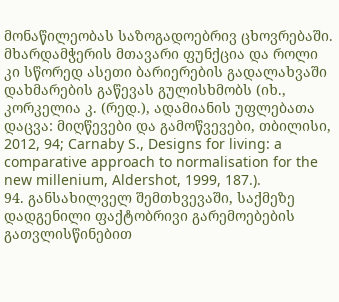მონაწილეობას საზოგადოებრივ ცხოვრებაში. მხარდამჭერის მთავარი ფუნქცია და როლი კი სწორედ ასეთი ბარიერების გადალახვაში დახმარების გაწევას გულისხმობს (იხ., კორკელია კ. (რედ.), ადამიანის უფლებათა დაცვა: მიღწევები და გამოწვევები, თბილისი, 2012, 94; Carnaby S., Designs for living: a comparative approach to normalisation for the new millenium, Aldershot, 1999, 187.).
94. განსახილველ შემთხვევაში, საქმეზე დადგენილი ფაქტობრივი გარემოებების გათვლისწინებით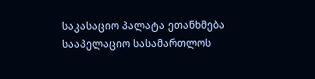საკასაციო პალატა ეთანხმება სააპელაციო სასამართლოს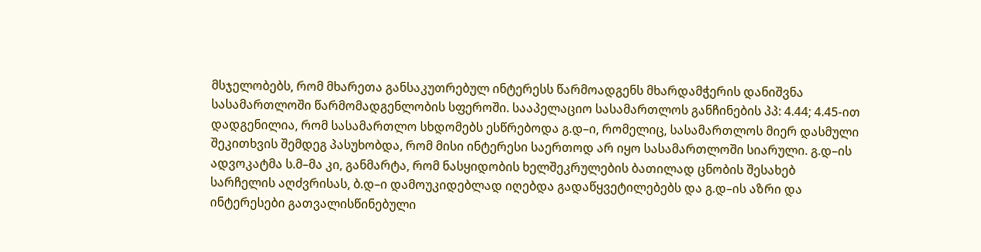მსჯელობებს, რომ მხარეთა განსაკუთრებულ ინტერესს წარმოადგენს მხარდამჭერის დანიშვნა სასამართლოში წარმომადგენლობის სფეროში. სააპელაციო სასამართლოს განჩინების პპ: 4.44; 4.45-ით დადგენილია, რომ სასამართლო სხდომებს ესწრებოდა გ.დ–ი, რომელიც, სასამართლოს მიერ დასმული შეკითხვის შემდეგ პასუხობდა, რომ მისი ინტერესი საერთოდ არ იყო სასამართლოში სიარული. გ.დ–ის ადვოკატმა ს.მ–მა კი, განმარტა, რომ ნასყიდობის ხელშეკრულების ბათილად ცნობის შესახებ სარჩელის აღძვრისას, ბ.დ–ი დამოუკიდებლად იღებდა გადაწყვეტილებებს და გ.დ–ის აზრი და ინტერესები გათვალისწინებული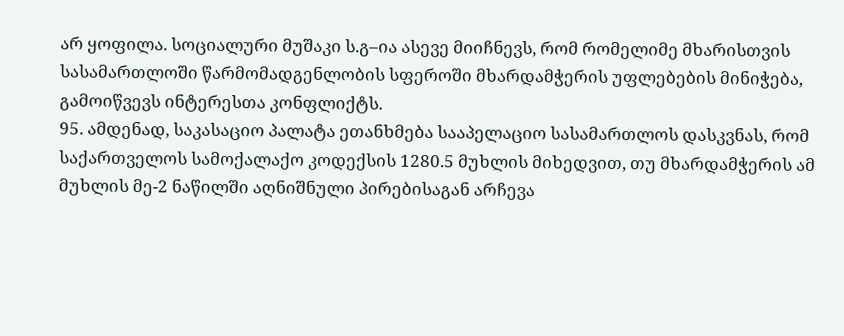არ ყოფილა. სოციალური მუშაკი ს.გ–ია ასევე მიიჩნევს, რომ რომელიმე მხარისთვის სასამართლოში წარმომადგენლობის სფეროში მხარდამჭერის უფლებების მინიჭება, გამოიწვევს ინტერესთა კონფლიქტს.
95. ამდენად, საკასაციო პალატა ეთანხმება სააპელაციო სასამართლოს დასკვნას, რომ საქართველოს სამოქალაქო კოდექსის 1280.5 მუხლის მიხედვით, თუ მხარდამჭერის ამ მუხლის მე-2 ნაწილში აღნიშნული პირებისაგან არჩევა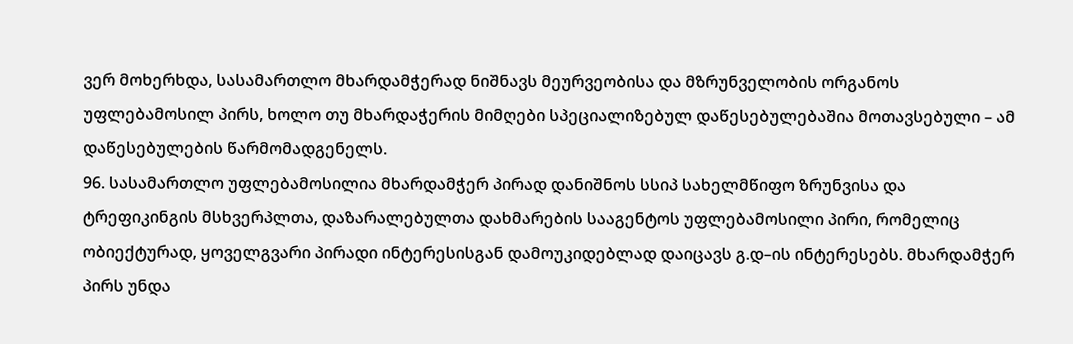ვერ მოხერხდა, სასამართლო მხარდამჭერად ნიშნავს მეურვეობისა და მზრუნველობის ორგანოს უფლებამოსილ პირს, ხოლო თუ მხარდაჭერის მიმღები სპეციალიზებულ დაწესებულებაშია მოთავსებული – ამ დაწესებულების წარმომადგენელს.
96. სასამართლო უფლებამოსილია მხარდამჭერ პირად დანიშნოს სსიპ სახელმწიფო ზრუნვისა და ტრეფიკინგის მსხვერპლთა, დაზარალებულთა დახმარების სააგენტოს უფლებამოსილი პირი, რომელიც ობიექტურად, ყოველგვარი პირადი ინტერესისგან დამოუკიდებლად დაიცავს გ.დ–ის ინტერესებს. მხარდამჭერ პირს უნდა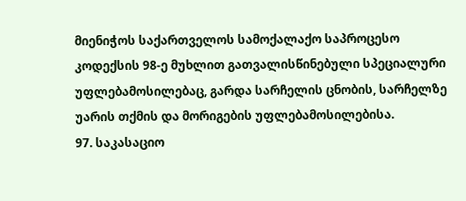მიენიჭოს საქართველოს სამოქალაქო საპროცესო კოდექსის 98-ე მუხლით გათვალისწინებული სპეციალური უფლებამოსილებაც, გარდა სარჩელის ცნობის, სარჩელზე უარის თქმის და მორიგების უფლებამოსილებისა.
97. საკასაციო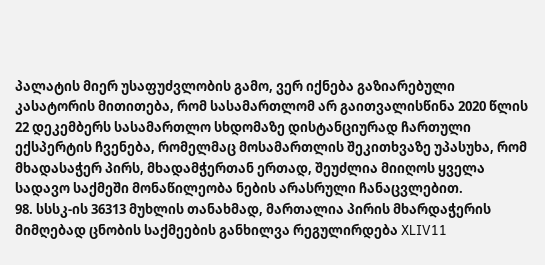პალატის მიერ უსაფუძვლობის გამო, ვერ იქნება გაზიარებული კასატორის მითითება, რომ სასამართლომ არ გაითვალისწინა 2020 წლის 22 დეკემბერს სასამართლო სხდომაზე დისტანციურად ჩართული ექსპერტის ჩვენება, რომელმაც მოსამართლის შეკითხვაზე უპასუხა, რომ მხადასაჭერ პირს, მხადამჭერთან ერთად, შეუძლია მიიღოს ყველა სადავო საქმეში მონაწილეობა ნების არასრული ჩანაცვლებით.
98. სსსკ-ის 36313 მუხლის თანახმად, მართალია პირის მხარდაჭერის მიმღებად ცნობის საქმეების განხილვა რეგულირდება XLIV11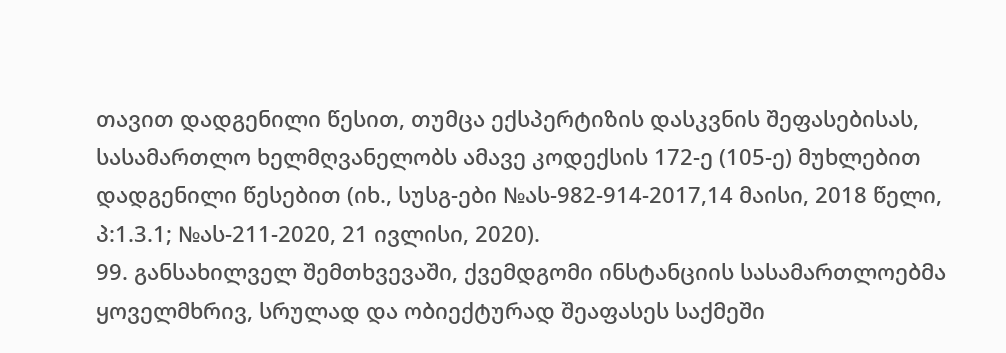თავით დადგენილი წესით, თუმცა ექსპერტიზის დასკვნის შეფასებისას, სასამართლო ხელმღვანელობს ამავე კოდექსის 172-ე (105-ე) მუხლებით დადგენილი წესებით (იხ., სუსგ-ები №ას-982-914-2017,14 მაისი, 2018 წელი, პ:1.3.1; №ას-211-2020, 21 ივლისი, 2020).
99. განსახილველ შემთხვევაში, ქვემდგომი ინსტანციის სასამართლოებმა ყოველმხრივ, სრულად და ობიექტურად შეაფასეს საქმეში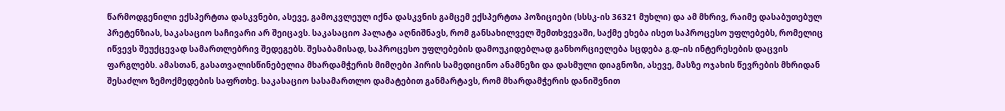წარმოდგენილი ექსპერტთა დასკვნები, ასევე, გამოკვლეულ იქნა დასკვნის გამცემ ექსპერტთა პოზიციები (სსსკ-ის 36321 მუხლი) და ამ მხრივ, რაიმე დასაბუთებულ პრეტენზიას, საკასაციო საჩივარი არ შეიცავს. საკასაციო პალატა აღნიშნავს, რომ განსახილველ შემთხვევაში, საქმე ეხება ისეთ საპროცესო უფლებებს, რომელიც იწვევს შეუქცევად სამართლებრივ შედეგებს. შესაბამისად, საპროცესო უფლებების დამოუკიდებლად განხორციელება სცდება გ.დ–ის ინტერესების დაცვის ფარგლებს. ამასთან, გასათვალისწინებელია მხარდამჭერის მიმღები პირის სამედიცინო ანამნეზი და დასმული დიაგნოზი, ასევე, მასზე ოჯახის წევრების მხრიდან შესაძლო ზემოქმედების საფრთხე. საკასაციო სასამართლო დამატებით განმარტავს, რომ მხარდამჭერის დანიშვნით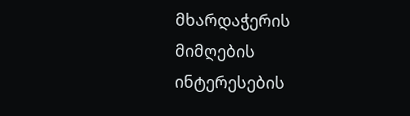მხარდაჭერის მიმღების ინტერესების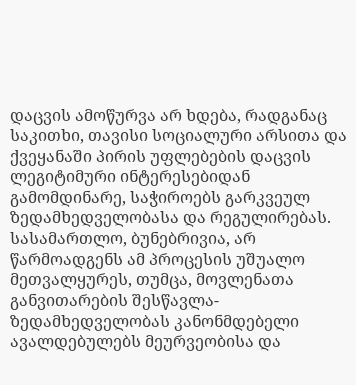დაცვის ამოწურვა არ ხდება, რადგანაც საკითხი, თავისი სოციალური არსითა და ქვეყანაში პირის უფლებების დაცვის ლეგიტიმური ინტერესებიდან გამომდინარე, საჭიროებს გარკვეულ ზედამხედველობასა და რეგულირებას. სასამართლო, ბუნებრივია, არ წარმოადგენს ამ პროცესის უშუალო მეთვალყურეს, თუმცა, მოვლენათა განვითარების შესწავლა-ზედამხედველობას კანონმდებელი ავალდებულებს მეურვეობისა და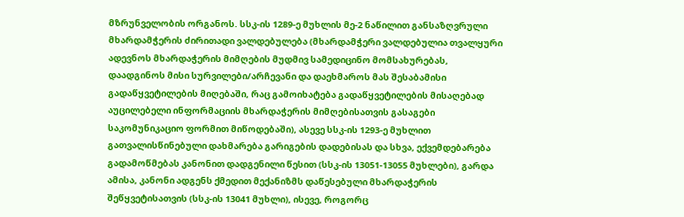მზრუნველობის ორგანოს. სსკ-ის 1289-ე მუხლის მე-2 ნაწილით განსაზღვრული მხარდამჭერის ძირითადი ვალდებულება (მხარდამჭერი ვალდებულია თვალყური ადევნოს მხარდაჭერის მიმღების მუდმივ სამედიცინო მომსახურებას, დაადგინოს მისი სურვილები/არჩევანი და დაეხმაროს მას შესაბამისი გადაწყვეტილების მიღებაში, რაც გამოიხატება გადაწყვეტილების მისაღებად აუცილებელი ინფორმაციის მხარდაჭერის მიმღებისათვის გასაგები საკომუნიკაციო ფორმით მიწოდებაში), ასევე სსკ-ის 1293-ე მუხლით გათვალისწინებული დახმარება გარიგების დადებისას და სხვა, ექვემდებარება გადამოწმებას კანონით დადგენილი წესით (სსკ-ის 13051-13055 მუხლები), გარდა ამისა, კანონი ადგენს ქმედით მექანიზმს დაწესებული მხარდაჭერის შეწყვეტისათვის (სსკ-ის 13041 მუხლი), ისევე, როგორც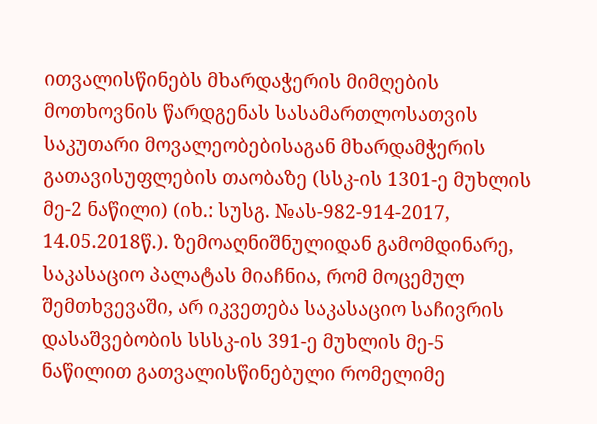ითვალისწინებს მხარდაჭერის მიმღების მოთხოვნის წარდგენას სასამართლოსათვის საკუთარი მოვალეობებისაგან მხარდამჭერის გათავისუფლების თაობაზე (სსკ-ის 1301-ე მუხლის მე-2 ნაწილი) (იხ.: სუსგ. №ას-982-914-2017, 14.05.2018წ.). ზემოაღნიშნულიდან გამომდინარე, საკასაციო პალატას მიაჩნია, რომ მოცემულ შემთხვევაში, არ იკვეთება საკასაციო საჩივრის დასაშვებობის სსსკ-ის 391-ე მუხლის მე-5 ნაწილით გათვალისწინებული რომელიმე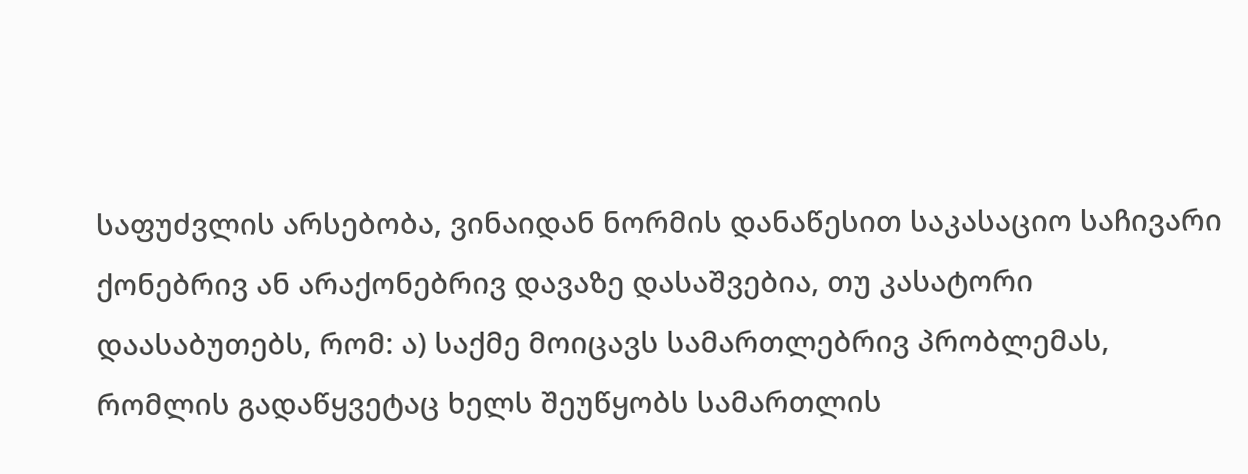საფუძვლის არსებობა, ვინაიდან ნორმის დანაწესით საკასაციო საჩივარი ქონებრივ ან არაქონებრივ დავაზე დასაშვებია, თუ კასატორი დაასაბუთებს, რომ: ა) საქმე მოიცავს სამართლებრივ პრობლემას, რომლის გადაწყვეტაც ხელს შეუწყობს სამართლის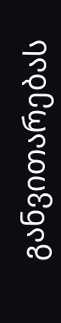განვითარებას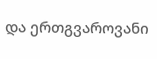და ერთგვაროვანი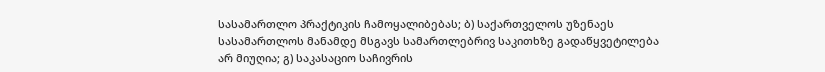სასამართლო პრაქტიკის ჩამოყალიბებას; ბ) საქართველოს უზენაეს სასამართლოს მანამდე მსგავს სამართლებრივ საკითხზე გადაწყვეტილება არ მიუღია; გ) საკასაციო საჩივრის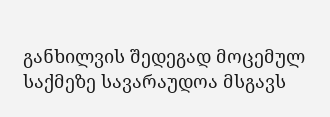განხილვის შედეგად მოცემულ საქმეზე სავარაუდოა მსგავს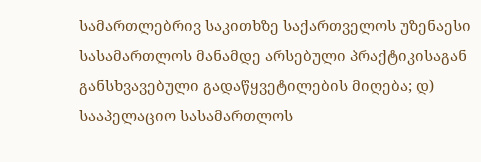სამართლებრივ საკითხზე საქართველოს უზენაესი სასამართლოს მანამდე არსებული პრაქტიკისაგან განსხვავებული გადაწყვეტილების მიღება; დ) სააპელაციო სასამართლოს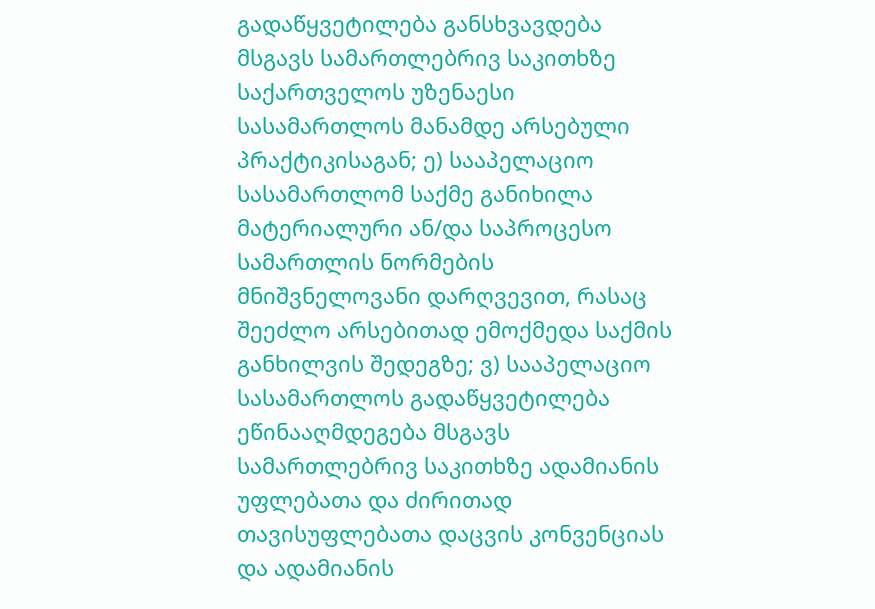გადაწყვეტილება განსხვავდება მსგავს სამართლებრივ საკითხზე საქართველოს უზენაესი სასამართლოს მანამდე არსებული პრაქტიკისაგან; ე) სააპელაციო სასამართლომ საქმე განიხილა მატერიალური ან/და საპროცესო სამართლის ნორმების მნიშვნელოვანი დარღვევით, რასაც შეეძლო არსებითად ემოქმედა საქმის განხილვის შედეგზე; ვ) სააპელაციო სასამართლოს გადაწყვეტილება ეწინააღმდეგება მსგავს სამართლებრივ საკითხზე ადამიანის უფლებათა და ძირითად თავისუფლებათა დაცვის კონვენციას და ადამიანის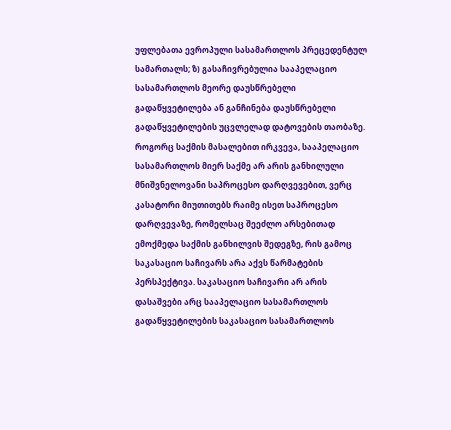უფლებათა ევროპული სასამართლოს პრეცედენტულ სამართალს; ზ) გასაჩივრებულია სააპელაციო სასამართლოს მეორე დაუსწრებელი გადაწყვეტილება ან განჩინება დაუსწრებელი გადაწყვეტილების უცვლელად დატოვების თაობაზე. როგორც საქმის მასალებით ირკვევა, სააპელაციო სასამართლოს მიერ საქმე არ არის განხილული მნიშვნელოვანი საპროცესო დარღვევებით, ვერც კასატორი მიუთითებს რაიმე ისეთ საპროცესო დარღვევაზე, რომელსაც შეეძლო არსებითად ემოქმედა საქმის განხილვის შედეგზე, რის გამოც საკასაციო საჩივარს არა აქვს წარმატების პერსპექტივა. საკასაციო საჩივარი არ არის დასაშვები არც სააპელაციო სასამართლოს გადაწყვეტილების საკასაციო სასამართლოს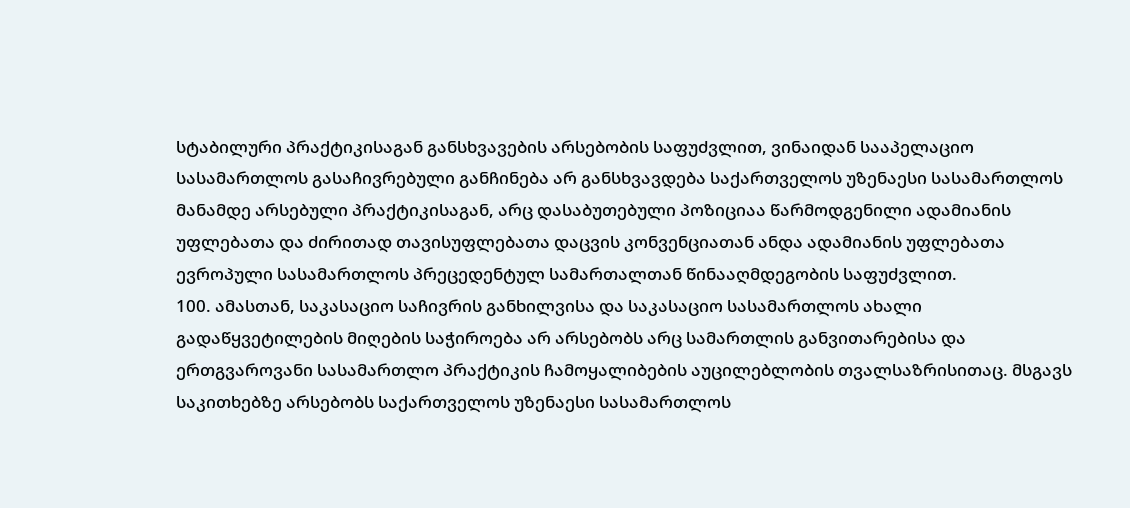სტაბილური პრაქტიკისაგან განსხვავების არსებობის საფუძვლით, ვინაიდან სააპელაციო სასამართლოს გასაჩივრებული განჩინება არ განსხვავდება საქართველოს უზენაესი სასამართლოს მანამდე არსებული პრაქტიკისაგან, არც დასაბუთებული პოზიციაა წარმოდგენილი ადამიანის უფლებათა და ძირითად თავისუფლებათა დაცვის კონვენციათან ანდა ადამიანის უფლებათა ევროპული სასამართლოს პრეცედენტულ სამართალთან წინააღმდეგობის საფუძვლით.
100. ამასთან, საკასაციო საჩივრის განხილვისა და საკასაციო სასამართლოს ახალი გადაწყვეტილების მიღების საჭიროება არ არსებობს არც სამართლის განვითარებისა და ერთგვაროვანი სასამართლო პრაქტიკის ჩამოყალიბების აუცილებლობის თვალსაზრისითაც. მსგავს საკითხებზე არსებობს საქართველოს უზენაესი სასამართლოს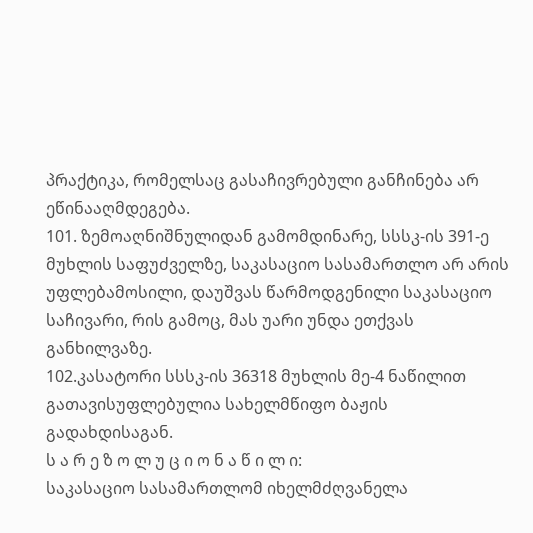პრაქტიკა, რომელსაც გასაჩივრებული განჩინება არ ეწინააღმდეგება.
101. ზემოაღნიშნულიდან გამომდინარე, სსსკ-ის 391-ე მუხლის საფუძველზე, საკასაციო სასამართლო არ არის უფლებამოსილი, დაუშვას წარმოდგენილი საკასაციო საჩივარი, რის გამოც, მას უარი უნდა ეთქვას განხილვაზე.
102.კასატორი სსსკ-ის 36318 მუხლის მე-4 ნაწილით გათავისუფლებულია სახელმწიფო ბაჟის გადახდისაგან.
ს ა რ ე ზ ო ლ უ ც ი ო ნ ა წ ი ლ ი:
საკასაციო სასამართლომ იხელმძღვანელა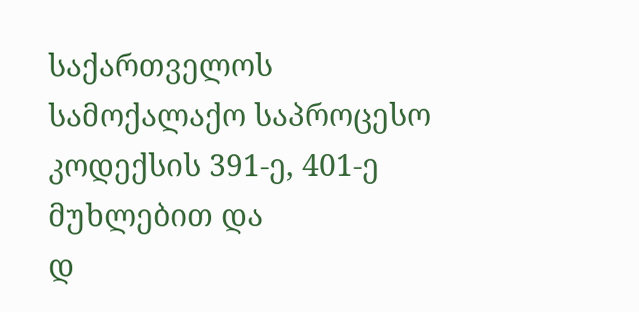საქართველოს სამოქალაქო საპროცესო კოდექსის 391-ე, 401-ე მუხლებით და
დ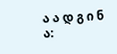ა ა დ გ ი ნ ა: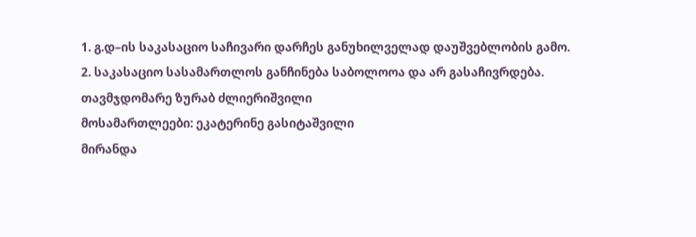1. გ.დ–ის საკასაციო საჩივარი დარჩეს განუხილველად დაუშვებლობის გამო.
2. საკასაციო სასამართლოს განჩინება საბოლოოა და არ გასაჩივრდება.
თავმჯდომარე ზურაბ ძლიერიშვილი
მოსამართლეები: ეკატერინე გასიტაშვილი
მირანდა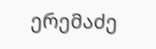ერემაძე